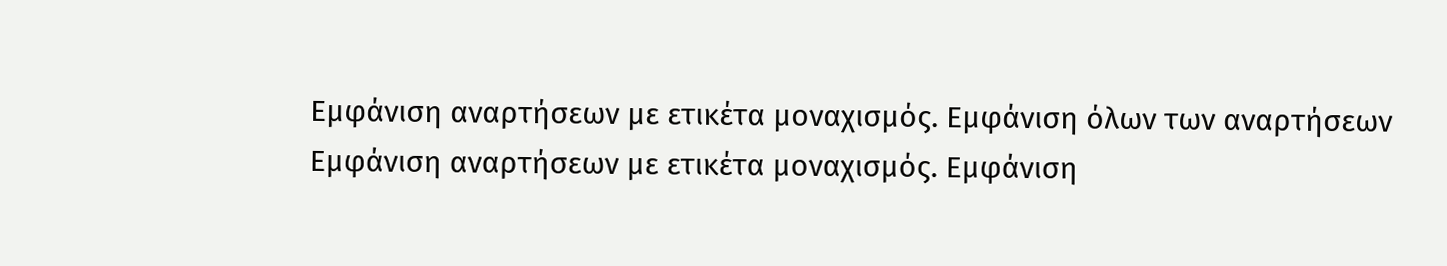Εμφάνιση αναρτήσεων με ετικέτα μοναχισμός. Εμφάνιση όλων των αναρτήσεων
Εμφάνιση αναρτήσεων με ετικέτα μοναχισμός. Εμφάνιση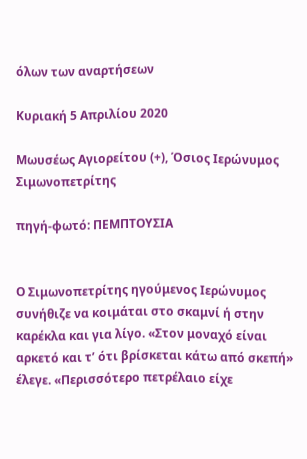όλων των αναρτήσεων

Κυριακή 5 Απριλίου 2020

Μωυσέως Αγιορείτου (+), Όσιος Ιερώνυμος Σιμωνοπετρίτης

πηγή-φωτό: ΠΕΜΠΤΟΥΣΙΑ


Ο Σιμωνοπετρίτης ηγούμενος Ιερώνυμος συνήθιζε να κοιμάται στο σκαμνί ή στην καρέκλα και για λίγο. «Στον μοναχό είναι αρκετό και τ’ ότι βρίσκεται κάτω από σκεπή» έλεγε. «Περισσότερο πετρέλαιο είχε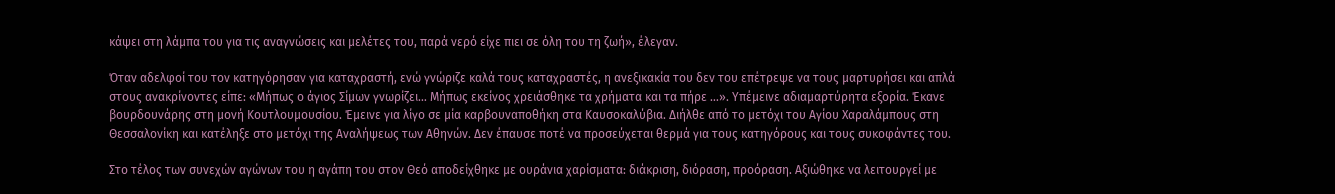κάψει στη λάμπα του για τις αναγνώσεις και μελέτες του, παρά νερό είχε πιει σε όλη του τη ζωή», έλεγαν.

Όταν αδελφοί του τον κατηγόρησαν για καταχραστή, ενώ γνώριζε καλά τους καταχραστές, η ανεξικακία του δεν του επέτρεψε να τους μαρτυρήσει και απλά στους ανακρίνοντες είπε: «Μήπως ο άγιος Σίμων γνωρίζει… Μήπως εκείνος χρειάσθηκε τα χρήματα και τα πήρε …». Υπέμεινε αδιαμαρτύρητα εξορία. Έκανε βουρδουνάρης στη μονή Κουτλουμουσίου. Έμεινε για λίγο σε μία καρβουναποθήκη στα Καυσοκαλύβια. Διήλθε από το μετόχι του Αγίου Χαραλάμπους στη Θεσσαλονίκη και κατέληξε στο μετόχι της Αναλήψεως των Αθηνών. Δεν έπαυσε ποτέ να προσεύχεται θερμά για τους κατηγόρους και τους συκοφάντες του.

Στο τέλος των συνεχών αγώνων του η αγάπη του στον Θεό αποδείχθηκε με ουράνια χαρίσματα: διάκριση, διόραση, προόραση. Αξιώθηκε να λειτουργεί με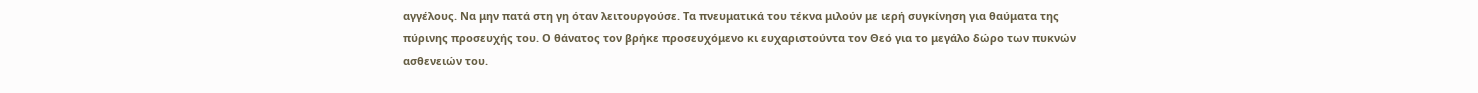αγγέλους. Να μην πατά στη γη όταν λειτουργούσε. Τα πνευματικά του τέκνα μιλούν με ιερή συγκίνηση για θαύματα της πύρινης προσευχής του. Ο θάνατος τον βρήκε προσευχόμενο κι ευχαριστούντα τον Θεό για το μεγάλο δώρο των πυκνών ασθενειών του.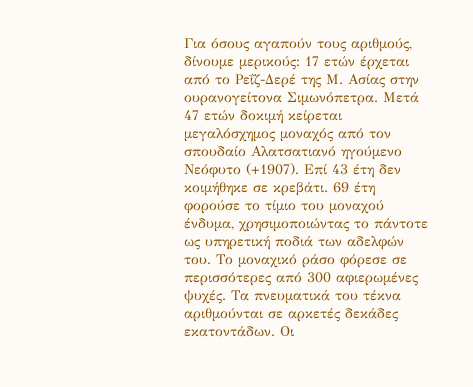Για όσους αγαπούν τους αριθμούς, δίνουμε μερικούς: 17 ετών έρχεται από το Ρεΐζ-Δερέ της Μ. Ασίας στην ουρανογείτονα Σιμωνόπετρα. Μετά 47 ετών δοκιμή κείρεται μεγαλόσχημος μοναχός από τον σπουδαίο Αλατσατιανό ηγούμενο Νεόφυτο (+1907). Επί 43 έτη δεν κοιμήθηκε σε κρεβάτι. 69 έτη φορούσε το τίμιο του μοναχού ένδυμα, χρησιμοποιώντας το πάντοτε ως υπηρετική ποδιά των αδελφών του. Το μοναχικό ράσο φόρεσε σε περισσότερες από 300 αφιερωμένες ψυχές. Τα πνευματικά του τέκνα αριθμούνται σε αρκετές δεκάδες εκατοντάδων. Οι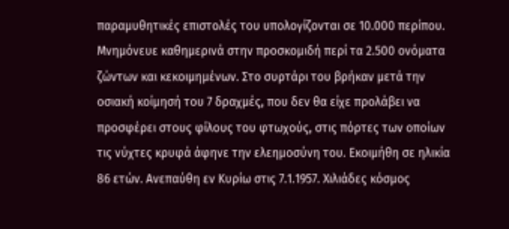παραμυθητικές επιστολές του υπολογίζονται σε 10.000 περίπου. Μνημόνευε καθημερινά στην προσκομιδή περί τα 2.500 ονόματα ζώντων και κεκοιμημένων. Στο συρτάρι του βρήκαν μετά την οσιακή κοίμησή του 7 δραχμές, που δεν θα είχε προλάβει να προσφέρει στους φίλους του φτωχούς, στις πόρτες των οποίων τις νύχτες κρυφά άφηνε την ελεημοσύνη του. Εκοιμήθη σε ηλικία 86 ετών. Ανεπαύθη εν Κυρίω στις 7.1.1957. Χιλιάδες κόσμος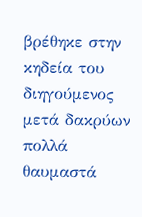βρέθηκε στην κηδεία του διηγούμενος μετά δακρύων πολλά θαυμαστά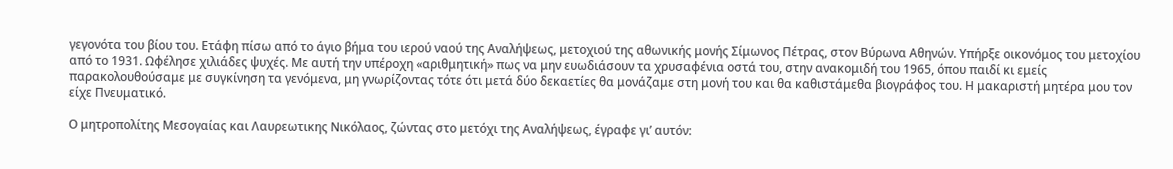γεγονότα του βίου του. Ετάφη πίσω από το άγιο βήμα του ιερού ναού της Αναλήψεως, μετοχιού της αθωνικής μονής Σίμωνος Πέτρας, στον Βύρωνα Αθηνών. Υπήρξε οικονόμος του μετοχίου από το 1931. Ωφέλησε χιλιάδες ψυχές. Με αυτή την υπέροχη «αριθμητική» πως να μην ευωδιάσουν τα χρυσαφένια οστά του, στην ανακομιδή του 1965, όπου παιδί κι εμείς παρακολουθούσαμε με συγκίνηση τα γενόμενα, μη γνωρίζοντας τότε ότι μετά δύο δεκαετίες θα μονάζαμε στη μονή του και θα καθιστάμεθα βιογράφος του. Η μακαριστή μητέρα μου τον είχε Πνευματικό.

Ο μητροπολίτης Μεσογαίας και Λαυρεωτικης Νικόλαος, ζώντας στο μετόχι της Αναλήψεως, έγραφε γι’ αυτόν: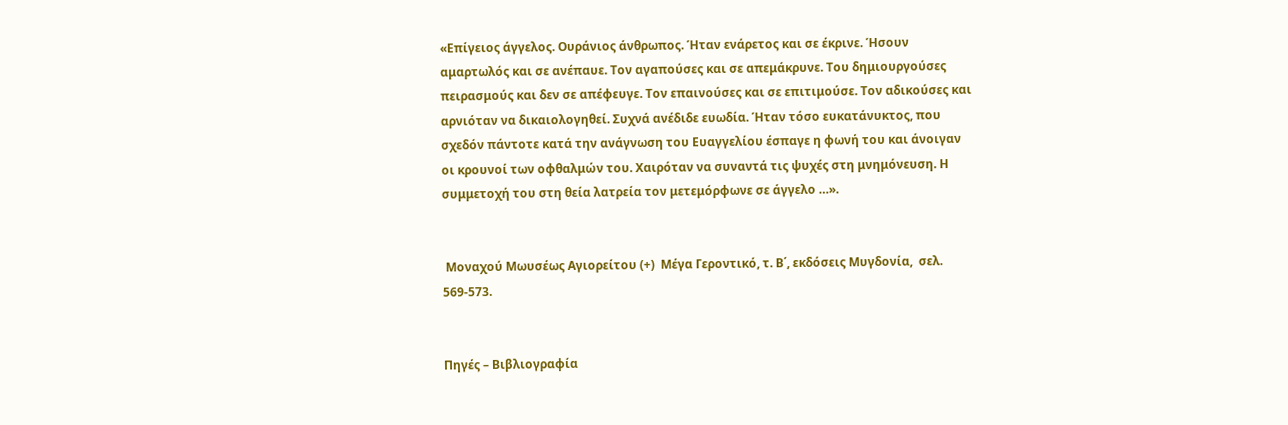«Επίγειος άγγελος. Ουράνιος άνθρωπος. Ήταν ενάρετος και σε έκρινε. Ήσουν αμαρτωλός και σε ανέπαυε. Τον αγαπούσες και σε απεμάκρυνε. Του δημιουργούσες πειρασμούς και δεν σε απέφευγε. Τον επαινούσες και σε επιτιμούσε. Τον αδικούσες και αρνιόταν να δικαιολογηθεί. Συχνά ανέδιδε ευωδία. Ήταν τόσο ευκατάνυκτος, που σχεδόν πάντοτε κατά την ανάγνωση του Ευαγγελίου έσπαγε η φωνή του και άνοιγαν οι κρουνοί των οφθαλμών του. Χαιρόταν να συναντά τις ψυχές στη μνημόνευση. Η συμμετοχή του στη θεία λατρεία τον μετεμόρφωνε σε άγγελο …».


 Μοναχού Μωυσέως Αγιορείτου (+)  Μέγα Γεροντικό, τ. Β΄, εκδόσεις Μυγδονία,  σελ. 569-573.


Πηγές – Βιβλιογραφία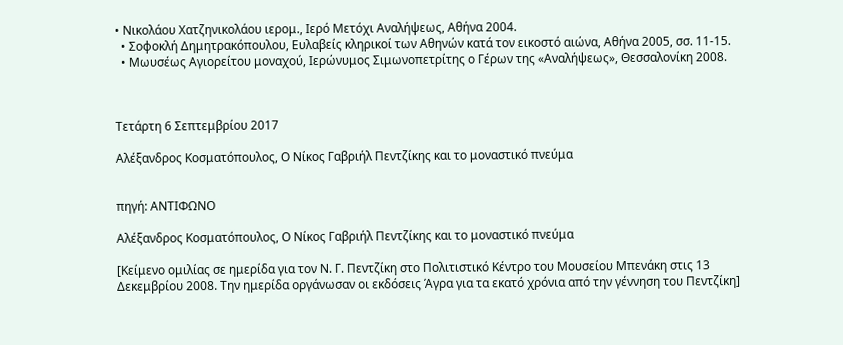• Νικολάου Χατζηνικολάου ιερομ., Ιερό Μετόχι Αναλήψεως, Αθήνα 2004.
  • Σοφοκλή Δημητρακόπουλου, Ευλαβείς κληρικοί των Αθηνών κατά τον εικοστό αιώνα, Αθήνα 2005, σσ. 11-15.
  • Μωυσέως Αγιορείτου μοναχού, Ιερώνυμος Σιμωνοπετρίτης ο Γέρων της «Αναλήψεως», Θεσσαλονίκη 2008.



Τετάρτη 6 Σεπτεμβρίου 2017

Αλέξανδρος Κοσματόπουλος, Ο Νίκος Γαβριήλ Πεντζίκης και το μοναστικό πνεύμα


πηγή: ΑΝΤΙΦΩΝΟ

Αλέξανδρος Κοσματόπουλος, Ο Νίκος Γαβριήλ Πεντζίκης και το μοναστικό πνεύμα

[Κείμενο ομιλίας σε ημερίδα για τον Ν. Γ. Πεντζίκη στο Πολιτιστικό Κέντρο του Μουσείου Μπενάκη στις 13 Δεκεμβρίου 2008. Την ημερίδα οργάνωσαν οι εκδόσεις Άγρα για τα εκατό χρόνια από την γέννηση του Πεντζίκη]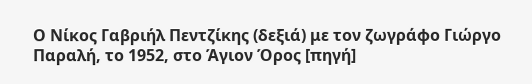Ο Νίκος Γαβριήλ Πεντζίκης (δεξιά) με τον ζωγράφο Γιώργο Παραλή, το 1952, στο Άγιον Όρος [πηγή]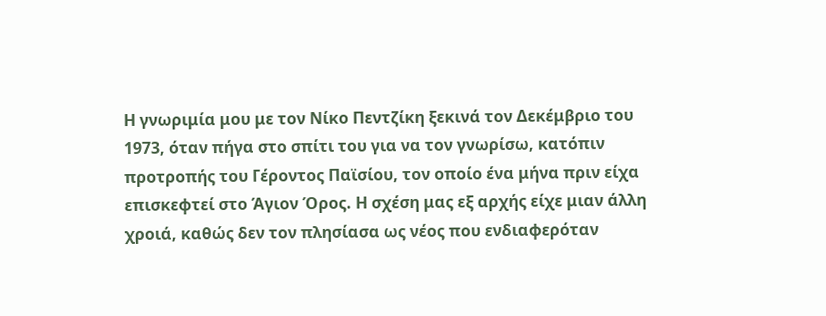Η γνωριμία μου με τον Νίκο Πεντζίκη ξεκινά τον Δεκέμβριο του 1973, όταν πήγα στο σπίτι του για να τον γνωρίσω, κατόπιν προτροπής του Γέροντος Παϊσίου, τον οποίο ένα μήνα πριν είχα επισκεφτεί στο Άγιον Όρος. Η σχέση μας εξ αρχής είχε μιαν άλλη χροιά, καθώς δεν τον πλησίασα ως νέος που ενδιαφερόταν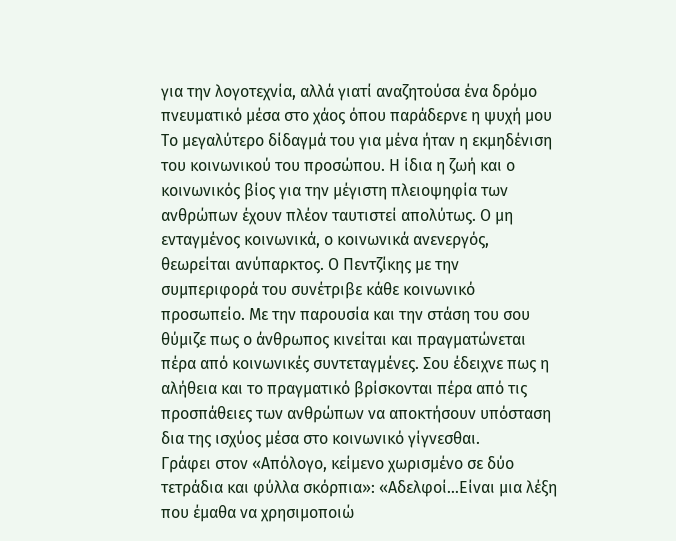για την λογοτεχνία, αλλά γιατί αναζητούσα ένα δρόμο πνευματικό μέσα στο χάος όπου παράδερνε η ψυχή μου
Το μεγαλύτερο δίδαγμά του για μένα ήταν η εκμηδένιση του κοινωνικού του προσώπου. Η ίδια η ζωή και ο κοινωνικός βίος για την μέγιστη πλειοψηφία των ανθρώπων έχουν πλέον ταυτιστεί απολύτως. Ο μη ενταγμένος κοινωνικά, ο κοινωνικά ανενεργός, θεωρείται ανύπαρκτος. Ο Πεντζίκης με την συμπεριφορά του συνέτριβε κάθε κοινωνικό προσωπείο. Με την παρουσία και την στάση του σου θύμιζε πως ο άνθρωπος κινείται και πραγματώνεται πέρα από κοινωνικές συντεταγμένες. Σου έδειχνε πως η αλήθεια και το πραγματικό βρίσκονται πέρα από τις προσπάθειες των ανθρώπων να αποκτήσουν υπόσταση δια της ισχύος μέσα στο κοινωνικό γίγνεσθαι.
Γράφει στον «Απόλογο, κείμενο χωρισμένο σε δύο τετράδια και φύλλα σκόρπια»: «Αδελφοί…Είναι μια λέξη που έμαθα να χρησιμοποιώ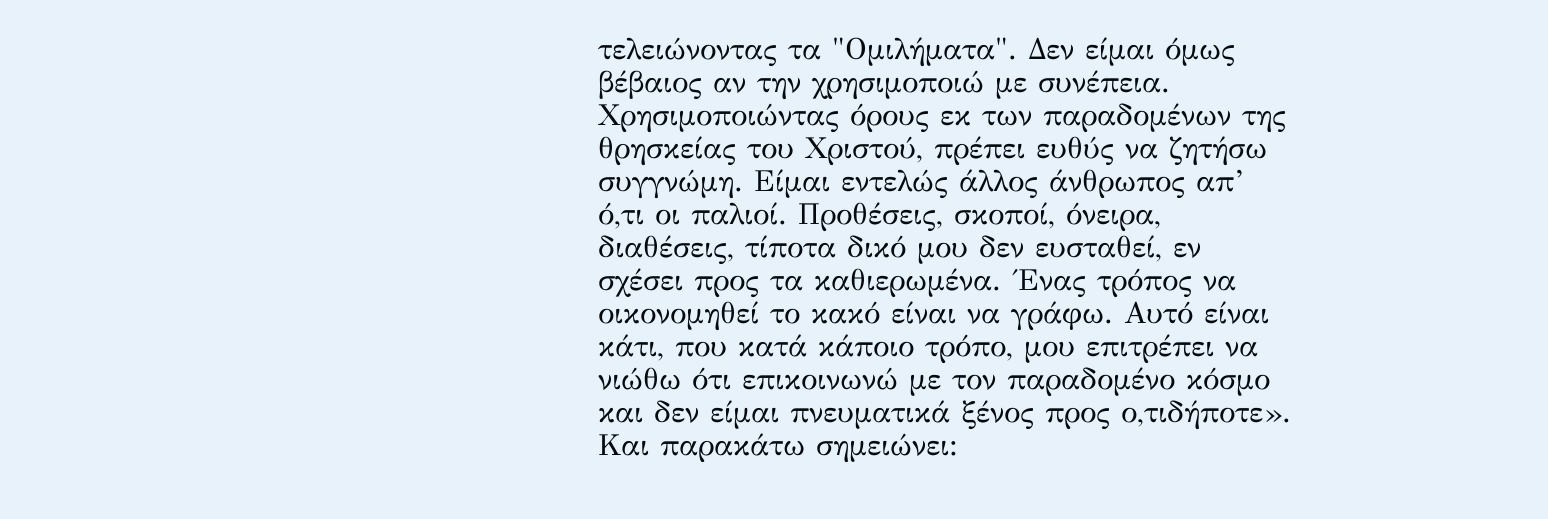τελειώνοντας τα "Ομιλήματα". Δεν είμαι όμως βέβαιος αν την χρησιμοποιώ με συνέπεια. Χρησιμοποιώντας όρους εκ των παραδομένων της θρησκείας του Χριστού, πρέπει ευθύς να ζητήσω συγγνώμη. Είμαι εντελώς άλλος άνθρωπος απ’ ό,τι οι παλιοί. Προθέσεις, σκοποί, όνειρα, διαθέσεις, τίποτα δικό μου δεν ευσταθεί, εν σχέσει προς τα καθιερωμένα. ΄Ενας τρόπος να οικονομηθεί το κακό είναι να γράφω. Αυτό είναι κάτι, που κατά κάποιο τρόπο, μου επιτρέπει να νιώθω ότι επικοινωνώ με τον παραδομένο κόσμο και δεν είμαι πνευματικά ξένος προς ο,τιδήποτε».
Και παρακάτω σημειώνει: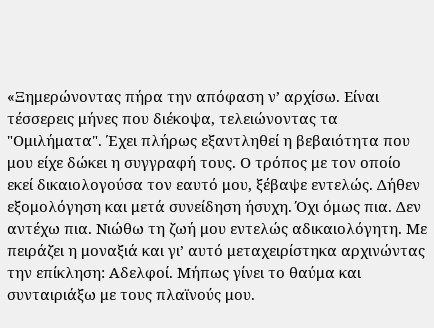«Ξημερώνοντας πήρα την απόφαση ν’ αρχίσω. Είναι τέσσερεις μήνες που διέκοψα, τελειώνοντας τα "Ομιλήματα". Έχει πλήρως εξαντληθεί η βεβαιότητα που μου είχε δώκει η συγγραφή τους. Ο τρόπος με τον οποίο εκεί δικαιολογούσα τον εαυτό μου, ξέβαψε εντελώς. Δήθεν εξομολόγηση και μετά συνείδηση ήσυχη. Όχι όμως πια. Δεν αντέχω πια. Νιώθω τη ζωή μου εντελώς αδικαιολόγητη. Με πειράζει η μοναξιά και γι’ αυτό μεταχειρίστηκα αρχινώντας την επίκληση: Αδελφοί. Μήπως γίνει το θαύμα και συνταιριάξω με τους πλαϊνούς μου.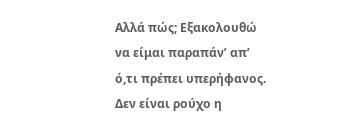Αλλά πώς; Εξακολουθώ να είμαι παραπάν’ απ’ ό,τι πρέπει υπερήφανος. Δεν είναι ρούχο η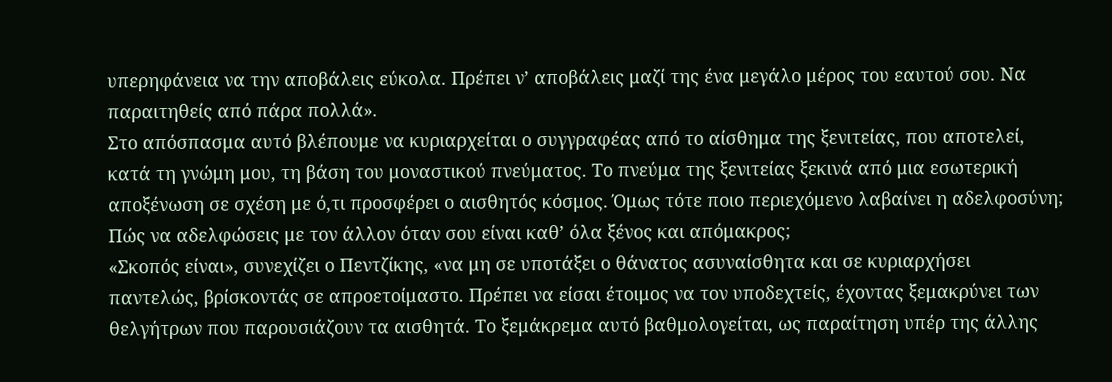υπερηφάνεια να την αποβάλεις εύκολα. Πρέπει ν’ αποβάλεις μαζί της ένα μεγάλο μέρος του εαυτού σου. Να παραιτηθείς από πάρα πολλά».
Στο απόσπασμα αυτό βλέπουμε να κυριαρχείται ο συγγραφέας από το αίσθημα της ξενιτείας, που αποτελεί, κατά τη γνώμη μου, τη βάση του μοναστικού πνεύματος. Το πνεύμα της ξενιτείας ξεκινά από μια εσωτερική αποξένωση σε σχέση με ό,τι προσφέρει ο αισθητός κόσμος. Όμως τότε ποιο περιεχόμενο λαβαίνει η αδελφοσύνη; Πώς να αδελφώσεις με τον άλλον όταν σου είναι καθ’ όλα ξένος και απόμακρος;
«Σκοπός είναι», συνεχίζει ο Πεντζίκης, «να μη σε υποτάξει ο θάνατος ασυναίσθητα και σε κυριαρχήσει παντελώς, βρίσκοντάς σε απροετοίμαστο. Πρέπει να είσαι έτοιμος να τον υποδεχτείς, έχοντας ξεμακρύνει των θελγήτρων που παρουσιάζουν τα αισθητά. Το ξεμάκρεμα αυτό βαθμολογείται, ως παραίτηση υπέρ της άλλης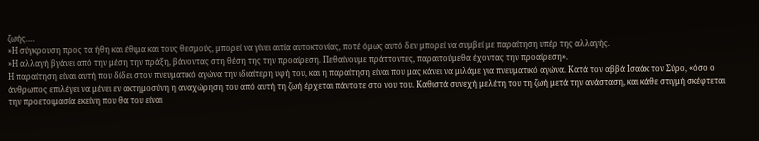ζωής….
»Η σύγκρουση προς τα ήθη και έθιμα και τους θεσμούς, μπορεί να γίνει αιτία αυτοκτονίας, ποτέ όμως αυτό δεν μπορεί να συμβεί με παραίτηση υπέρ της αλλαγής.
»Η αλλαγή βγάνει από την μέση την πράξη, βάνοντας στη θέση της την προαίρεση. Πεθαίνουμε πράττοντες, παραιτούμεθα έχοντας την προαίρεση».
Η παραίτηση είναι αυτή που δίδει στον πνευματικό αγώνα την ιδιαίτερη υφή του, και η παραίτηση είναι που μας κάνει να μιλάμε για πνευματικό αγώνα. Κατά τον αββά Ισαάκ τον Σύρο, «όσο ο άνθρωπος επιλέγει να μένει εν ακτημοσύνη η αναχώρηση του από αυτή τη ζωή έρχεται πάντοτε στο νου του. Καθιστά συνεχή μελέτη του τη ζωή μετά την ανάσταση, και κάθε στιγμή σκέφτεται την προετοιμασία εκείνη που θα του είναι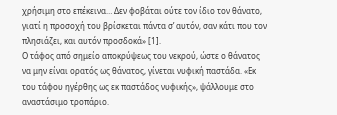χρήσιμη στο επέκεινα… Δεν φοβάται ούτε τον ίδιο τον θάνατο, γιατί η προσοχή του βρίσκεται πάντα σ’ αυτόν, σαν κάτι που τον πλησιάζει, και αυτόν προσδοκά» [1].
Ο τάφος από σημείο αποκρύψεως του νεκρού, ώστε ο θάνατος να μην είναι ορατός ως θάνατος, γίνεται νυφική παστάδα. «Εκ του τάφου ηγέρθης ως εκ παστάδος νυφικής», ψάλλουμε στο αναστάσιμο τροπάριο.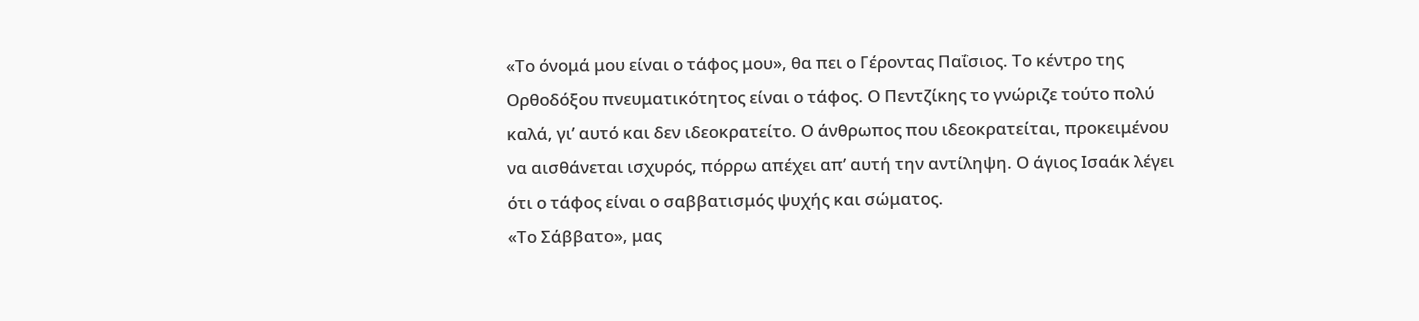«Το όνομά μου είναι ο τάφος μου», θα πει ο Γέροντας Παΐσιος. Το κέντρο της Ορθοδόξου πνευματικότητος είναι ο τάφος. Ο Πεντζίκης το γνώριζε τούτο πολύ καλά, γι’ αυτό και δεν ιδεοκρατείτο. Ο άνθρωπος που ιδεοκρατείται, προκειμένου να αισθάνεται ισχυρός, πόρρω απέχει απ’ αυτή την αντίληψη. Ο άγιος Ισαάκ λέγει ότι ο τάφος είναι ο σαββατισμός ψυχής και σώματος.
«Το Σάββατο», μας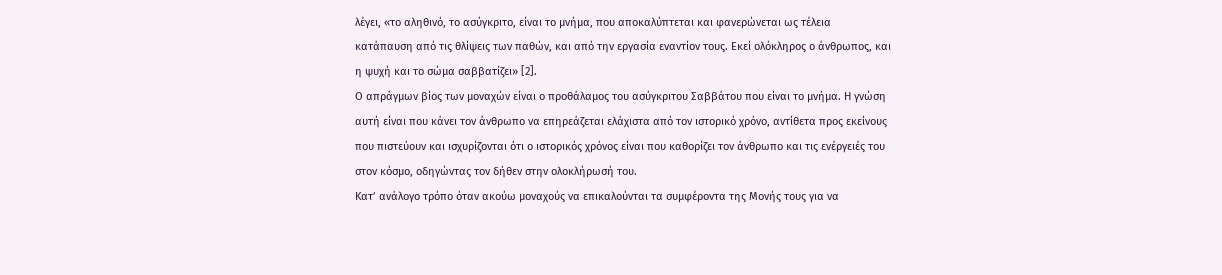λέγει, «το αληθινό, το ασύγκριτο, είναι το μνήμα, που αποκαλύπτεται και φανερώνεται ως τέλεια κατάπαυση από τις θλίψεις των παθών, και από την εργασία εναντίον τους. Εκεί ολόκληρος ο άνθρωπος, και η ψυχή και το σώμα σαββατίζει» [2].
Ο απράγμων βίος των μοναχών είναι ο προθάλαμος του ασύγκριτου Σαββάτου που είναι το μνήμα. Η γνώση αυτή είναι που κάνει τον άνθρωπο να επηρεάζεται ελάχιστα από τον ιστορικό χρόνο, αντίθετα προς εκείνους που πιστεύουν και ισχυρίζονται ότι ο ιστορικός χρόνος είναι που καθορίζει τον άνθρωπο και τις ενέργειές του στον κόσμο, οδηγώντας τον δήθεν στην ολοκλήρωσή του.
Κατ’ ανάλογο τρόπο όταν ακούω μοναχούς να επικαλούνται τα συμφέροντα της Μονής τους για να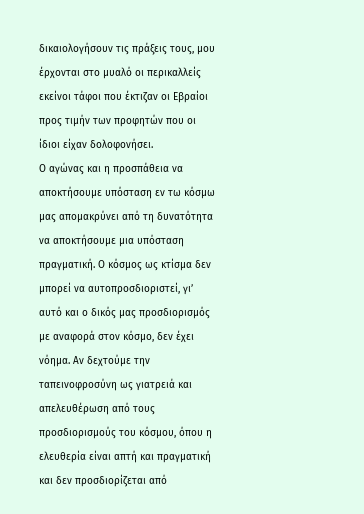δικαιολογήσουν τις πράξεις τους, μου έρχονται στο μυαλό οι περικαλλείς εκείνοι τάφοι που έκτιζαν οι Εβραίοι προς τιμήν των προφητών που οι ίδιοι είχαν δολοφονήσει.
Ο αγώνας και η προσπάθεια να αποκτήσουμε υπόσταση εν τω κόσμω μας απομακρύνει από τη δυνατότητα να αποκτήσουμε μια υπόσταση πραγματική. Ο κόσμος ως κτίσμα δεν μπορεί να αυτοπροσδιοριστεί, γι’ αυτό και ο δικός μας προσδιορισμός με αναφορά στον κόσμο, δεν έχει νόημα. Αν δεχτούμε την ταπεινοφροσύνη ως γιατρειά και απελευθέρωση από τους προσδιορισμούς του κόσμου, όπου η ελευθερία είναι απτή και πραγματική και δεν προσδιορίζεται από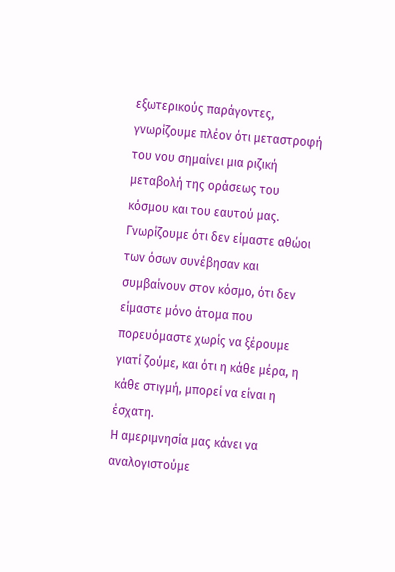εξωτερικούς παράγοντες, γνωρίζουμε πλέον ότι μεταστροφή του νου σημαίνει μια ριζική μεταβολή της οράσεως του κόσμου και του εαυτού μας. Γνωρίζουμε ότι δεν είμαστε αθώοι των όσων συνέβησαν και συμβαίνουν στον κόσμο, ότι δεν είμαστε μόνο άτομα που πορευόμαστε χωρίς να ξέρουμε γιατί ζούμε, και ότι η κάθε μέρα, η κάθε στιγμή, μπορεί να είναι η έσχατη.
Η αμεριμνησία μας κάνει να αναλογιστούμε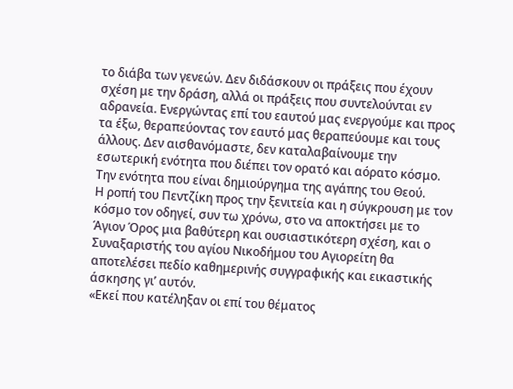το διάβα των γενεών. Δεν διδάσκουν οι πράξεις που έχουν σχέση με την δράση, αλλά οι πράξεις που συντελούνται εν αδρανεία. Ενεργώντας επί του εαυτού μας ενεργούμε και προς τα έξω, θεραπεύοντας τον εαυτό μας θεραπεύουμε και τους άλλους. Δεν αισθανόμαστε, δεν καταλαβαίνουμε την εσωτερική ενότητα που διέπει τον ορατό και αόρατο κόσμο. Την ενότητα που είναι δημιούργημα της αγάπης του Θεού.
Η ροπή του Πεντζίκη προς την ξενιτεία και η σύγκρουση με τον κόσμο τον οδηγεί, συν τω χρόνω, στο να αποκτήσει με το Άγιον Όρος μια βαθύτερη και ουσιαστικότερη σχέση, και ο Συναξαριστής του αγίου Νικοδήμου του Αγιορείτη θα αποτελέσει πεδίο καθημερινής συγγραφικής και εικαστικής άσκησης γι’ αυτόν.
«Εκεί που κατέληξαν οι επί του θέματος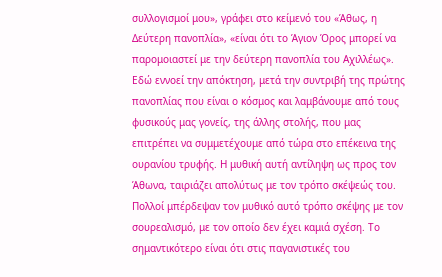συλλογισμοί μου», γράφει στο κείμενό του «Άθως, η Δεύτερη πανοπλία», «είναι ότι το Άγιον Όρος μπορεί να παρομοιαστεί με την δεύτερη πανοπλία του Αχιλλέως». Εδώ εννοεί την απόκτηση, μετά την συντριβή της πρώτης πανοπλίας που είναι ο κόσμος και λαμβάνουμε από τους φυσικούς μας γονείς, της άλλης στολής, που μας επιτρέπει να συμμετέχουμε από τώρα στο επέκεινα της ουρανίου τρυφής. Η μυθική αυτή αντίληψη ως προς τον Άθωνα, ταιριάζει απολύτως με τον τρόπο σκέψεώς του. Πολλοί μπέρδεψαν τον μυθικό αυτό τρόπο σκέψης με τον σουρεαλισμό, με τον οποίο δεν έχει καμιά σχέση. Το σημαντικότερο είναι ότι στις παγανιστικές του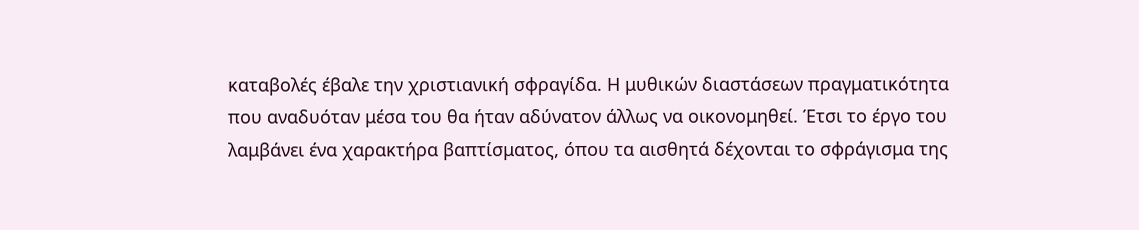καταβολές έβαλε την χριστιανική σφραγίδα. Η μυθικών διαστάσεων πραγματικότητα που αναδυόταν μέσα του θα ήταν αδύνατον άλλως να οικονομηθεί. Έτσι το έργο του λαμβάνει ένα χαρακτήρα βαπτίσματος, όπου τα αισθητά δέχονται το σφράγισμα της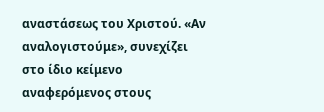αναστάσεως του Χριστού. «Αν αναλογιστούμε», συνεχίζει στο ίδιο κείμενο αναφερόμενος στους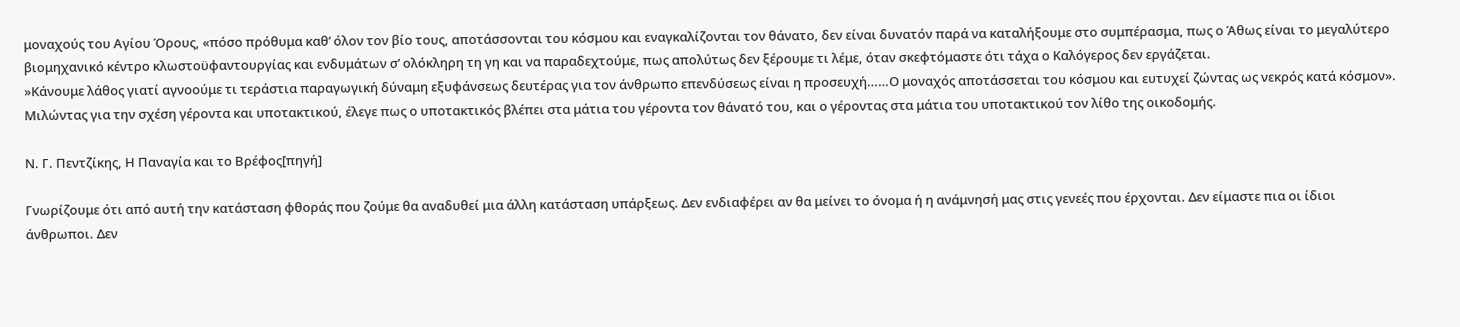μοναχούς του Αγίου Όρους, «πόσο πρόθυμα καθ’ όλον τον βίο τους, αποτάσσονται του κόσμου και εναγκαλίζονται τον θάνατο, δεν είναι δυνατόν παρά να καταλήξουμε στο συμπέρασμα, πως ο Άθως είναι το μεγαλύτερο βιομηχανικό κέντρο κλωστοϋφαντουργίας και ενδυμάτων σ’ ολόκληρη τη γη και να παραδεχτούμε, πως απολύτως δεν ξέρουμε τι λέμε, όταν σκεφτόμαστε ότι τάχα ο Καλόγερος δεν εργάζεται.
»Κάνουμε λάθος γιατί αγνοούμε τι τεράστια παραγωγική δύναμη εξυφάνσεως δευτέρας για τον άνθρωπο επενδύσεως είναι η προσευχή……Ο μοναχός αποτάσσεται του κόσμου και ευτυχεί ζώντας ως νεκρός κατά κόσμον».
Μιλώντας για την σχέση γέροντα και υποτακτικού, έλεγε πως ο υποτακτικός βλέπει στα μάτια του γέροντα τον θάνατό του, και ο γέροντας στα μάτια του υποτακτικού τον λίθο της οικοδομής.

Ν. Γ. Πεντζίκης, Η Παναγία και το Βρέφος[πηγή]

Γνωρίζουμε ότι από αυτή την κατάσταση φθοράς που ζούμε θα αναδυθεί μια άλλη κατάσταση υπάρξεως. Δεν ενδιαφέρει αν θα μείνει το όνομα ή η ανάμνησή μας στις γενεές που έρχονται. Δεν είμαστε πια οι ίδιοι άνθρωποι. Δεν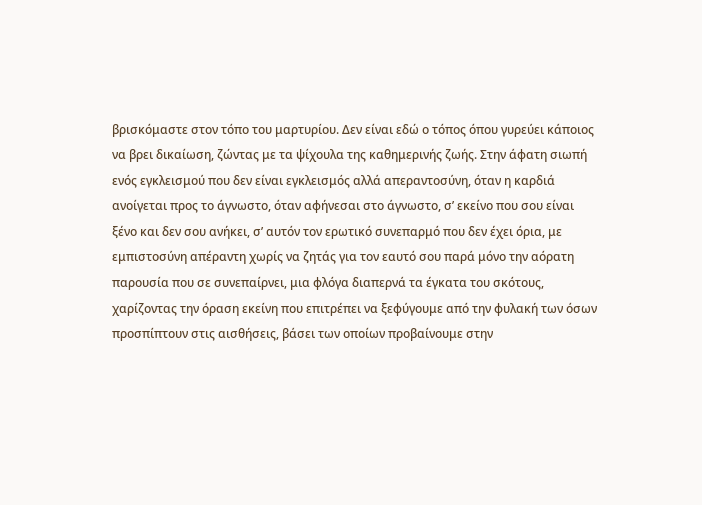βρισκόμαστε στον τόπο του μαρτυρίου. Δεν είναι εδώ ο τόπος όπου γυρεύει κάποιος να βρει δικαίωση, ζώντας με τα ψίχουλα της καθημερινής ζωής. Στην άφατη σιωπή ενός εγκλεισμού που δεν είναι εγκλεισμός αλλά απεραντοσύνη, όταν η καρδιά ανοίγεται προς το άγνωστο, όταν αφήνεσαι στο άγνωστο, σ’ εκείνο που σου είναι ξένο και δεν σου ανήκει, σ’ αυτόν τον ερωτικό συνεπαρμό που δεν έχει όρια, με εμπιστοσύνη απέραντη χωρίς να ζητάς για τον εαυτό σου παρά μόνο την αόρατη παρουσία που σε συνεπαίρνει, μια φλόγα διαπερνά τα έγκατα του σκότους, χαρίζοντας την όραση εκείνη που επιτρέπει να ξεφύγουμε από την φυλακή των όσων προσπίπτουν στις αισθήσεις, βάσει των οποίων προβαίνουμε στην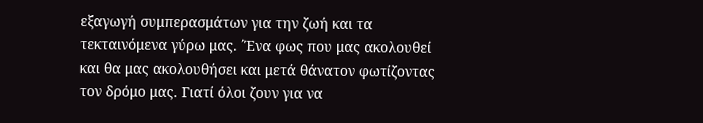εξαγωγή συμπερασμάτων για την ζωή και τα τεκταινόμενα γύρω μας. ΄Ένα φως που μας ακολουθεί και θα μας ακολουθήσει και μετά θάνατον φωτίζοντας τον δρόμο μας. Γιατί όλοι ζουν για να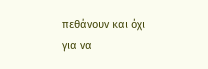πεθάνουν και όχι για να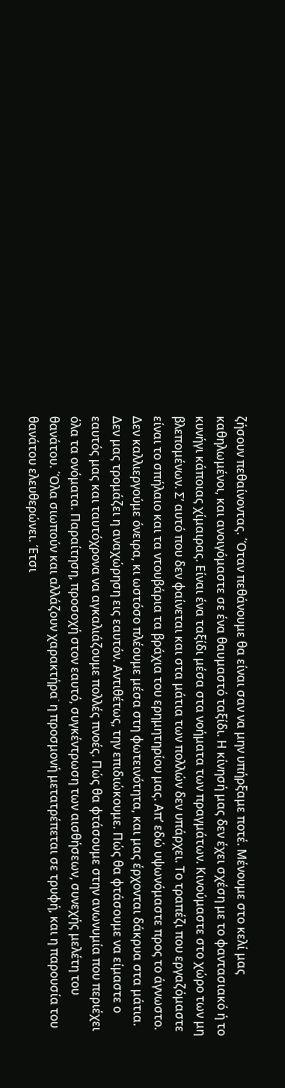ζήσουν πεθαίνοντας. ΄Όταν πεθάνουμε θα είναι σαν να μην υπήρξαμε ποτέ. Μένουμε στο κελί μας καθηλωμένοι, και ανοιγόμαστε σε ένα θαυμαστό ταξίδι. Η κίνησή μας δεν έχει σχέση με το φαντασιακό ή το κυνήγι κάποιας χίμαιρας. Είναι ένα ταξίδι μέσα στα νοήματα των πραγμάτων. Κινούμαστε στο χώρο των μη βλεπομένων. Σ’ αυτό που δεν φαίνεται και στα μάτια των πολλών δεν υπάρχει. Το τραπέζι που εργαζόμαστε είναι το σπήλαιο και τα ντουβάρια τα βράχια του ερημητηρίου μας. Απ’ εδώ υψωνόμαστε προς το άγνωστο. Δεν καλλιεργούμε όνειρα, κι ωστόσο πλέουμε μέσα στη φωτεινότητα, και μας έρχονται δάκρυα στα μάτια. Δεν μας τρομάζει η αναχώρηση εις εαυτόν. Αντιθέτως, την επιδιώκουμε. Πώς θα φτάσουμε να είμαστε ο εαυτός μας και ταυτόχρονα να αγκαλιάζουμε πολλές πνοές. Πώς θα φτάσουμε στην ανωνυμία που περιέχει όλα τα ονόματα. Παραίτηση, προσοχή στον εαυτό, συγκέντρωση των αισθήσεων, συνεχής μελέτη του θανάτου. ΄Όλα σιωπούν και αλλάζουν χαρακτήρα˙ η προσμονή μετατρέπεται σε τρυφή, και η παρουσία του θανάτου ελευθερώνει. Έτσι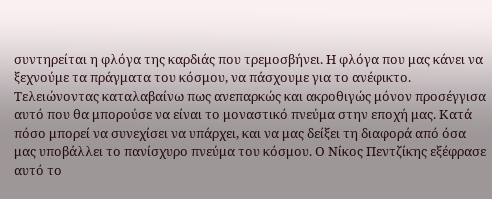συντηρείται η φλόγα της καρδιάς που τρεμοσβήνει. Η φλόγα που μας κάνει να ξεχνούμε τα πράγματα του κόσμου, να πάσχουμε για το ανέφικτο.
Τελειώνοντας καταλαβαίνω πως ανεπαρκώς και ακροθιγώς μόνον προσέγγισα αυτό που θα μπορούσε να είναι το μοναστικό πνεύμα στην εποχή μας. Κατά πόσο μπορεί να συνεχίσει να υπάρχει, και να μας δείξει τη διαφορά από όσα μας υποβάλλει το πανίσχυρο πνεύμα του κόσμου. Ο Νίκος Πεντζίκης εξέφρασε αυτό το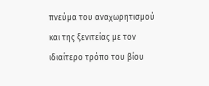πνεύμα του αναχωρητισμού και της ξενιτείας με τον ιδιαίτερο τρόπο του βίου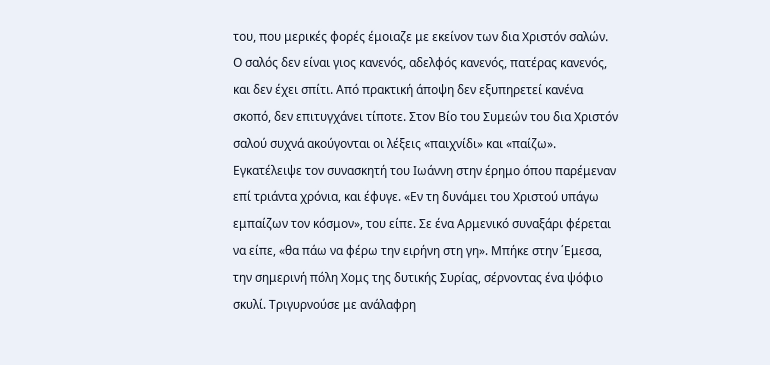του, που μερικές φορές έμοιαζε με εκείνον των δια Χριστόν σαλών.
Ο σαλός δεν είναι γιος κανενός, αδελφός κανενός, πατέρας κανενός, και δεν έχει σπίτι. Από πρακτική άποψη δεν εξυπηρετεί κανένα σκοπό, δεν επιτυγχάνει τίποτε. Στον Βίο του Συμεών του δια Χριστόν σαλού συχνά ακούγονται οι λέξεις «παιχνίδι» και «παίζω». Εγκατέλειψε τον συνασκητή του Ιωάννη στην έρημο όπου παρέμεναν επί τριάντα χρόνια, και έφυγε. «Εν τη δυνάμει του Χριστού υπάγω εμπαίζων τον κόσμον», του είπε. Σε ένα Αρμενικό συναξάρι φέρεται να είπε, «θα πάω να φέρω την ειρήνη στη γη». Mπήκε στην ΄Εμεσα, την σημερινή πόλη Χομς της δυτικής Συρίας, σέρνοντας ένα ψόφιο σκυλί. Τριγυρνούσε με ανάλαφρη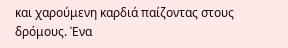και χαρούμενη καρδιά παίζοντας στους δρόμους. Ένα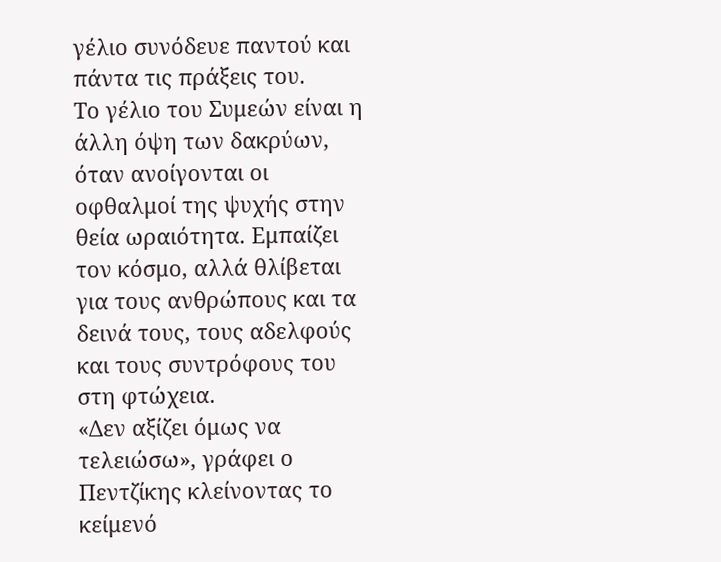γέλιο συνόδευε παντού και πάντα τις πράξεις του.
Το γέλιο του Συμεών είναι η άλλη όψη των δακρύων, όταν ανοίγονται οι οφθαλμοί της ψυχής στην θεία ωραιότητα. Εμπαίζει τον κόσμο, αλλά θλίβεται για τους ανθρώπους και τα δεινά τους, τους αδελφούς και τους συντρόφους του στη φτώχεια.
«Δεν αξίζει όμως να τελειώσω», γράφει ο Πεντζίκης κλείνοντας το κείμενό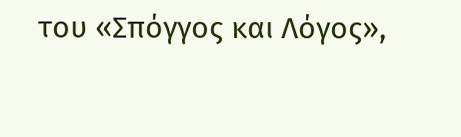του «Σπόγγος και Λόγος»,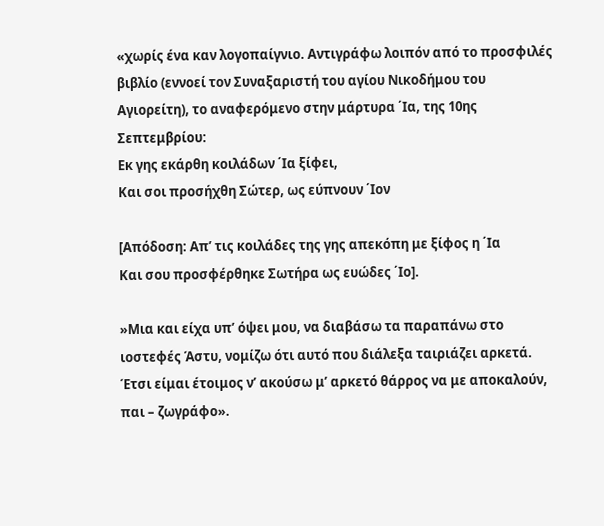«χωρίς ένα καν λογοπαίγνιο. Αντιγράφω λοιπόν από το προσφιλές βιβλίο (εννοεί τον Συναξαριστή του αγίου Νικοδήμου του Αγιορείτη), το αναφερόμενο στην μάρτυρα ΄Ια, της 10ης Σεπτεμβρίου:
Εκ γης εκάρθη κοιλάδων ΄Ια ξίφει,
Και σοι προσήχθη Σώτερ, ως εύπνουν ΄Ιον

[Απόδοση: Απ’ τις κοιλάδες της γης απεκόπη με ξίφος η ΄Ια
Και σου προσφέρθηκε Σωτήρα ως ευώδες ΄Ιο].

»Μια και είχα υπ’ όψει μου, να διαβάσω τα παραπάνω στο ιοστεφές Άστυ, νομίζω ότι αυτό που διάλεξα ταιριάζει αρκετά. Έτσι είμαι έτοιμος ν’ ακούσω μ’ αρκετό θάρρος να με αποκαλούν, παι – ζωγράφο».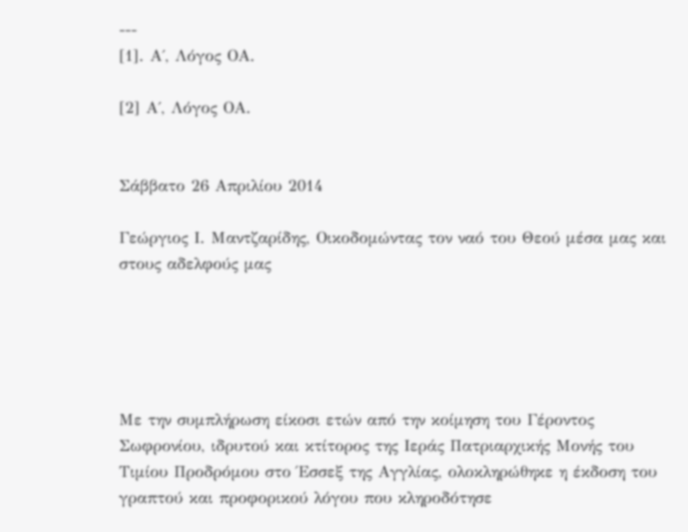---
[1]. Α΄, Λόγος ΟΑ.

[2] Α΄, Λόγος ΟΑ.


Σάββατο 26 Απριλίου 2014

Γεώργιος Ι. Μαντζαρίδης, Οικοδομώντας τον ναό του Θεού μέσα μας και στους αδελφούς μας





Με την συμπλήρωση είκοσι ετών από την κοίμηση του Γέροντος Σωφρονίου, ιδρυτού και κτίτορος της Ιεράς Πατριαρχικής Μονής του Τιμίου Προδρόμου στο Έσσεξ της Αγγλίας, ολοκληρώθηκε η έκδοση του γραπτού και προφορικού λόγου που κληροδότησε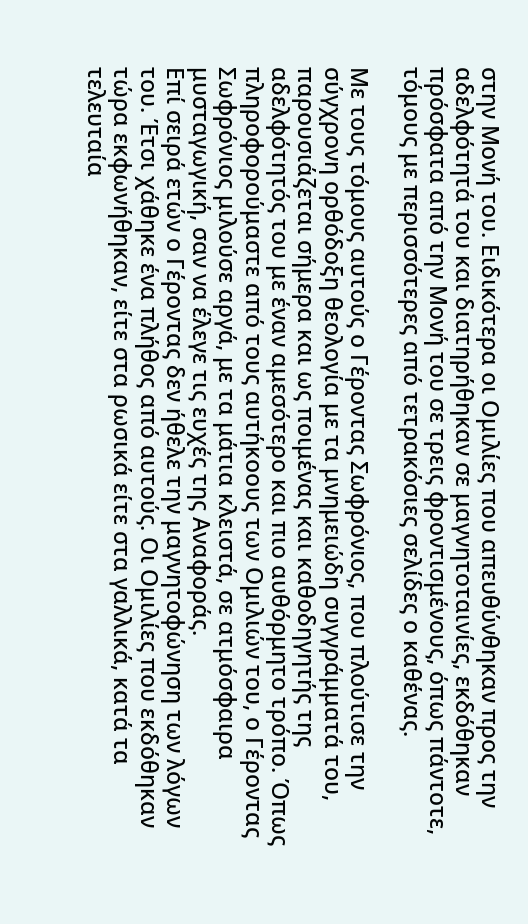στην Μονή του. Ειδικότερα οι Ομιλίες που απευθύνθηκαν προς την αδελφότητά του και διατηρήθηκαν σε μαγνητοταινίες, εκδόθηκαν πρόσφατα από την Μονή του σε τρεις φροντισμένους, όπως πάντοτε, τόμους με περισσότερες από τετρακόσιες σελίδες ο καθένας.

Με τους τόμους αυτούς ο Γέροντας Σωφρόνιος, που πλούτισε την σύγχρονη ορθόδοξη θεολογία με τα μνημειώδη συγγράμματά του, παρουσιάζεται σήμερα και ως ποιμένας και καθοδηγητής της αδελφότητός του με έναν αμεσότερο και πιο αυθόρμητο τρόπο. Όπως πληροφορούμαστε από τους αυτήκοους των Ομιλιών του, ο Γέροντας Σωφρόνιος μιλούσε αργά, με τα μάτια κλειστά, σε ατμόσφαιρα μυσταγωγική, σαν να έλεγε τις ευχές της Αναφοράς.
Επί σειρά ετών ο Γέροντας δεν ήθελε την μαγνητοφώνηση των λόγων του. Έτσι χάθηκε ένα πλήθος από αυτούς. Οι Ομιλίες που εκδόθηκαν τώρα εκφωνήθηκαν, είτε στα ρωσικά είτε στα γαλλικά, κατά τα τελευταία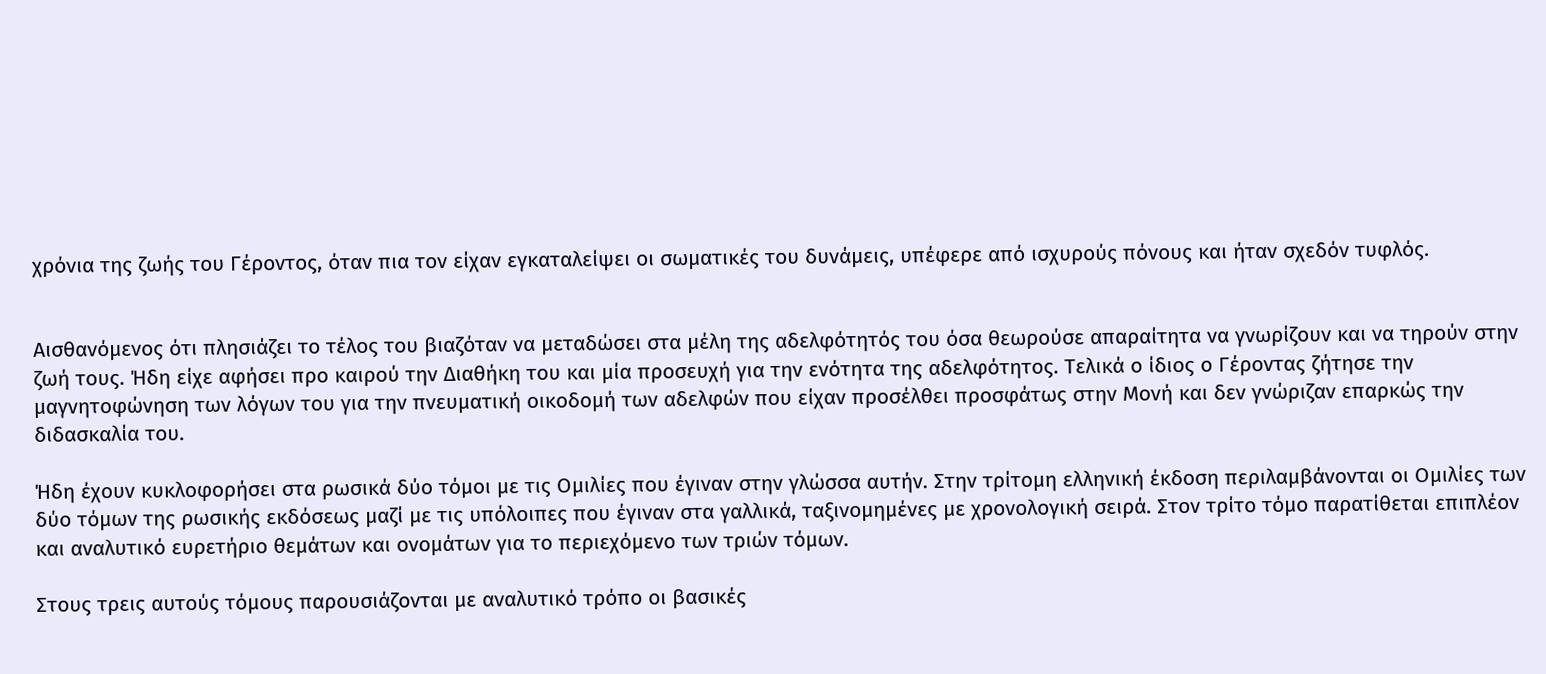χρόνια της ζωής του Γέροντος, όταν πια τον είχαν εγκαταλείψει οι σωματικές του δυνάμεις, υπέφερε από ισχυρούς πόνους και ήταν σχεδόν τυφλός.


Αισθανόμενος ότι πλησιάζει το τέλος του βιαζόταν να μεταδώσει στα μέλη της αδελφότητός του όσα θεωρούσε απαραίτητα να γνωρίζουν και να τηρούν στην ζωή τους. Ήδη είχε αφήσει προ καιρού την Διαθήκη του και μία προσευχή για την ενότητα της αδελφότητος. Τελικά ο ίδιος ο Γέροντας ζήτησε την μαγνητοφώνηση των λόγων του για την πνευματική οικοδομή των αδελφών που είχαν προσέλθει προσφάτως στην Μονή και δεν γνώριζαν επαρκώς την διδασκαλία του.

Ήδη έχουν κυκλοφορήσει στα ρωσικά δύο τόμοι με τις Ομιλίες που έγιναν στην γλώσσα αυτήν. Στην τρίτομη ελληνική έκδοση περιλαμβάνονται οι Ομιλίες των δύο τόμων της ρωσικής εκδόσεως μαζί με τις υπόλοιπες που έγιναν στα γαλλικά, ταξινομημένες με χρονολογική σειρά. Στον τρίτο τόμο παρατίθεται επιπλέον και αναλυτικό ευρετήριο θεμάτων και ονομάτων για το περιεχόμενο των τριών τόμων.

Στους τρεις αυτούς τόμους παρουσιάζονται με αναλυτικό τρόπο οι βασικές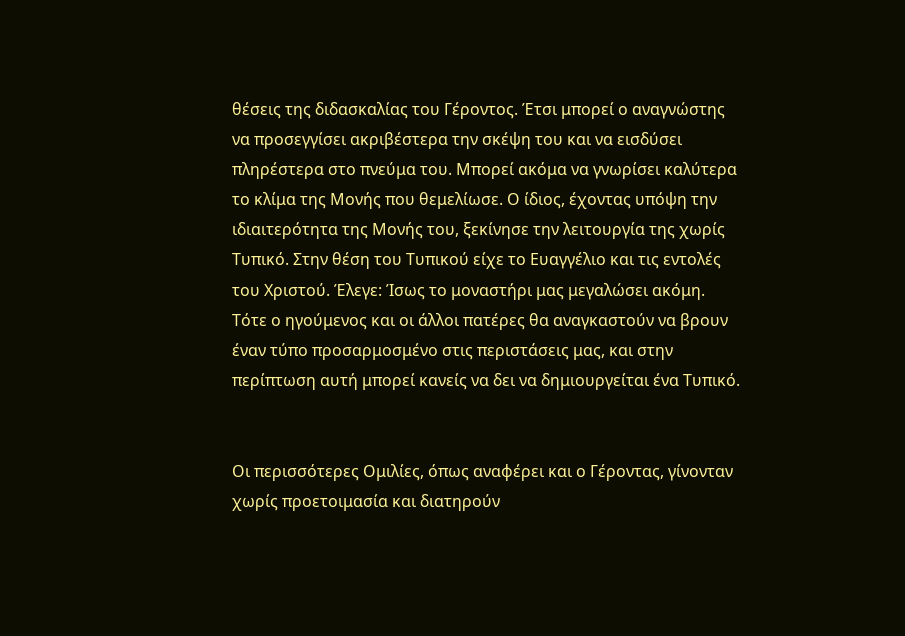θέσεις της διδασκαλίας του Γέροντος. Έτσι μπορεί ο αναγνώστης να προσεγγίσει ακριβέστερα την σκέψη του και να εισδύσει πληρέστερα στο πνεύμα του. Μπορεί ακόμα να γνωρίσει καλύτερα το κλίμα της Μονής που θεμελίωσε. Ο ίδιος, έχοντας υπόψη την ιδιαιτερότητα της Μονής του, ξεκίνησε την λειτουργία της χωρίς Τυπικό. Στην θέση του Τυπικού είχε το Ευαγγέλιο και τις εντολές του Χριστού. Έλεγε: Ίσως το μοναστήρι μας μεγαλώσει ακόμη. Τότε ο ηγούμενος και οι άλλοι πατέρες θα αναγκαστούν να βρουν έναν τύπο προσαρμοσμένο στις περιστάσεις μας, και στην περίπτωση αυτή μπορεί κανείς να δει να δημιουργείται ένα Τυπικό.


Οι περισσότερες Ομιλίες, όπως αναφέρει και ο Γέροντας, γίνονταν χωρίς προετοιμασία και διατηρούν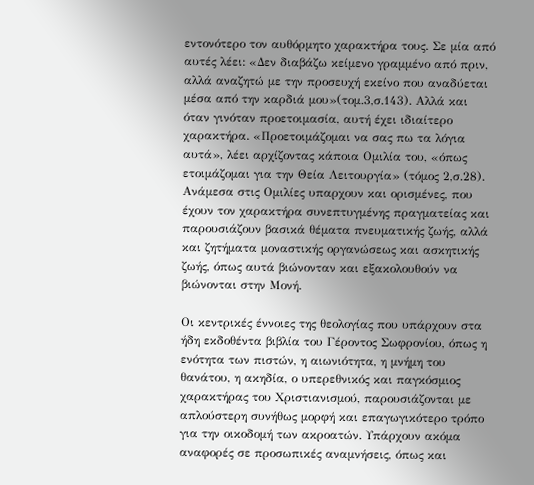εντονότερο τον αυθόρμητο χαρακτήρα τους. Σε μία από αυτές λέει: «Δεν διαβάζω κείμενο γραμμένο από πριν, αλλά αναζητώ με την προσευχή εκείνο που αναδύεται μέσα από την καρδιά μου»(τομ.3,σ.143). Αλλά και όταν γινόταν προετοιμασία, αυτή έχει ιδιαίτερο χαρακτήρα. «Προετοιμάζομαι να σας πω τα λόγια αυτά», λέει αρχίζοντας κάποια Ομιλία του, «όπως ετοιμάζομαι για την Θεία Λειτουργία» (τόμος 2,σ.28). Ανάμεσα στις Ομιλίες υπαρχουν και ορισμένες, που έχουν τον χαρακτήρα συνεπτυγμένης πραγματείας και παρουσιάζουν βασικά θέματα πνευματικής ζωής, αλλά και ζητήματα μοναστικής οργανώσεως και ασκητικής ζωής, όπως αυτά βιώνονταν και εξακολουθούν να βιώνονται στην Μονή.

Οι κεντρικές έννοιες της θεολογίας που υπάρχουν στα ήδη εκδοθέντα βιβλία του Γέροντος Σωφρονίου, όπως η ενότητα των πιστών, η αιωνιότητα, η μνήμη του θανάτου, η ακηδία, ο υπερεθνικός και παγκόσμιος χαρακτήρας του Χριστιανισμού, παρουσιάζονται με απλούστερη συνήθως μορφή και επαγωγικότερο τρόπο για την οικοδομή των ακροατών. Υπάρχουν ακόμα αναφορές σε προσωπικές αναμνήσεις, όπως και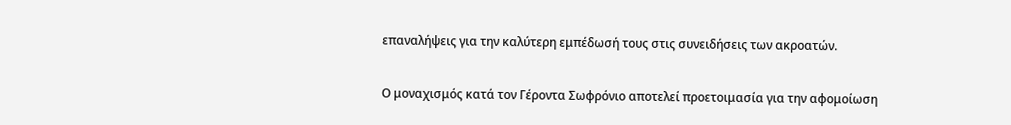επαναλήψεις για την καλύτερη εμπέδωσή τους στις συνειδήσεις των ακροατών.

Ο μοναχισμός κατά τον Γέροντα Σωφρόνιο αποτελεί προετοιμασία για την αφομοίωση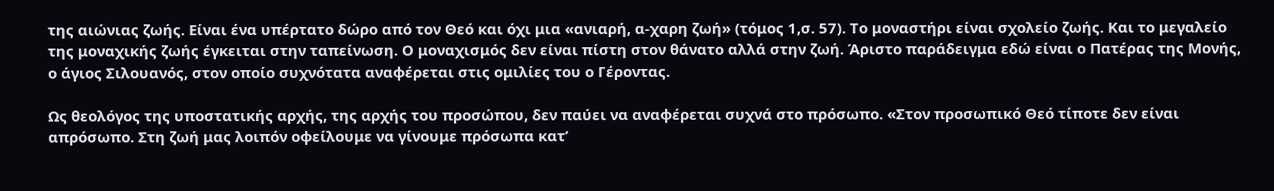της αιώνιας ζωής. Είναι ένα υπέρτατο δώρο από τον Θεό και όχι μια «ανιαρή, α-χαρη ζωή» (τόμος 1,σ. 57). Το μοναστήρι είναι σχολείο ζωής. Και το μεγαλείο της μοναχικής ζωής έγκειται στην ταπείνωση. Ο μοναχισμός δεν είναι πίστη στον θάνατο αλλά στην ζωή. Άριστο παράδειγμα εδώ είναι ο Πατέρας της Μονής, ο άγιος Σιλουανός, στον οποίο συχνότατα αναφέρεται στις ομιλίες του ο Γέροντας.

Ως θεολόγος της υποστατικής αρχής, της αρχής του προσώπου, δεν παύει να αναφέρεται συχνά στο πρόσωπο. «Στον προσωπικό Θεό τίποτε δεν είναι απρόσωπο. Στη ζωή μας λοιπόν οφείλουμε να γίνουμε πρόσωπα κατ’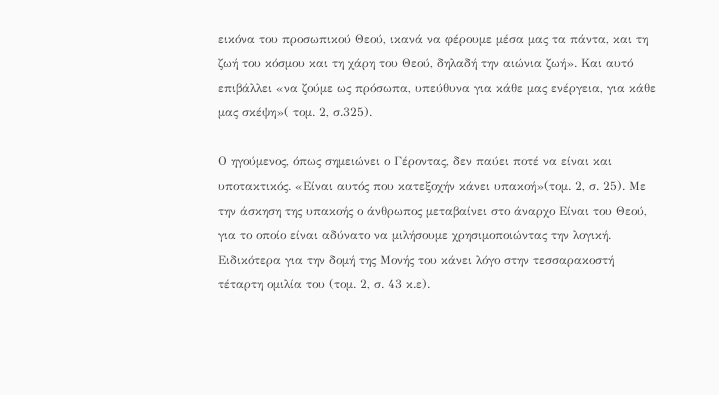εικόνα του προσωπικού Θεού, ικανά να φέρουμε μέσα μας τα πάντα, και τη ζωή του κόσμου και τη χάρη του Θεού, δηλαδή την αιώνια ζωή». Και αυτό επιβάλλει «να ζούμε ως πρόσωπα, υπεύθυνα για κάθε μας ενέργεια, για κάθε μας σκέψη»( τομ. 2, σ.325).

Ο ηγούμενος, όπως σημειώνει ο Γέροντας, δεν παύει ποτέ να είναι και υποτακτικός. «Είναι αυτός που κατεξοχήν κάνει υπακοή»(τομ. 2, σ. 25). Με την άσκηση της υπακοής ο άνθρωπος μεταβαίνει στο άναρχο Είναι του Θεού, για το οποίο είναι αδύνατο να μιλήσουμε χρησιμοποιώντας την λογική. Ειδικότερα για την δομή της Μονής του κάνει λόγο στην τεσσαρακοστή τέταρτη ομιλία του (τομ. 2, σ. 43 κ.ε).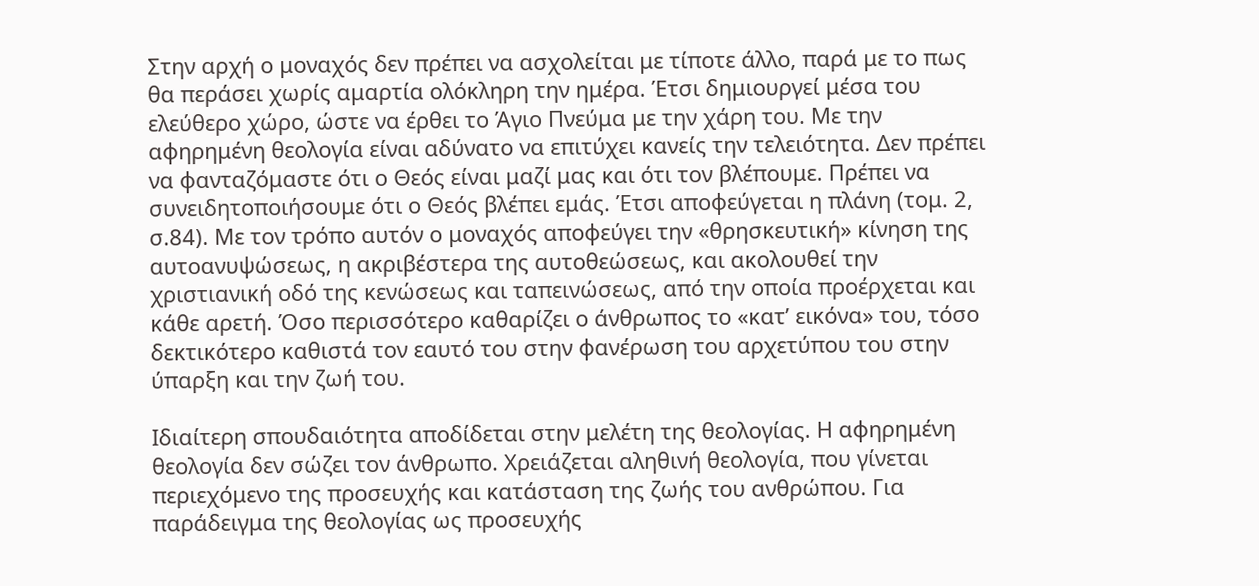Στην αρχή ο μοναχός δεν πρέπει να ασχολείται με τίποτε άλλο, παρά με το πως θα περάσει χωρίς αμαρτία ολόκληρη την ημέρα. Έτσι δημιουργεί μέσα του ελεύθερο χώρο, ώστε να έρθει το Άγιο Πνεύμα με την χάρη του. Με την αφηρημένη θεολογία είναι αδύνατο να επιτύχει κανείς την τελειότητα. Δεν πρέπει να φανταζόμαστε ότι ο Θεός είναι μαζί μας και ότι τον βλέπουμε. Πρέπει να συνειδητοποιήσουμε ότι ο Θεός βλέπει εμάς. Έτσι αποφεύγεται η πλάνη (τομ. 2, σ.84). Με τον τρόπο αυτόν ο μοναχός αποφεύγει την «θρησκευτική» κίνηση της αυτοανυψώσεως, η ακριβέστερα της αυτοθεώσεως, και ακολουθεί την χριστιανική οδό της κενώσεως και ταπεινώσεως, από την οποία προέρχεται και κάθε αρετή. Όσο περισσότερο καθαρίζει ο άνθρωπος το «κατ’ εικόνα» του, τόσο δεκτικότερο καθιστά τον εαυτό του στην φανέρωση του αρχετύπου του στην ύπαρξη και την ζωή του.

Ιδιαίτερη σπουδαιότητα αποδίδεται στην μελέτη της θεολογίας. Η αφηρημένη θεολογία δεν σώζει τον άνθρωπο. Χρειάζεται αληθινή θεολογία, που γίνεται περιεχόμενο της προσευχής και κατάσταση της ζωής του ανθρώπου. Για παράδειγμα της θεολογίας ως προσευχής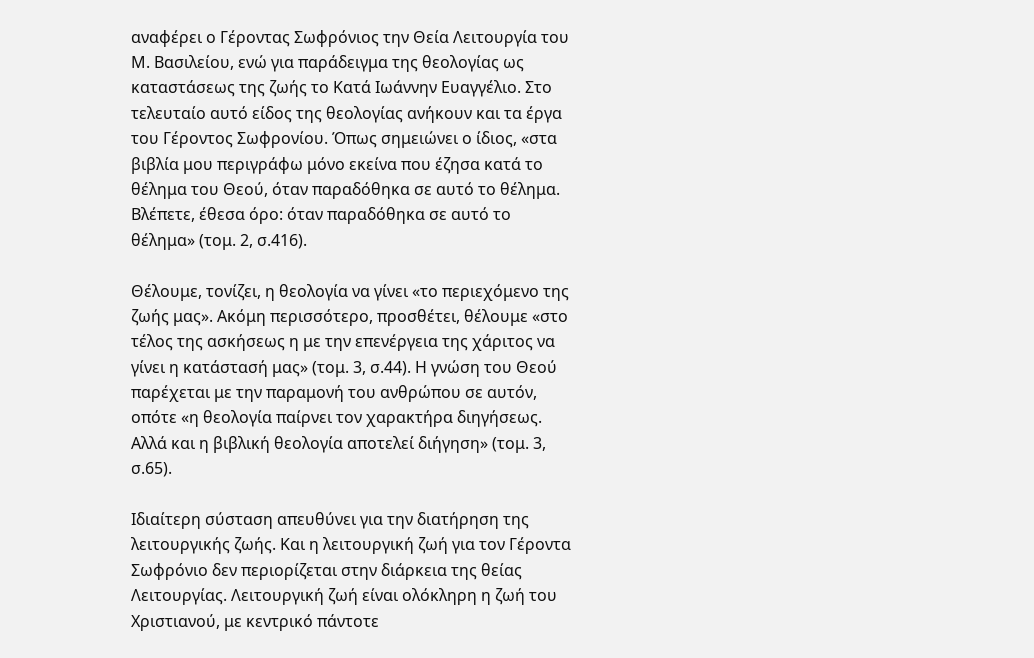αναφέρει ο Γέροντας Σωφρόνιος την Θεία Λειτουργία του Μ. Βασιλείου, ενώ για παράδειγμα της θεολογίας ως καταστάσεως της ζωής το Κατά Ιωάννην Ευαγγέλιο. Στο τελευταίο αυτό είδος της θεολογίας ανήκουν και τα έργα του Γέροντος Σωφρονίου. Όπως σημειώνει ο ίδιος, «στα βιβλία μου περιγράφω μόνο εκείνα που έζησα κατά το θέλημα του Θεού, όταν παραδόθηκα σε αυτό το θέλημα. Βλέπετε, έθεσα όρο: όταν παραδόθηκα σε αυτό το θέλημα» (τομ. 2, σ.416).

Θέλουμε, τονίζει, η θεολογία να γίνει «το περιεχόμενο της ζωής μας». Ακόμη περισσότερο, προσθέτει, θέλουμε «στο τέλος της ασκήσεως η με την επενέργεια της χάριτος να γίνει η κατάστασή μας» (τομ. 3, σ.44). Η γνώση του Θεού παρέχεται με την παραμονή του ανθρώπου σε αυτόν, οπότε «η θεολογία παίρνει τον χαρακτήρα διηγήσεως. Αλλά και η βιβλική θεολογία αποτελεί διήγηση» (τομ. 3, σ.65).

Ιδιαίτερη σύσταση απευθύνει για την διατήρηση της λειτουργικής ζωής. Και η λειτουργική ζωή για τον Γέροντα Σωφρόνιο δεν περιορίζεται στην διάρκεια της θείας Λειτουργίας. Λειτουργική ζωή είναι ολόκληρη η ζωή του Χριστιανού, με κεντρικό πάντοτε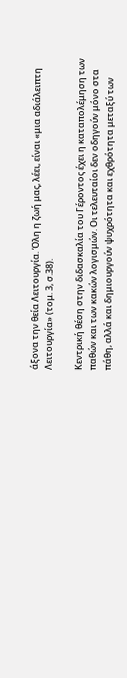άξονα την θεία Λειτουργία. Όλη η ζωή μας, λέει, είναι «μια αδιάλειπτη Λειτουργία» (τομ. 3, σ.38).

Κεντρική θέση στην διδασκαλία του Γέροντος έχει η καταπολέμηση των παθών και των κακών λογισμών. Οι τελευταίοι δεν οδηγούν μόνο στα πάθη, αλλά και δημιουργούν ψυχρότητα και εχθρότητα μεταξύ των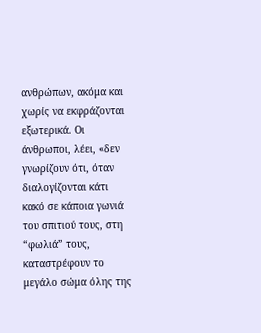ανθρώπων, ακόμα και χωρίς να εκφράζονται εξωτερικά. Οι άνθρωποι, λέει, «δεν γνωρίζουν ότι, όταν διαλογίζονται κάτι κακό σε κάποια γωνιά του σπιτιού τους, στη “φωλιά” τους, καταστρέφουν το μεγάλο σώμα όλης της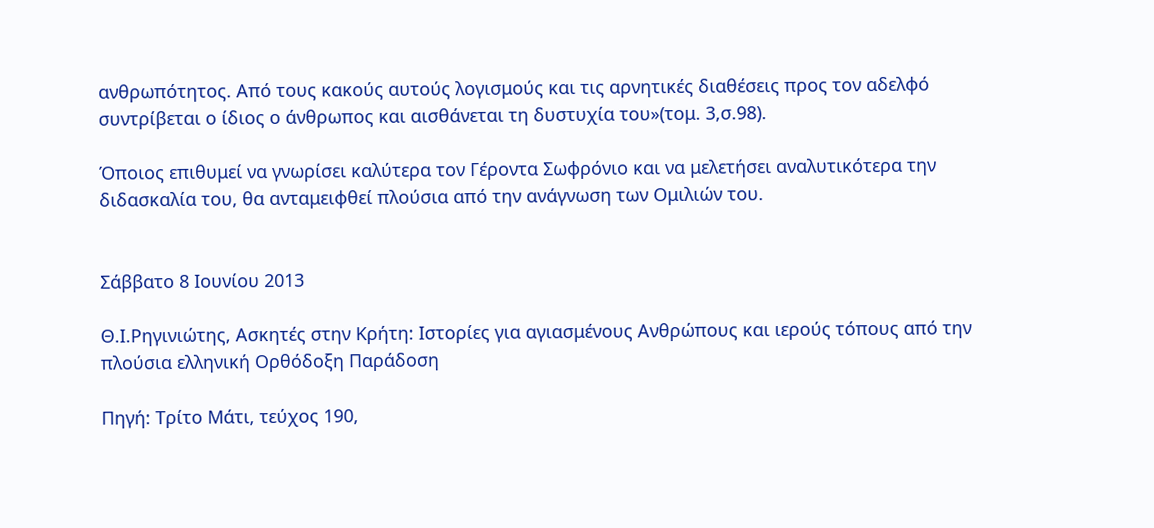ανθρωπότητος. Από τους κακούς αυτούς λογισμούς και τις αρνητικές διαθέσεις προς τον αδελφό συντρίβεται ο ίδιος ο άνθρωπος και αισθάνεται τη δυστυχία του»(τομ. 3,σ.98).

Όποιος επιθυμεί να γνωρίσει καλύτερα τον Γέροντα Σωφρόνιο και να μελετήσει αναλυτικότερα την διδασκαλία του, θα ανταμειφθεί πλούσια από την ανάγνωση των Ομιλιών του.


Σάββατο 8 Ιουνίου 2013

Θ.Ι.Ρηγινιώτης, Ασκητές στην Κρήτη: Iστορίες για αγιασμένους Aνθρώπους και ιερούς τόπους από την πλούσια ελληνική Oρθόδοξη Παράδοση

Πηγή: Τρίτο Μάτι, τεύχος 190,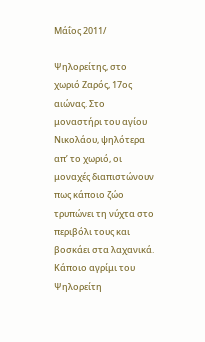Μάΐος 2011/

Ψηλορείτης, στο χωριό Ζαρός, 17ος αιώνας. Στο μοναστήρι του αγίου Νικολάου, ψηλότερα απ’ το χωριό, οι μοναχές διαπιστώνουν πως κάποιο ζώο τρυπώνει τη νύχτα στο περιβόλι τους και βοσκάει στα λαχανικά. Κάποιο αγρίμι του Ψηλορείτη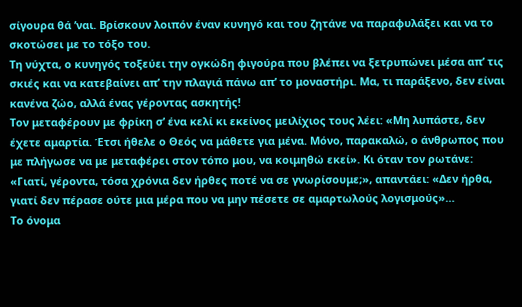σίγουρα θά ’ναι. Βρίσκουν λοιπόν έναν κυνηγό και του ζητάνε να παραφυλάξει και να το σκοτώσει με το τόξο του.
Τη νύχτα, ο κυνηγός τοξεύει την ογκώδη φιγούρα που βλέπει να ξετρυπώνει μέσα απ’ τις σκιές και να κατεβαίνει απ’ την πλαγιά πάνω απ’ το μοναστήρι. Μα, τι παράξενο, δεν είναι κανένα ζώο, αλλά ένας γέροντας ασκητής!
Τον μεταφέρουν με φρίκη σ’ ένα κελί κι εκείνος μειλίχιος τους λέει: «Μη λυπάστε, δεν έχετε αμαρτία. Έτσι ήθελε ο Θεός να μάθετε για μένα. Μόνο, παρακαλώ, ο άνθρωπος που με πλήγωσε να με μεταφέρει στον τόπο μου, να κοιμηθώ εκεί». Κι όταν τον ρωτάνε: «Γιατί, γέροντα, τόσα χρόνια δεν ήρθες ποτέ να σε γνωρίσουμε;», απαντάει: «Δεν ήρθα, γιατί δεν πέρασε ούτε μια μέρα που να μην πέσετε σε αμαρτωλούς λογισμούς»…
Το όνομα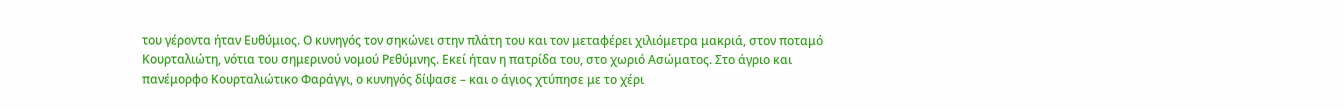του γέροντα ήταν Ευθύμιος. Ο κυνηγός τον σηκώνει στην πλάτη του και τον μεταφέρει χιλιόμετρα μακριά, στον ποταμό Κουρταλιώτη, νότια του σημερινού νομού Ρεθύμνης. Εκεί ήταν η πατρίδα του, στο χωριό Ασώματος. Στο άγριο και πανέμορφο Κουρταλιώτικο Φαράγγι, ο κυνηγός δίψασε – και ο άγιος χτύπησε με το χέρι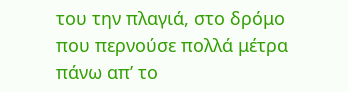του την πλαγιά, στο δρόμο που περνούσε πολλά μέτρα πάνω απ’ το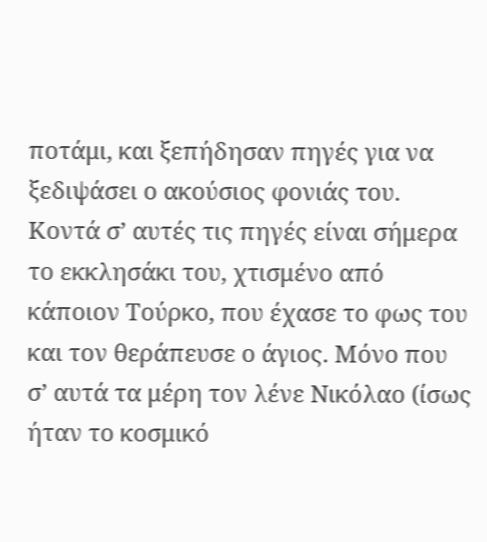ποτάμι, και ξεπήδησαν πηγές για να ξεδιψάσει ο ακούσιος φονιάς του.
Κοντά σ’ αυτές τις πηγές είναι σήμερα το εκκλησάκι του, χτισμένο από κάποιον Τούρκο, που έχασε το φως του και τον θεράπευσε ο άγιος. Μόνο που σ’ αυτά τα μέρη τον λένε Νικόλαο (ίσως ήταν το κοσμικό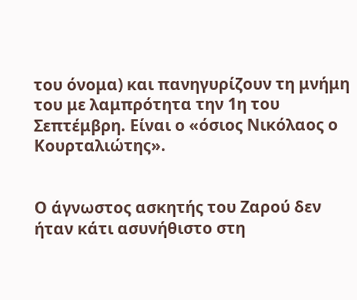του όνομα) και πανηγυρίζουν τη μνήμη του με λαμπρότητα την 1η του Σεπτέμβρη. Είναι ο «όσιος Νικόλαος ο Κουρταλιώτης».


Ο άγνωστος ασκητής του Ζαρού δεν ήταν κάτι ασυνήθιστο στη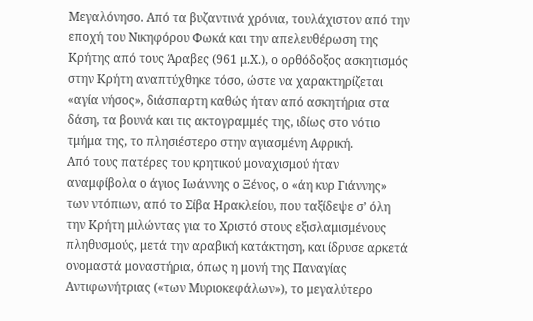Μεγαλόνησο. Από τα βυζαντινά χρόνια, τουλάχιστον από την εποχή του Νικηφόρου Φωκά και την απελευθέρωση της Κρήτης από τους Άραβες (961 μ.Χ.), ο ορθόδοξος ασκητισμός στην Κρήτη αναπτύχθηκε τόσο, ώστε να χαρακτηρίζεται «αγία νήσος», διάσπαρτη καθώς ήταν από ασκητήρια στα δάση, τα βουνά και τις ακτογραμμές της, ιδίως στο νότιο τμήμα της, το πλησιέστερο στην αγιασμένη Αφρική.
Από τους πατέρες του κρητικού μοναχισμού ήταν αναμφίβολα ο άγιος Ιωάννης ο Ξένος, ο «άη κυρ Γιάννης» των ντόπιων, από το Σίβα Ηρακλείου, που ταξίδεψε σ’ όλη την Κρήτη μιλώντας για το Χριστό στους εξισλαμισμένους πληθυσμούς, μετά την αραβική κατάκτηση, και ίδρυσε αρκετά ονομαστά μοναστήρια, όπως η μονή της Παναγίας Αντιφωνήτριας («των Μυριοκεφάλων»), το μεγαλύτερο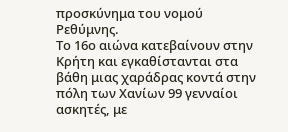προσκύνημα του νομού Ρεθύμνης.
Το 16ο αιώνα κατεβαίνουν στην Κρήτη και εγκαθίστανται στα βάθη μιας χαράδρας κοντά στην πόλη των Χανίων 99 γενναίοι ασκητές, με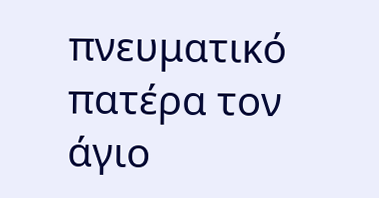πνευματικό πατέρα τον άγιο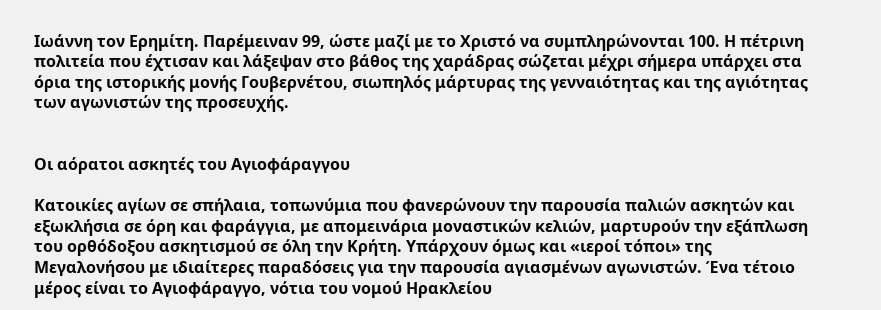Ιωάννη τον Ερημίτη. Παρέμειναν 99, ώστε μαζί με το Χριστό να συμπληρώνονται 100. Η πέτρινη πολιτεία που έχτισαν και λάξεψαν στο βάθος της χαράδρας σώζεται μέχρι σήμερα υπάρχει στα όρια της ιστορικής μονής Γουβερνέτου, σιωπηλός μάρτυρας της γενναιότητας και της αγιότητας των αγωνιστών της προσευχής.


Οι αόρατοι ασκητές του Αγιοφάραγγου

Κατοικίες αγίων σε σπήλαια, τοπωνύμια που φανερώνουν την παρουσία παλιών ασκητών και εξωκλήσια σε όρη και φαράγγια, με απομεινάρια μοναστικών κελιών, μαρτυρούν την εξάπλωση του ορθόδοξου ασκητισμού σε όλη την Κρήτη. Υπάρχουν όμως και «ιεροί τόποι» της Μεγαλονήσου με ιδιαίτερες παραδόσεις για την παρουσία αγιασμένων αγωνιστών. Ένα τέτοιο μέρος είναι το Αγιοφάραγγο, νότια του νομού Ηρακλείου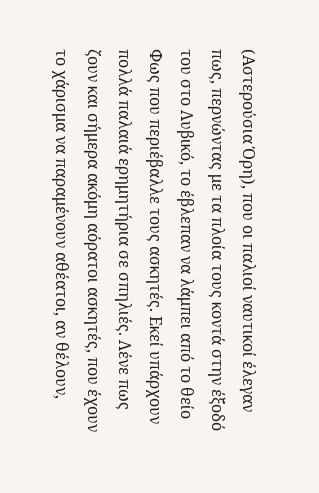(Αστερούσια Όρη), που οι παλιοί ναυτικοί έλεγαν πως, περνώντας με τα πλοία τους κοντά στην έξοδό του στο Λυβικό, το έβλεπαν να λάμπει από το θείο Φως που περιέβαλλε τους ασκητές. Εκεί υπάρχουν πολλά παλαιά ερημητήρια σε σπηλιές. Λένε πως ζουν και σήμερα ακόμη αόρατοι ασκητές, που έχουν το χάρισμα να παραμένουν αθέατοι, αν θέλουν,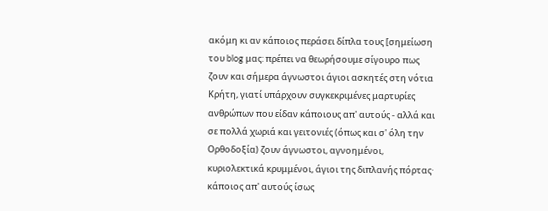ακόμη κι αν κάποιος περάσει δίπλα τους [σημείωση του blog μας: πρέπει να θεωρήσουμε σίγουρο πως ζουν και σήμερα άγνωστοι άγιοι ασκητές στη νότια Κρήτη, γιατί υπάρχουν συγκεκριμένες μαρτυρίες ανθρώπων που είδαν κάποιους απ' αυτούς - αλλά και σε πολλά χωριά και γειτονιές (όπως και σ' όλη την Ορθοδοξία) ζουν άγνωστοι, αγνοημένοι, κυριολεκτικά κρυμμένοι, άγιοι της διπλανής πόρτας·  κάποιος απ' αυτούς ίσως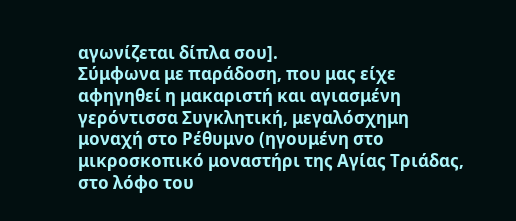αγωνίζεται δίπλα σου].
Σύμφωνα με παράδοση, που μας είχε αφηγηθεί η μακαριστή και αγιασμένη γερόντισσα Συγκλητική, μεγαλόσχημη μοναχή στο Ρέθυμνο (ηγουμένη στο μικροσκοπικό μοναστήρι της Αγίας Τριάδας, στο λόφο του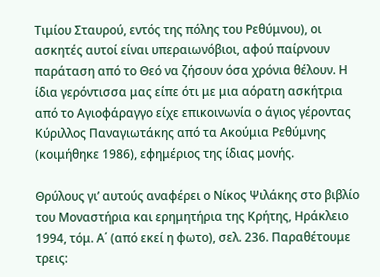Τιμίου Σταυρού, εντός της πόλης του Ρεθύμνου), οι ασκητές αυτοί είναι υπεραιωνόβιοι, αφού παίρνουν παράταση από το Θεό να ζήσουν όσα χρόνια θέλουν. Η ίδια γερόντισσα μας είπε ότι με μια αόρατη ασκήτρια από το Αγιοφάραγγο είχε επικοινωνία ο άγιος γέροντας Κύριλλος Παναγιωτάκης από τα Ακούμια Ρεθύμνης (κοιμήθηκε 1986), εφημέριος της ίδιας μονής.

Θρύλους γι’ αυτούς αναφέρει ο Νίκος Ψιλάκης στο βιβλίο του Μοναστήρια και ερημητήρια της Κρήτης, Ηράκλειο 1994, τόμ. Α΄ (από εκεί η φωτο), σελ. 236. Παραθέτουμε τρεις: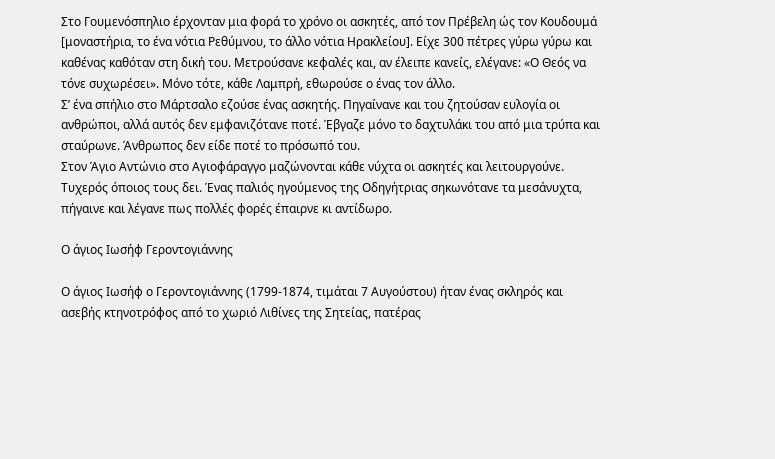Στο Γουμενόσπηλιο έρχονταν μια φορά το χρόνο οι ασκητές, από τον Πρέβελη ώς τον Κουδουμά [μοναστήρια, το ένα νότια Ρεθύμνου, το άλλο νότια Ηρακλείου]. Είχε 300 πέτρες γύρω γύρω και καθένας καθόταν στη δική του. Μετρούσανε κεφαλές και, αν έλειπε κανείς, ελέγανε: «Ο Θεός να τόνε συχωρέσει». Μόνο τότε, κάθε Λαμπρή, εθωρούσε ο ένας τον άλλο.
Σ’ ένα σπήλιο στο Μάρτσαλο εζούσε ένας ασκητής. Πηγαίνανε και του ζητούσαν ευλογία οι ανθρώποι, αλλά αυτός δεν εμφανιζότανε ποτέ. Έβγαζε μόνο το δαχτυλάκι του από μια τρύπα και σταύρωνε. Άνθρωπος δεν είδε ποτέ το πρόσωπό του.
Στον Άγιο Αντώνιο στο Αγιοφάραγγο μαζώνονται κάθε νύχτα οι ασκητές και λειτουργούνε. Τυχερός όποιος τους δει. Ένας παλιός ηγούμενος της Οδηγήτριας σηκωνότανε τα μεσάνυχτα, πήγαινε και λέγανε πως πολλές φορές έπαιρνε κι αντίδωρο.

Ο άγιος Ιωσήφ Γεροντογιάννης

Ο άγιος Ιωσήφ ο Γεροντογιάννης (1799-1874, τιμάται 7 Αυγούστου) ήταν ένας σκληρός και ασεβής κτηνοτρόφος από το χωριό Λιθίνες της Σητείας, πατέρας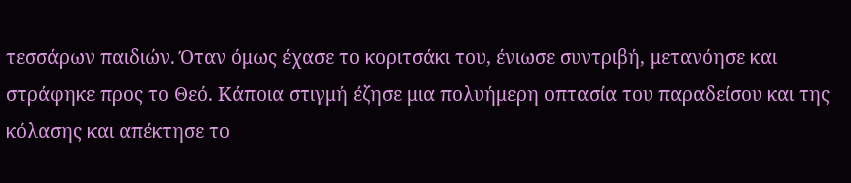τεσσάρων παιδιών. Όταν όμως έχασε το κοριτσάκι του, ένιωσε συντριβή, μετανόησε και στράφηκε προς το Θεό. Κάποια στιγμή έζησε μια πολυήμερη οπτασία του παραδείσου και της κόλασης και απέκτησε το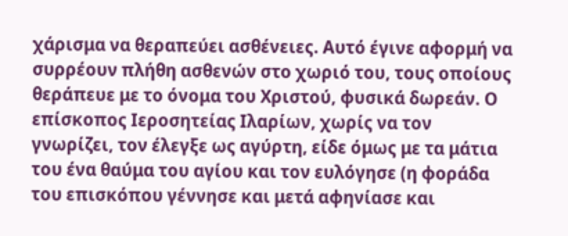χάρισμα να θεραπεύει ασθένειες. Αυτό έγινε αφορμή να συρρέουν πλήθη ασθενών στο χωριό του, τους οποίους θεράπευε με το όνομα του Χριστού, φυσικά δωρεάν. Ο επίσκοπος Ιεροσητείας Ιλαρίων, χωρίς να τον γνωρίζει, τον έλεγξε ως αγύρτη, είδε όμως με τα μάτια του ένα θαύμα του αγίου και τον ευλόγησε (η φοράδα του επισκόπου γέννησε και μετά αφηνίασε και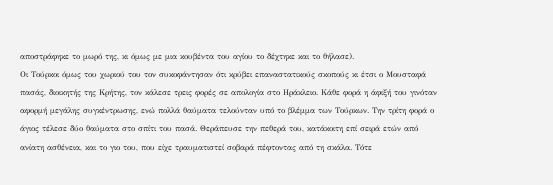αποστράφηκε το μωρό της, κι όμως με μια κουβέντα του αγίου το δέχτηκε και το θήλασε).
Οι Τούρκοι όμως του χωριού του τον συκοφάντησαν ότι κρύβει επαναστατικούς σκοπούς κι έτσι ο Μουσταφά πασάς, διοικητής της Κρήτης, τον κάλεσε τρεις φορές σε απολογία στο Ηράκλειο. Κάθε φορά η άφιξή του γινόταν αφορμή μεγάλης συγκέντρωσης, ενώ πολλά θαύματα τελούνταν υπό το βλέμμα των Τούρκων. Την τρίτη φορά ο άγιος τέλεσε δύο θαύματα στο σπίτι του πασά. Θεράπευσε την πεθερά του, κατάκοιτη επί σειρά ετών από ανίατη ασθένεια, και το γιο του, που είχε τραυματιστεί σοβαρά πέφτοντας από τη σκάλα. Τότε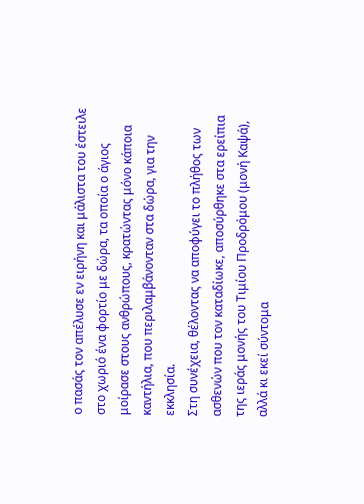ο πασάς τον απέλυσε εν ειρήνη και μάλιστα του έστειλε στο χωριό ένα φορτίο με δώρα, τα οποία ο άγιος μοίρασε στους ανθρώπους, κρατώντας μόνο κάποια καντήλια, που περιλαμβάνονταν στα δώρα, για την εκκλησία.
Στη συνέχεια, θέλοντας να αποφύγει το πλήθος των ασθενών που τον καταδίωκε, αποσύρθηκε στα ερείπια της ιεράς μονής του Τιμίου Προδρόμου (μονή Καψά), αλλά κι εκεί σύντομα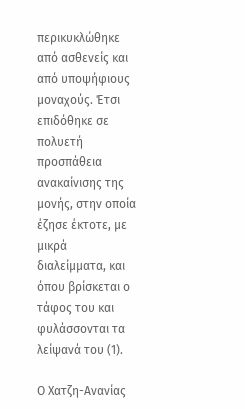περικυκλώθηκε από ασθενείς και από υποψήφιους μοναχούς. Έτσι επιδόθηκε σε πολυετή προσπάθεια ανακαίνισης της μονής, στην οποία έζησε έκτοτε, με μικρά διαλείμματα, και όπου βρίσκεται ο τάφος του και φυλάσσονται τα λείψανά του (1).

Ο Χατζη-Ανανίας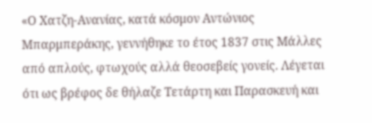«Ο Χατζη-Ανανίας, κατά κόσμον Αντώνιος Μπαρμπεράκης, γεννήθηκε το έτος 1837 στις Μάλλες από απλούς, φτωχούς αλλά θεοσεβείς γονείς. Λέγεται ότι ως βρέφος δε θήλαζε Τετάρτη και Παρασκευή και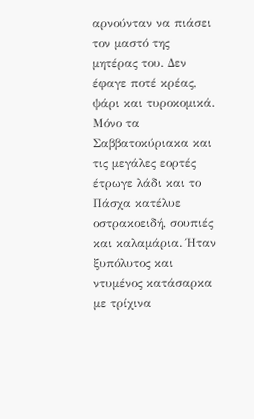αρνούνταν να πιάσει τον μαστό της μητέρας του. Δεν έφαγε ποτέ κρέας, ψάρι και τυροκομικά. Μόνο τα Σαββατοκύριακα και τις μεγάλες εορτές έτρωγε λάδι και το Πάσχα κατέλυε οστρακοειδή, σουπιές και καλαμάρια. Ήταν ξυπόλυτος και ντυμένος κατάσαρκα με τρίχινα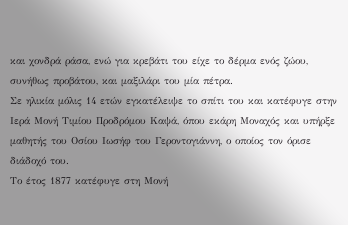και χονδρά ράσα, ενώ για κρεβάτι του είχε το δέρμα ενός ζώου, συνήθως προβάτου, και μαξιλάρι του μία πέτρα.
Σε ηλικία μόλις 14 ετών εγκατέλειψε το σπίτι του και κατέφυγε στην Ιερά Μονή Τιμίου Προδρόμου Καψά, όπου εκάρη Μοναχός και υπήρξε μαθητής του Οσίου Ιωσήφ του Γεροντογιάννη, ο οποίος τον όρισε διάδοχό του.
Το έτος 1877 κατέφυγε στη Μονή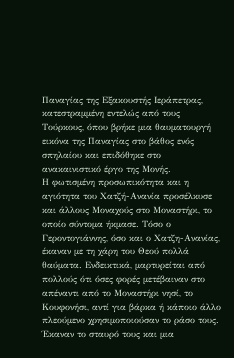Παναγίας της Εξακουστής Ιεράπετρας, κατεστραμμένη εντελώς από τους Τούρκους, όπου βρήκε μια θαυματουργή εικόνα της Παναγίας στο βάθος ενός σπηλαίου και επιδόθηκε στο ανακαινιστικό έργο της Μονής.
Η φωτισμένη προσωπικότητα και η αγιότητα του Χατζή-Ανανία προσέλκυσε και άλλους Μοναχούς στο Μοναστήρι, το οποίο σύντομα ήκμασε. Τόσο ο Γεροντογιάννης, όσο και ο Χατζη-Ανανίας, έκαναν με τη χάρη του Θεού πολλά θαύματα. Ενδεικτικά, μαρτυρείται από πολλούς ότι όσες φορές μετέβαιναν στο απέναντι από το Μοναστήρι νησί, το Κουφονήσι, αντί για βάρκα ή κάποιο άλλο πλεούμενο χρησιμοποιούσαν το ράσο τους. Έκαναν το σταυρό τους και μια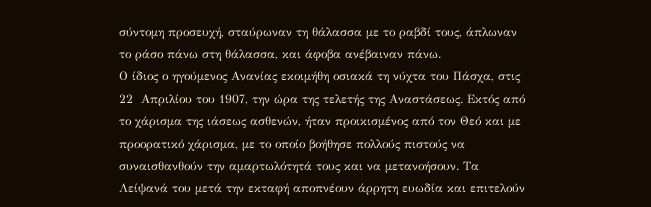σύντομη προσευχή, σταύρωναν τη θάλασσα με το ραβδί τους, άπλωναν το ράσο πάνω στη θάλασσα, και άφοβα ανέβαιναν πάνω.
Ο ίδιος ο ηγούμενος Ανανίας εκοιμήθη οσιακά τη νύχτα του Πάσχα, στις 22  Απριλίου του 1907, την ώρα της τελετής της Αναστάσεως. Εκτός από το χάρισμα της ιάσεως ασθενών, ήταν προικισμένος από τον Θεό και με προορατικό χάρισμα, με το οποίο βοήθησε πολλούς πιστούς να συναισθανθούν την αμαρτωλότητά τους και να μετανοήσουν. Τα Λείψανά του μετά την εκταφή αποπνέουν άρρητη ευωδία και επιτελούν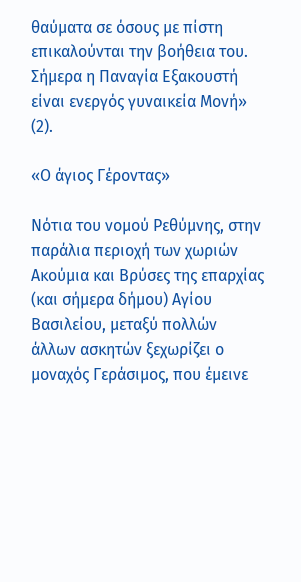θαύματα σε όσους με πίστη επικαλούνται την βοήθεια του. Σήμερα η Παναγία Εξακουστή είναι ενεργός γυναικεία Μονή» (2).

«Ο άγιος Γέροντας»

Νότια του νομού Ρεθύμνης, στην παράλια περιοχή των χωριών Ακούμια και Βρύσες της επαρχίας (και σήμερα δήμου) Αγίου Βασιλείου, μεταξύ πολλών άλλων ασκητών ξεχωρίζει ο μοναχός Γεράσιμος, που έμεινε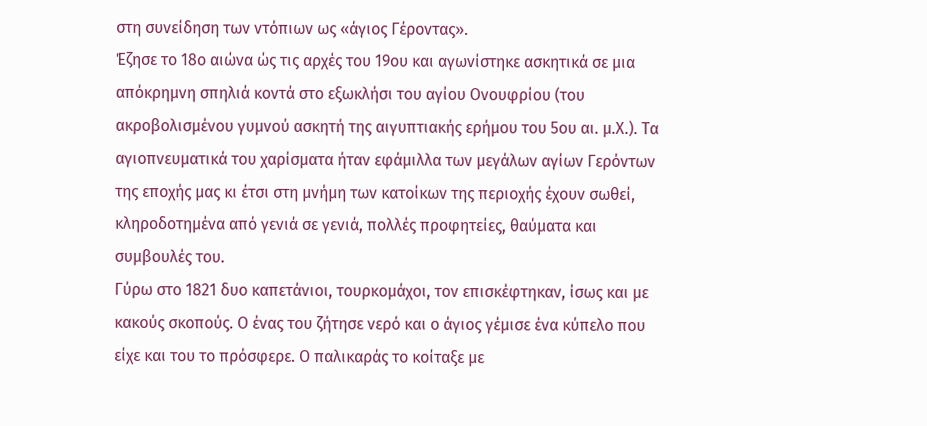στη συνείδηση των ντόπιων ως «άγιος Γέροντας».
Έζησε το 18ο αιώνα ώς τις αρχές του 19ου και αγωνίστηκε ασκητικά σε μια απόκρημνη σπηλιά κοντά στο εξωκλήσι του αγίου Ονουφρίου (του ακροβολισμένου γυμνού ασκητή της αιγυπτιακής ερήμου του 5ου αι. μ.Χ.). Τα αγιοπνευματικά του χαρίσματα ήταν εφάμιλλα των μεγάλων αγίων Γερόντων της εποχής μας κι έτσι στη μνήμη των κατοίκων της περιοχής έχουν σωθεί, κληροδοτημένα από γενιά σε γενιά, πολλές προφητείες, θαύματα και συμβουλές του.
Γύρω στο 1821 δυο καπετάνιοι, τουρκομάχοι, τον επισκέφτηκαν, ίσως και με κακούς σκοπούς. Ο ένας του ζήτησε νερό και ο άγιος γέμισε ένα κύπελο που είχε και του το πρόσφερε. Ο παλικαράς το κοίταξε με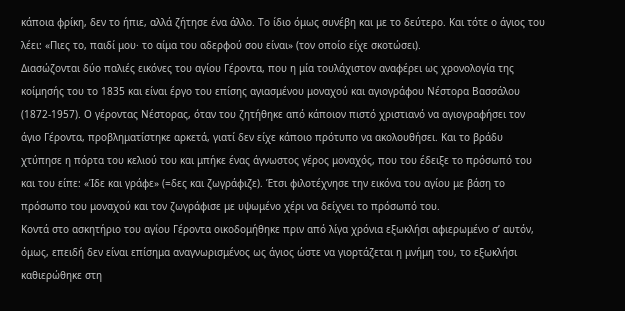κάποια φρίκη, δεν το ήπιε, αλλά ζήτησε ένα άλλο. Το ίδιο όμως συνέβη και με το δεύτερο. Και τότε ο άγιος του λέει: «Πιες το, παιδί μου· το αίμα του αδερφού σου είναι» (τον οποίο είχε σκοτώσει).
Διασώζονται δύο παλιές εικόνες του αγίου Γέροντα, που η μία τουλάχιστον αναφέρει ως χρονολογία της κοίμησής του το 1835 και είναι έργο του επίσης αγιασμένου μοναχού και αγιογράφου Νέστορα Βασσάλου (1872-1957). Ο γέροντας Νέστορας, όταν του ζητήθηκε από κάποιον πιστό χριστιανό να αγιογραφήσει τον άγιο Γέροντα, προβληματίστηκε αρκετά, γιατί δεν είχε κάποιο πρότυπο να ακολουθήσει. Και το βράδυ χτύπησε η πόρτα του κελιού του και μπήκε ένας άγνωστος γέρος μοναχός, που του έδειξε το πρόσωπό του και του είπε: «Ίδε και γράφε» (=δες και ζωγράφιζε). Έτσι φιλοτέχνησε την εικόνα του αγίου με βάση το πρόσωπο του μοναχού και τον ζωγράφισε με υψωμένο χέρι να δείχνει το πρόσωπό του.
Κοντά στο ασκητήριο του αγίου Γέροντα οικοδομήθηκε πριν από λίγα χρόνια εξωκλήσι αφιερωμένο σ’ αυτόν, όμως, επειδή δεν είναι επίσημα αναγνωρισμένος ως άγιος ώστε να γιορτάζεται η μνήμη του, το εξωκλήσι καθιερώθηκε στη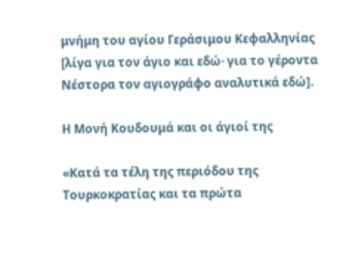μνήμη του αγίου Γεράσιμου Κεφαλληνίας [λίγα για τον άγιο και εδώ· για το γέροντα Νέστορα τον αγιογράφο αναλυτικά εδώ].

Η Μονή Κουδουμά και οι άγιοί της

«Κατά τα τέλη της περιόδου της Τουρκοκρατίας και τα πρώτα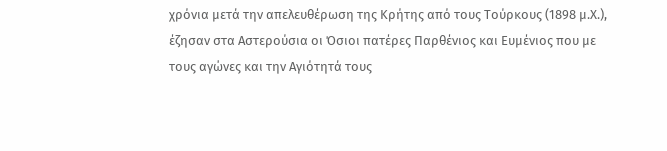χρόνια μετά την απελευθέρωση της Κρήτης από τους Τούρκους (1898 μ.Χ.), έζησαν στα Αστερούσια οι Όσιοι πατέρες Παρθένιος και Ευμένιος που με τους αγώνες και την Αγιότητά τους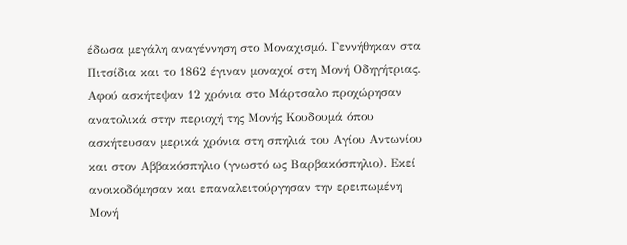έδωσα μεγάλη αναγέννηση στο Μοναχισμό. Γεννήθηκαν στα Πιτσίδια και το 1862 έγιναν μοναχοί στη Μονή Οδηγήτριας. Αφού ασκήτεψαν 12 χρόνια στο Μάρτσαλο προχώρησαν ανατολικά στην περιοχή της Μονής Κουδουμά όπου ασκήτευσαν μερικά χρόνια στη σπηλιά του Αγίου Αντωνίου και στον Αββακόσπηλιο (γνωστό ως Βαρβακόσπηλιο). Εκεί ανοικοδόμησαν και επαναλειτούργησαν την ερειπωμένη Μονή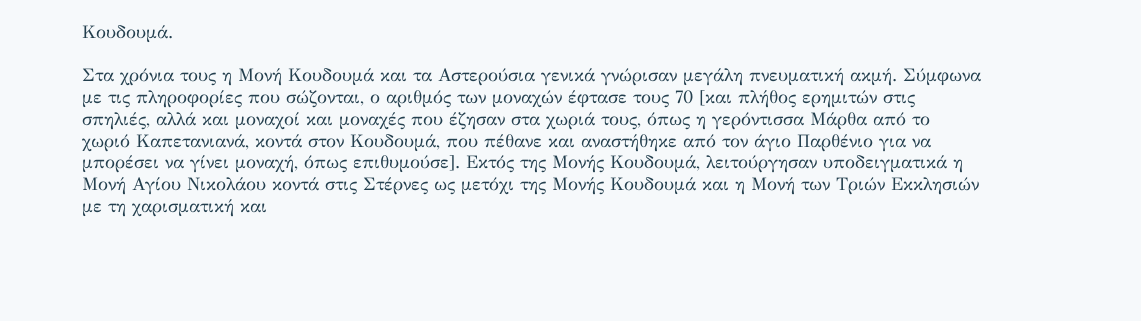Κουδουμά.

Στα χρόνια τους η Μονή Κουδουμά και τα Αστερούσια γενικά γνώρισαν μεγάλη πνευματική ακμή. Σύμφωνα με τις πληροφορίες που σώζονται, ο αριθμός των μοναχών έφτασε τους 70 [και πλήθος ερημιτών στις σπηλιές, αλλά και μοναχοί και μοναχές που έζησαν στα χωριά τους, όπως η γερόντισσα Μάρθα από το χωριό Καπετανιανά, κοντά στον Κουδουμά, που πέθανε και αναστήθηκε από τον άγιο Παρθένιο για να μπορέσει να γίνει μοναχή, όπως επιθυμούσε]. Εκτός της Μονής Κουδουμά, λειτούργησαν υποδειγματικά η Μονή Αγίου Νικολάου κοντά στις Στέρνες ως μετόχι της Μονής Κουδουμά και η Μονή των Τριών Εκκλησιών με τη χαρισματική και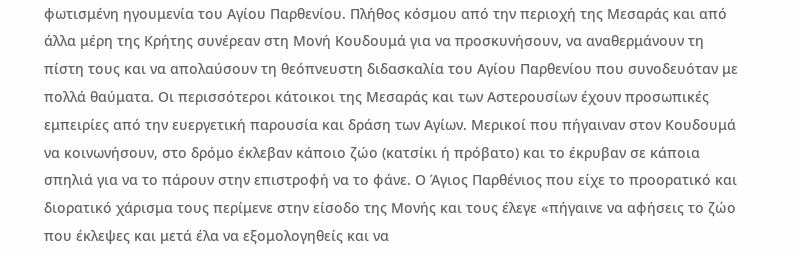φωτισμένη ηγουμενία του Αγίου Παρθενίου. Πλήθος κόσμου από την περιοχή της Μεσαράς και από άλλα μέρη της Κρήτης συνέρεαν στη Μονή Κουδουμά για να προσκυνήσουν, να αναθερμάνουν τη πίστη τους και να απολαύσουν τη θεόπνευστη διδασκαλία του Αγίου Παρθενίου που συνοδευόταν με πολλά θαύματα. Οι περισσότεροι κάτοικοι της Μεσαράς και των Αστερουσίων έχουν προσωπικές εμπειρίες από την ευεργετική παρουσία και δράση των Αγίων. Μερικοί που πήγαιναν στον Κουδουμά να κοινωνήσουν, στο δρόμο έκλεβαν κάποιο ζώο (κατσίκι ή πρόβατο) και το έκρυβαν σε κάποια σπηλιά για να το πάρουν στην επιστροφή να το φάνε. Ο Άγιος Παρθένιος που είχε το προορατικό και διορατικό χάρισμα τους περίμενε στην είσοδο της Μονής και τους έλεγε «πήγαινε να αφήσεις το ζώο που έκλεψες και μετά έλα να εξομολογηθείς και να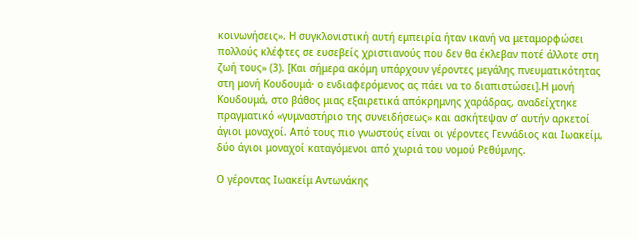κοινωνήσεις». Η συγκλονιστική αυτή εμπειρία ήταν ικανή να μεταμορφώσει πολλούς κλέφτες σε ευσεβείς χριστιανούς που δεν θα έκλεβαν ποτέ άλλοτε στη ζωή τους» (3). [Και σήμερα ακόμη υπάρχουν γέροντες μεγάλης πνευματικότητας στη μονή Κουδουμά· ο ενδιαφερόμενος ας πάει να το διαπιστώσει].Η μονή Κουδουμά, στο βάθος μιας εξαιρετικά απόκρημνης χαράδρας, αναδείχτηκε πραγματικό «γυμναστήριο της συνειδήσεως» και ασκήτεψαν σ’ αυτήν αρκετοί άγιοι μοναχοί. Από τους πιο γνωστούς είναι οι γέροντες Γεννάδιος και Ιωακείμ, δύο άγιοι μοναχοί καταγόμενοι από χωριά του νομού Ρεθύμνης.

Ο γέροντας Ιωακείμ Αντωνάκης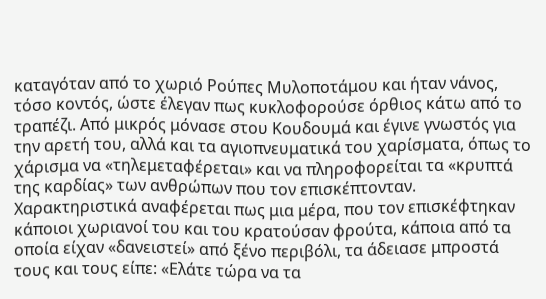καταγόταν από το χωριό Ρούπες Μυλοποτάμου και ήταν νάνος, τόσο κοντός, ώστε έλεγαν πως κυκλοφορούσε όρθιος κάτω από το τραπέζι. Από μικρός μόνασε στου Κουδουμά και έγινε γνωστός για την αρετή του, αλλά και τα αγιοπνευματικά του χαρίσματα, όπως το χάρισμα να «τηλεμεταφέρεται» και να πληροφορείται τα «κρυπτά της καρδίας» των ανθρώπων που τον επισκέπτονταν. Χαρακτηριστικά αναφέρεται πως μια μέρα, που τον επισκέφτηκαν κάποιοι χωριανοί του και του κρατούσαν φρούτα, κάποια από τα οποία είχαν «δανειστεί» από ξένο περιβόλι, τα άδειασε μπροστά τους και τους είπε: «Ελάτε τώρα να τα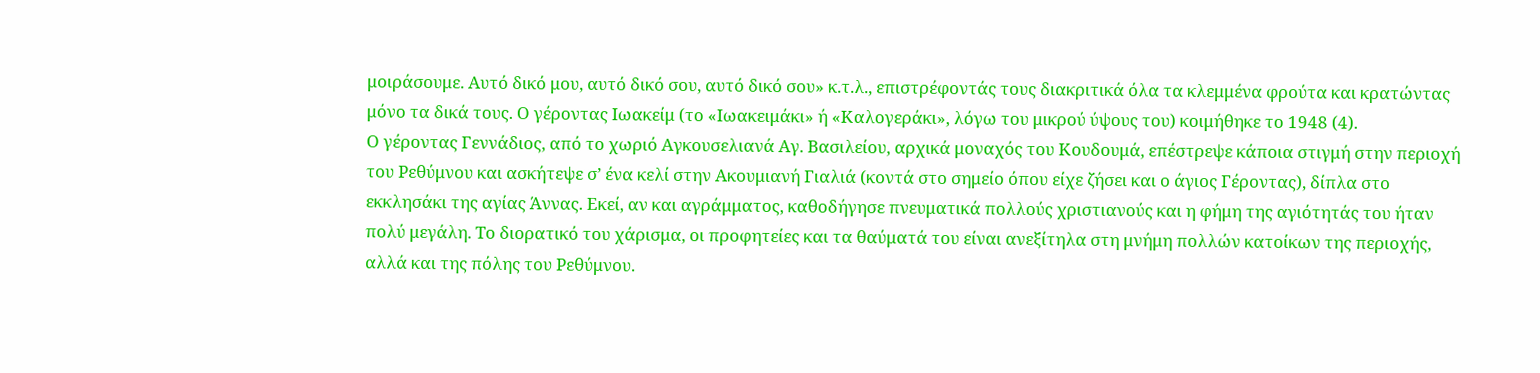μοιράσουμε. Αυτό δικό μου, αυτό δικό σου, αυτό δικό σου» κ.τ.λ., επιστρέφοντάς τους διακριτικά όλα τα κλεμμένα φρούτα και κρατώντας μόνο τα δικά τους. Ο γέροντας Ιωακείμ (το «Ιωακειμάκι» ή «Καλογεράκι», λόγω του μικρού ύψους του) κοιμήθηκε το 1948 (4).
Ο γέροντας Γεννάδιος, από το χωριό Αγκουσελιανά Αγ. Βασιλείου, αρχικά μοναχός του Κουδουμά, επέστρεψε κάποια στιγμή στην περιοχή του Ρεθύμνου και ασκήτεψε σ’ ένα κελί στην Ακουμιανή Γιαλιά (κοντά στο σημείο όπου είχε ζήσει και ο άγιος Γέροντας), δίπλα στο εκκλησάκι της αγίας Άννας. Εκεί, αν και αγράμματος, καθοδήγησε πνευματικά πολλούς χριστιανούς και η φήμη της αγιότητάς του ήταν πολύ μεγάλη. Το διορατικό του χάρισμα, οι προφητείες και τα θαύματά του είναι ανεξίτηλα στη μνήμη πολλών κατοίκων της περιοχής, αλλά και της πόλης του Ρεθύμνου.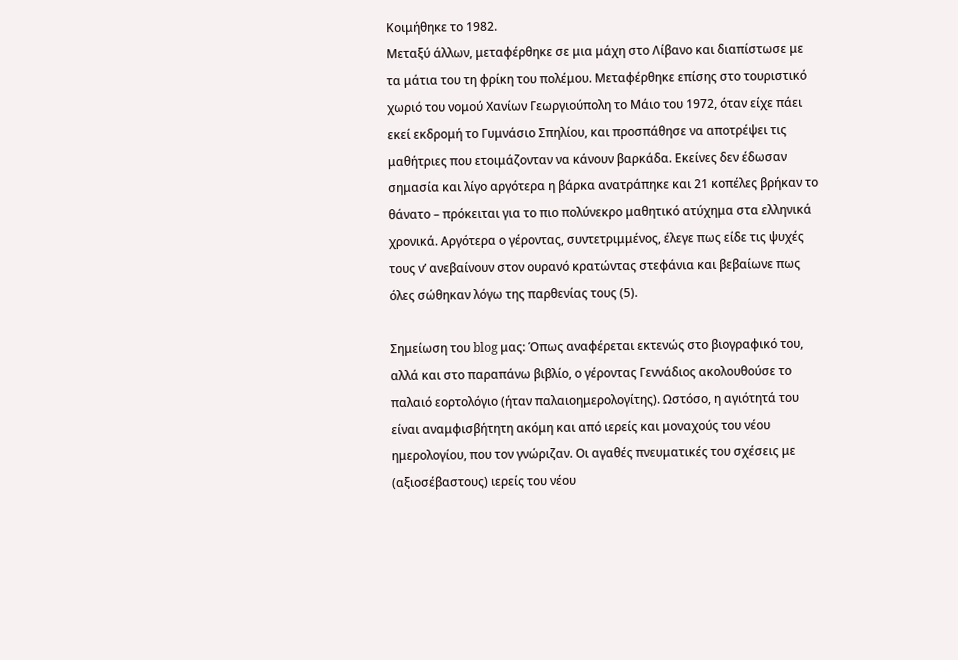Κοιμήθηκε το 1982.
Μεταξύ άλλων, μεταφέρθηκε σε μια μάχη στο Λίβανο και διαπίστωσε με τα μάτια του τη φρίκη του πολέμου. Μεταφέρθηκε επίσης στο τουριστικό χωριό του νομού Χανίων Γεωργιούπολη το Μάιο του 1972, όταν είχε πάει εκεί εκδρομή το Γυμνάσιο Σπηλίου, και προσπάθησε να αποτρέψει τις μαθήτριες που ετοιμάζονταν να κάνουν βαρκάδα. Εκείνες δεν έδωσαν σημασία και λίγο αργότερα η βάρκα ανατράπηκε και 21 κοπέλες βρήκαν το θάνατο – πρόκειται για το πιο πολύνεκρο μαθητικό ατύχημα στα ελληνικά χρονικά. Αργότερα ο γέροντας, συντετριμμένος, έλεγε πως είδε τις ψυχές τους ν’ ανεβαίνουν στον ουρανό κρατώντας στεφάνια και βεβαίωνε πως όλες σώθηκαν λόγω της παρθενίας τους (5).

Σημείωση του blog μας: Όπως αναφέρεται εκτενώς στο βιογραφικό του, αλλά και στο παραπάνω βιβλίο, ο γέροντας Γεννάδιος ακολουθούσε το παλαιό εορτολόγιο (ήταν παλαιοημερολογίτης). Ωστόσο, η αγιότητά του είναι αναμφισβήτητη ακόμη και από ιερείς και μοναχούς του νέου ημερολογίου, που τον γνώριζαν. Οι αγαθές πνευματικές του σχέσεις με (αξιοσέβαστους) ιερείς του νέου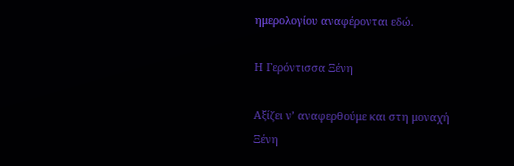ημερολογίου αναφέρονται εδώ.

Η Γερόντισσα Ξένη

Αξίζει ν’ αναφερθούμε και στη μοναχή Ξένη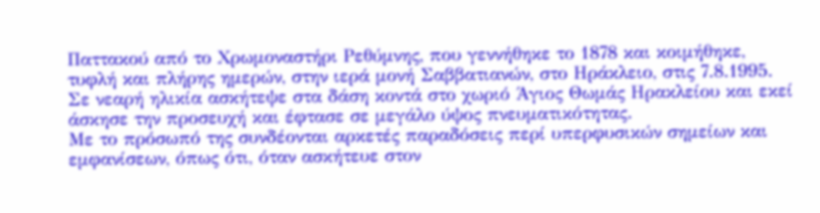Παττακού από το Χρωμοναστήρι Ρεθύμνης, που γεννήθηκε το 1878 και κοιμήθηκε, τυφλή και πλήρης ημερών, στην ιερά μονή Σαββατιανών, στο Ηράκλειο, στις 7.8.1995. Σε νεαρή ηλικία ασκήτεψε στα δάση κοντά στο χωριό Άγιος Θωμάς Ηρακλείου και εκεί άσκησε την προσευχή και έφτασε σε μεγάλο ύψος πνευματικότητας.
Με το πρόσωπό της συνδέονται αρκετές παραδόσεις περί υπερφυσικών σημείων και εμφανίσεων, όπως ότι, όταν ασκήτευε στον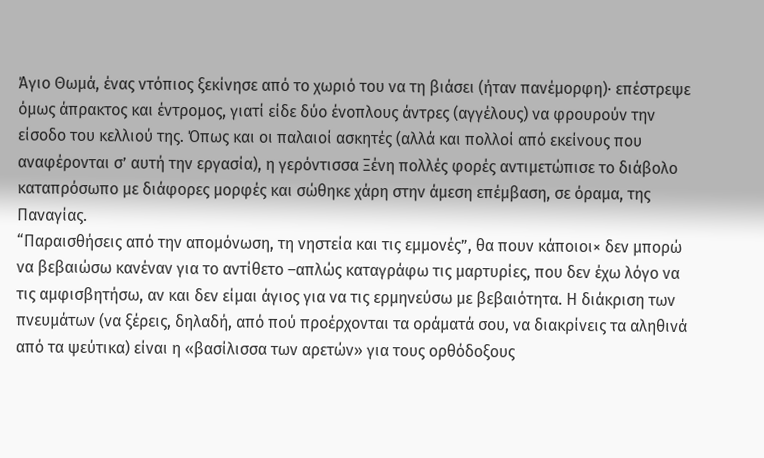Άγιο Θωμά, ένας ντόπιος ξεκίνησε από το χωριό του να τη βιάσει (ήταν πανέμορφη)· επέστρεψε όμως άπρακτος και έντρομος, γιατί είδε δύο ένοπλους άντρες (αγγέλους) να φρουρούν την είσοδο του κελλιού της. Όπως και οι παλαιοί ασκητές (αλλά και πολλοί από εκείνους που αναφέρονται σ’ αυτή την εργασία), η γερόντισσα Ξένη πολλές φορές αντιμετώπισε το διάβολο καταπρόσωπο με διάφορες μορφές και σώθηκε χάρη στην άμεση επέμβαση, σε όραμα, της Παναγίας.
“Παραισθήσεις από την απομόνωση, τη νηστεία και τις εμμονές”, θα πουν κάποιοι× δεν μπορώ να βεβαιώσω κανέναν για το αντίθετο –απλώς καταγράφω τις μαρτυρίες, που δεν έχω λόγο να τις αμφισβητήσω, αν και δεν είμαι άγιος για να τις ερμηνεύσω με βεβαιότητα. Η διάκριση των πνευμάτων (να ξέρεις, δηλαδή, από πού προέρχονται τα οράματά σου, να διακρίνεις τα αληθινά από τα ψεύτικα) είναι η «βασίλισσα των αρετών» για τους ορθόδοξους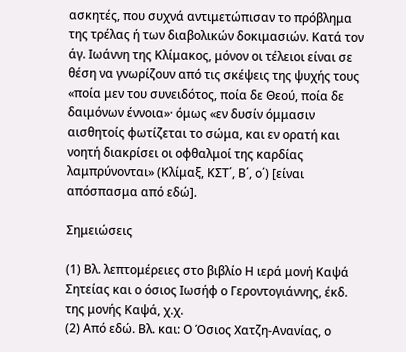ασκητές, που συχνά αντιμετώπισαν το πρόβλημα της τρέλας ή των διαβολικών δοκιμασιών. Κατά τον άγ. Ιωάννη της Κλίμακος, μόνον οι τέλειοι είναι σε θέση να γνωρίζουν από τις σκέψεις της ψυχής τους «ποία μεν του συνειδότος, ποία δε Θεού, ποία δε δαιμόνων έννοια»· όμως «εν δυσίν όμμασιν αισθητοίς φωτίζεται το σώμα, και εν ορατή και νοητή διακρίσει οι οφθαλμοί της καρδίας λαμπρύνονται» (Κλίμαξ, ΚΣΤ΄, Β΄, ο΄) [είναι απόσπασμα από εδώ].

Σημειώσεις

(1) Βλ. λεπτομέρειες στο βιβλίο Η ιερά μονή Καψά Σητείας και ο όσιος Ιωσήφ ο Γεροντογιάννης, έκδ. της μονής Καψά, χ.χ.
(2) Από εδώ. Βλ. και: Ο Όσιος Χατζη-Ανανίας, ο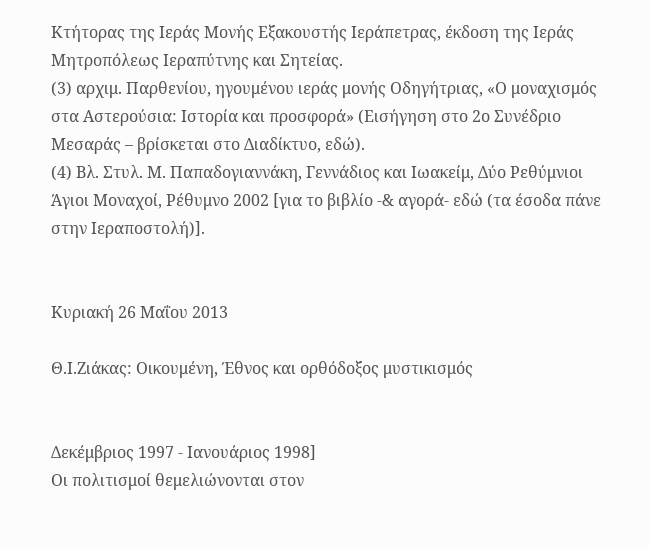Κτήτορας της Ιεράς Μονής Εξακουστής Ιεράπετρας, έκδοση της Ιεράς Μητροπόλεως Ιεραπύτνης και Σητείας.
(3) αρχιμ. Παρθενίου, ηγουμένου ιεράς μονής Οδηγήτριας, «Ο μοναχισμός στα Αστερούσια: Ιστορία και προσφορά» (Εισήγηση στο 2ο Συνέδριο Μεσαράς – βρίσκεται στο Διαδίκτυο, εδώ).
(4) Βλ. Στυλ. Μ. Παπαδογιαννάκη, Γεννάδιος και Ιωακείμ, Δύο Ρεθύμνιοι Άγιοι Μοναχοί, Ρέθυμνο 2002 [για το βιβλίο -& αγορά- εδώ (τα έσοδα πάνε στην Ιεραποστολή)].


Κυριακή 26 Μαΐου 2013

Θ.Ι.Ζιάκας: Οικουμένη, Έθνος και ορθόδοξος μυστικισμός


Δεκέμβριος 1997 - Ιανουάριος 1998]
Οι πολιτισμοί θεμελιώνονται στον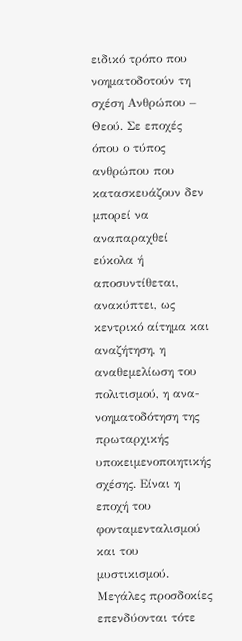ειδικό τρόπο που νοηματοδοτούν τη σχέση Ανθρώπου – Θεού. Σε εποχές όπου ο τύπος ανθρώπου που κατασκευάζουν δεν μπορεί να αναπαραχθεί εύκολα ή αποσυντίθεται, ανακύπτει, ως κεντρικό αίτημα και αναζήτηση, η αναθεμελίωση του πολιτισμού, η ανα-νοηματοδότηση της πρωταρχικής υποκειμενοποιητικής σχέσης. Είναι η εποχή του φονταμενταλισμού και του μυστικισμού. Μεγάλες προσδοκίες επενδύονται τότε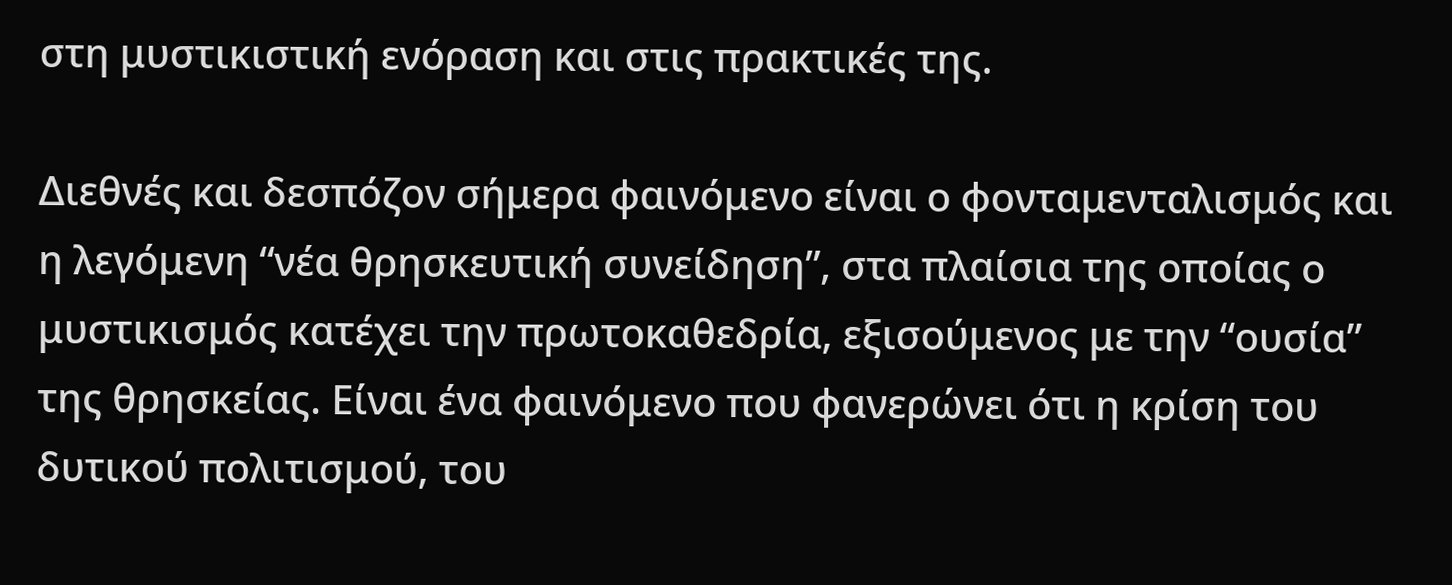στη μυστικιστική ενόραση και στις πρακτικές της.

Διεθνές και δεσπόζον σήμερα φαινόμενο είναι ο φονταμενταλισμός και η λεγόμενη “νέα θρησκευτική συνείδηση”, στα πλαίσια της οποίας ο μυστικισμός κατέχει την πρωτοκαθεδρία, εξισούμενος με την “ουσία” της θρησκείας. Είναι ένα φαινόμενο που φανερώνει ότι η κρίση του δυτικού πολιτισμού, του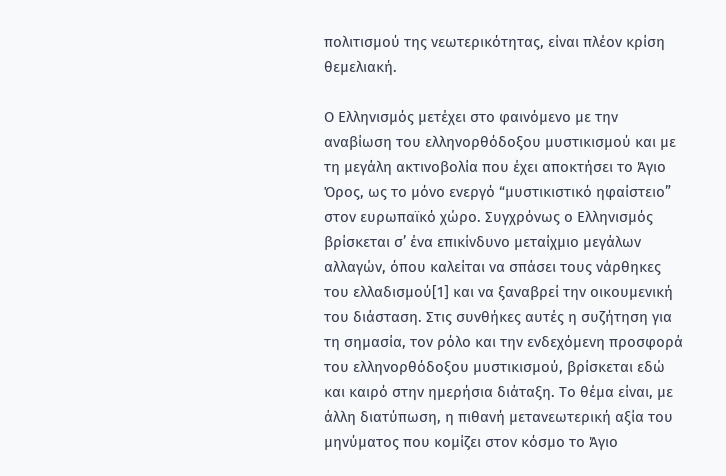πολιτισμού της νεωτερικότητας, είναι πλέον κρίση θεμελιακή.

Ο Ελληνισμός μετέχει στο φαινόμενο με την αναβίωση του ελληνορθόδοξου μυστικισμού και με τη μεγάλη ακτινοβολία που έχει αποκτήσει το Άγιο Όρος, ως το μόνο ενεργό “μυστικιστικό ηφαίστειο” στον ευρωπαϊκό χώρο. Συγχρόνως ο Ελληνισμός βρίσκεται σ’ ένα επικίνδυνο μεταίχμιο μεγάλων αλλαγών, όπου καλείται να σπάσει τους νάρθηκες του ελλαδισμού[1] και να ξαναβρεί την οικουμενική του διάσταση. Στις συνθήκες αυτές η συζήτηση για τη σημασία, τον ρόλο και την ενδεχόμενη προσφορά του ελληνορθόδοξου μυστικισμού, βρίσκεται εδώ και καιρό στην ημερήσια διάταξη. Το θέμα είναι, με άλλη διατύπωση, η πιθανή μετανεωτερική αξία του μηνύματος που κομίζει στον κόσμο το Άγιο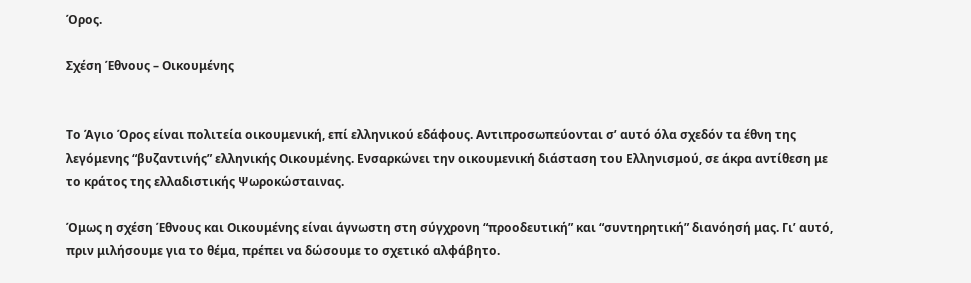Όρος.

Σχέση Έθνους – Οικουμένης


Το Άγιο Όρος είναι πολιτεία οικουμενική, επί ελληνικού εδάφους. Αντιπροσωπεύονται σ’ αυτό όλα σχεδόν τα έθνη της λεγόμενης “βυζαντινής” ελληνικής Οικουμένης. Ενσαρκώνει την οικουμενική διάσταση του Ελληνισμού, σε άκρα αντίθεση με το κράτος της ελλαδιστικής Ψωροκώσταινας.

Όμως η σχέση Έθνους και Οικουμένης είναι άγνωστη στη σύγχρονη “προοδευτική” και “συντηρητική” διανόησή μας. Γι’ αυτό, πριν μιλήσουμε για το θέμα, πρέπει να δώσουμε το σχετικό αλφάβητο.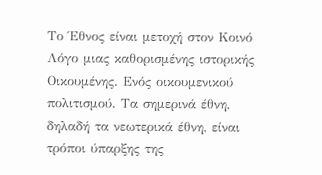Το Έθνος είναι μετοχή στον Κοινό Λόγο μιας καθορισμένης ιστορικής Οικουμένης. Ενός οικουμενικού πολιτισμού. Τα σημερινά έθνη, δηλαδή τα νεωτερικά έθνη, είναι τρόποι ύπαρξης της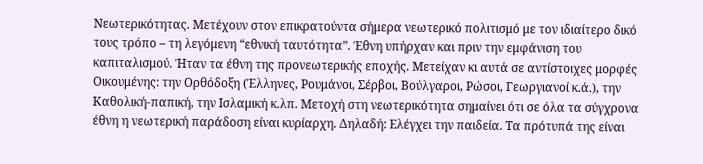Νεωτερικότητας. Μετέχουν στον επικρατούντα σήμερα νεωτερικό πολιτισμό με τον ιδιαίτερο δικό τους τρόπο – τη λεγόμενη “εθνική ταυτότητα”. Έθνη υπήρχαν και πριν την εμφάνιση του καπιταλισμού. Ήταν τα έθνη της προνεωτερικής εποχής. Μετείχαν κι αυτά σε αντίστοιχες μορφές Οικουμένης: την Ορθόδοξη (Έλληνες, Ρουμάνοι, Σέρβοι, Βούλγαροι, Ρώσοι, Γεωργιανοί κ.ά.), την Καθολική-παπική, την Ισλαμική κ.λπ. Μετοχή στη νεωτερικότητα σημαίνει ότι σε όλα τα σύγχρονα έθνη η νεωτερική παράδοση είναι κυρίαρχη. Δηλαδή: Ελέγχει την παιδεία. Τα πρότυπά της είναι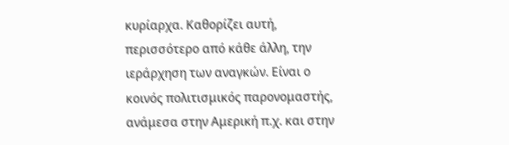κυρίαρχα. Καθορίζει αυτή, περισσότερο από κάθε άλλη, την ιεράρχηση των αναγκών. Είναι ο κοινός πολιτισμικός παρονομαστής, ανάμεσα στην Αμερική π.χ. και στην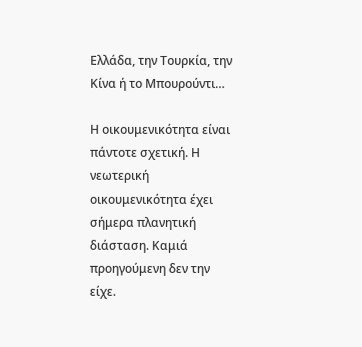Ελλάδα, την Τουρκία, την Κίνα ή το Μπουρούντι…

Η οικουμενικότητα είναι πάντοτε σχετική. Η νεωτερική οικουμενικότητα έχει σήμερα πλανητική διάσταση. Καμιά προηγούμενη δεν την είχε.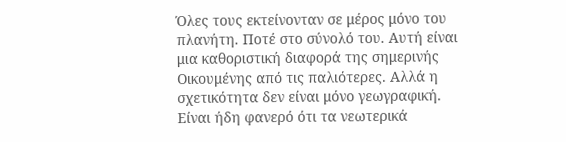Όλες τους εκτείνονταν σε μέρος μόνο του πλανήτη. Ποτέ στο σύνολό του. Αυτή είναι μια καθοριστική διαφορά της σημερινής Οικουμένης από τις παλιότερες. Αλλά η σχετικότητα δεν είναι μόνο γεωγραφική. Είναι ήδη φανερό ότι τα νεωτερικά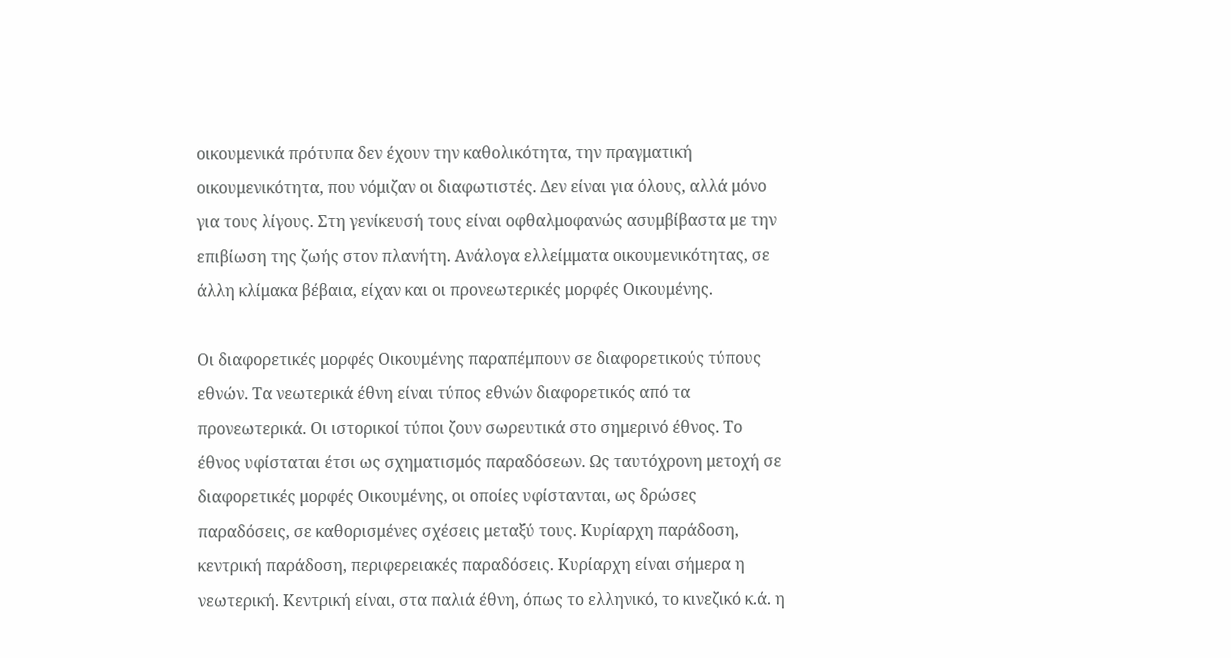οικουμενικά πρότυπα δεν έχουν την καθολικότητα, την πραγματική οικουμενικότητα, που νόμιζαν οι διαφωτιστές. Δεν είναι για όλους, αλλά μόνο για τους λίγους. Στη γενίκευσή τους είναι οφθαλμοφανώς ασυμβίβαστα με την επιβίωση της ζωής στον πλανήτη. Ανάλογα ελλείμματα οικουμενικότητας, σε άλλη κλίμακα βέβαια, είχαν και οι προνεωτερικές μορφές Οικουμένης.

Οι διαφορετικές μορφές Οικουμένης παραπέμπουν σε διαφορετικούς τύπους εθνών. Τα νεωτερικά έθνη είναι τύπος εθνών διαφορετικός από τα προνεωτερικά. Οι ιστορικοί τύποι ζουν σωρευτικά στο σημερινό έθνος. Το έθνος υφίσταται έτσι ως σχηματισμός παραδόσεων. Ως ταυτόχρονη μετοχή σε διαφορετικές μορφές Οικουμένης, οι οποίες υφίστανται, ως δρώσες παραδόσεις, σε καθορισμένες σχέσεις μεταξύ τους. Κυρίαρχη παράδοση, κεντρική παράδοση, περιφερειακές παραδόσεις. Κυρίαρχη είναι σήμερα η νεωτερική. Κεντρική είναι, στα παλιά έθνη, όπως το ελληνικό, το κινεζικό κ.ά. η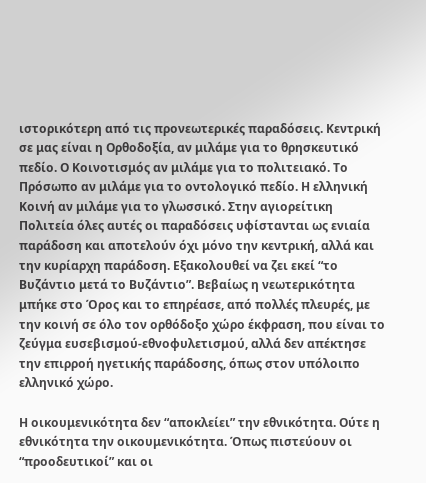ιστορικότερη από τις προνεωτερικές παραδόσεις. Κεντρική σε μας είναι η Ορθοδοξία, αν μιλάμε για το θρησκευτικό πεδίο. Ο Κοινοτισμός αν μιλάμε για το πολιτειακό. Το Πρόσωπο αν μιλάμε για το οντολογικό πεδίο. Η ελληνική Κοινή αν μιλάμε για το γλωσσικό. Στην αγιορείτικη Πολιτεία όλες αυτές οι παραδόσεις υφίστανται ως ενιαία παράδοση και αποτελούν όχι μόνο την κεντρική, αλλά και την κυρίαρχη παράδοση. Εξακολουθεί να ζει εκεί “το Βυζάντιο μετά το Βυζάντιο”. Βεβαίως η νεωτερικότητα μπήκε στο Όρος και το επηρέασε, από πολλές πλευρές, με την κοινή σε όλο τον ορθόδοξο χώρο έκφραση, που είναι το ζεύγμα ευσεβισμού-εθνοφυλετισμού, αλλά δεν απέκτησε την επιρροή ηγετικής παράδοσης, όπως στον υπόλοιπο ελληνικό χώρο.

Η οικουμενικότητα δεν “αποκλείει” την εθνικότητα. Ούτε η εθνικότητα την οικουμενικότητα. Όπως πιστεύουν οι “προοδευτικοί” και οι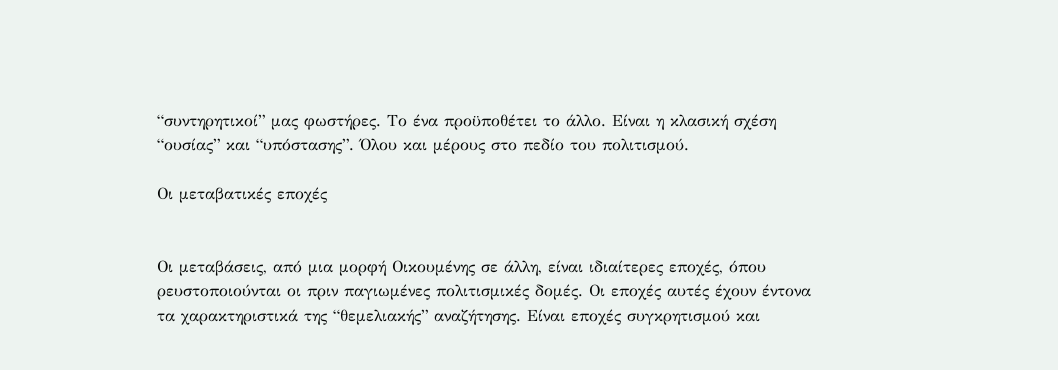“συντηρητικοί” μας φωστήρες. Το ένα προϋποθέτει το άλλο. Είναι η κλασική σχέση “ουσίας” και “υπόστασης”. Όλου και μέρους στο πεδίο του πολιτισμού.

Οι μεταβατικές εποχές


Οι μεταβάσεις, από μια μορφή Οικουμένης σε άλλη, είναι ιδιαίτερες εποχές, όπου ρευστοποιούνται οι πριν παγιωμένες πολιτισμικές δομές. Οι εποχές αυτές έχουν έντονα τα χαρακτηριστικά της “θεμελιακής” αναζήτησης. Είναι εποχές συγκρητισμού και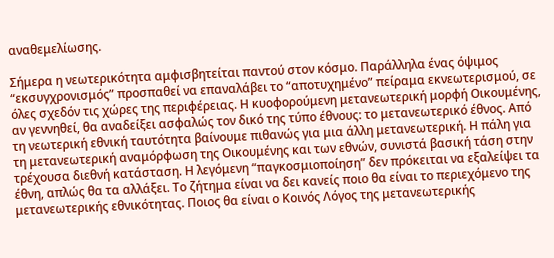αναθεμελίωσης.

Σήμερα η νεωτερικότητα αμφισβητείται παντού στον κόσμο. Παράλληλα ένας όψιμος “εκσυγχρονισμός” προσπαθεί να επαναλάβει το “αποτυχημένο” πείραμα εκνεωτερισμού, σε όλες σχεδόν τις χώρες της περιφέρειας. Η κυοφορούμενη μετανεωτερική μορφή Οικουμένης, αν γεννηθεί, θα αναδείξει ασφαλώς τον δικό της τύπο έθνους: το μετανεωτερικό έθνος. Από τη νεωτερική εθνική ταυτότητα βαίνουμε πιθανώς για μια άλλη μετανεωτερική. Η πάλη για τη μετανεωτερική αναμόρφωση της Οικουμένης και των εθνών, συνιστά βασική τάση στην τρέχουσα διεθνή κατάσταση. Η λεγόμενη “παγκοσμιοποίηση” δεν πρόκειται να εξαλείψει τα έθνη, απλώς θα τα αλλάξει. Το ζήτημα είναι να δει κανείς ποιο θα είναι το περιεχόμενο της μετανεωτερικής εθνικότητας. Ποιος θα είναι ο Κοινός Λόγος της μετανεωτερικής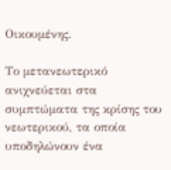Οικουμένης.

Το μετανεωτερικό ανιχνεύεται στα συμπτώματα της κρίσης του νεωτερικού, τα οποία υποδηλώνουν ένα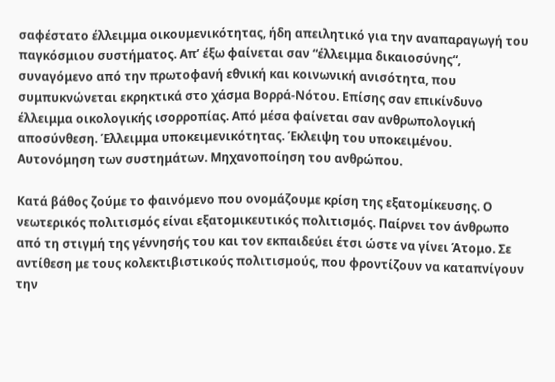σαφέστατο έλλειμμα οικουμενικότητας, ήδη απειλητικό για την αναπαραγωγή του παγκόσμιου συστήματος. Απ’ έξω φαίνεται σαν “έλλειμμα δικαιοσύνης“, συναγόμενο από την πρωτοφανή εθνική και κοινωνική ανισότητα, που συμπυκνώνεται εκρηκτικά στο χάσμα Βορρά-Νότου. Επίσης σαν επικίνδυνο έλλειμμα οικολογικής ισορροπίας. Από μέσα φαίνεται σαν ανθρωπολογική αποσύνθεση. Έλλειμμα υποκειμενικότητας. Έκλειψη του υποκειμένου. Αυτονόμηση των συστημάτων. Μηχανοποίηση του ανθρώπου.

Κατά βάθος ζούμε το φαινόμενο που ονομάζουμε κρίση της εξατομίκευσης. Ο νεωτερικός πολιτισμός είναι εξατομικευτικός πολιτισμός. Παίρνει τον άνθρωπο από τη στιγμή της γέννησής του και τον εκπαιδεύει έτσι ώστε να γίνει Άτομο. Σε αντίθεση με τους κολεκτιβιστικούς πολιτισμούς, που φροντίζουν να καταπνίγουν την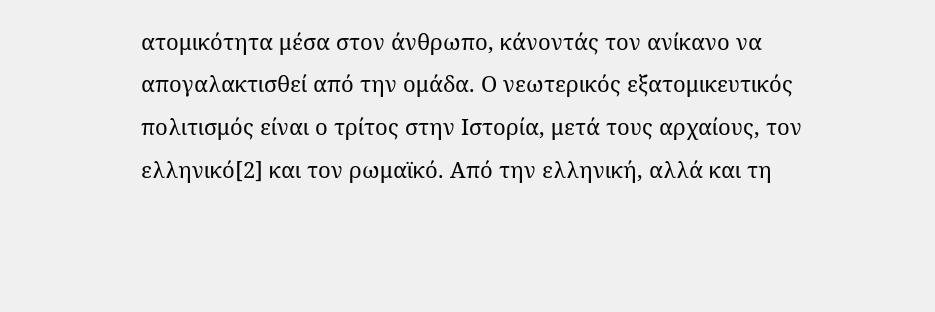ατομικότητα μέσα στον άνθρωπο, κάνοντάς τον ανίκανο να απογαλακτισθεί από την ομάδα. Ο νεωτερικός εξατομικευτικός πολιτισμός είναι ο τρίτος στην Ιστορία, μετά τους αρχαίους, τον ελληνικό[2] και τον ρωμαϊκό. Από την ελληνική, αλλά και τη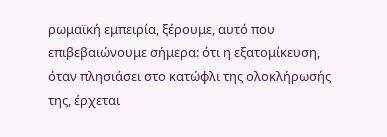ρωμαϊκή εμπειρία, ξέρουμε, αυτό που επιβεβαιώνουμε σήμερα: ότι η εξατομίκευση, όταν πλησιάσει στο κατώφλι της ολοκλήρωσής της, έρχεται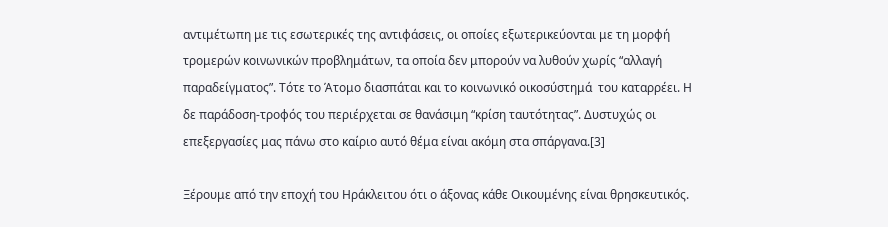αντιμέτωπη με τις εσωτερικές της αντιφάσεις, οι οποίες εξωτερικεύονται με τη μορφή τρομερών κοινωνικών προβλημάτων, τα οποία δεν μπορούν να λυθούν χωρίς “αλλαγή παραδείγματος”. Τότε το Άτομο διασπάται και το κοινωνικό οικοσύστημά  του καταρρέει. Η δε παράδοση-τροφός του περιέρχεται σε θανάσιμη “κρίση ταυτότητας”. Δυστυχώς οι επεξεργασίες μας πάνω στο καίριο αυτό θέμα είναι ακόμη στα σπάργανα.[3]

Ξέρουμε από την εποχή του Ηράκλειτου ότι ο άξονας κάθε Οικουμένης είναι θρησκευτικός.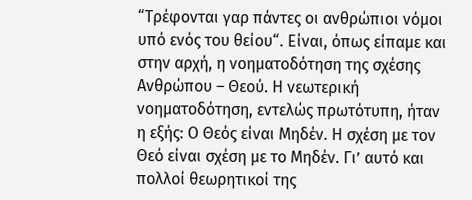“Τρέφονται γαρ πάντες οι ανθρώπιοι νόμοι υπό ενός του θείου“. Είναι, όπως είπαμε και στην αρχή, η νοηματοδότηση της σχέσης Ανθρώπου – Θεού. Η νεωτερική νοηματοδότηση, εντελώς πρωτότυπη, ήταν η εξής: Ο Θεός είναι Μηδέν. Η σχέση με τον Θεό είναι σχέση με το Μηδέν. Γι’ αυτό και πολλοί θεωρητικοί της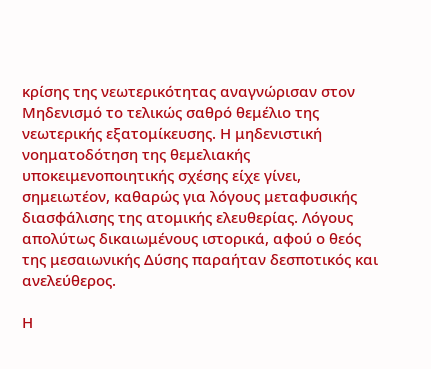κρίσης της νεωτερικότητας αναγνώρισαν στον Μηδενισμό το τελικώς σαθρό θεμέλιο της νεωτερικής εξατομίκευσης. Η μηδενιστική νοηματοδότηση της θεμελιακής υποκειμενοποιητικής σχέσης είχε γίνει, σημειωτέον, καθαρώς για λόγους μεταφυσικής διασφάλισης της ατομικής ελευθερίας. Λόγους απολύτως δικαιωμένους ιστορικά, αφού ο θεός της μεσαιωνικής Δύσης παραήταν δεσποτικός και ανελεύθερος.

Η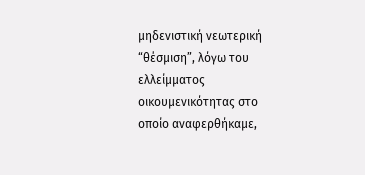μηδενιστική νεωτερική “θέσμιση”, λόγω του ελλείμματος οικουμενικότητας στο οποίο αναφερθήκαμε,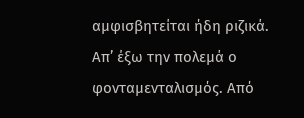αμφισβητείται ήδη ριζικά. Απ’ έξω την πολεμά ο φονταμενταλισμός. Από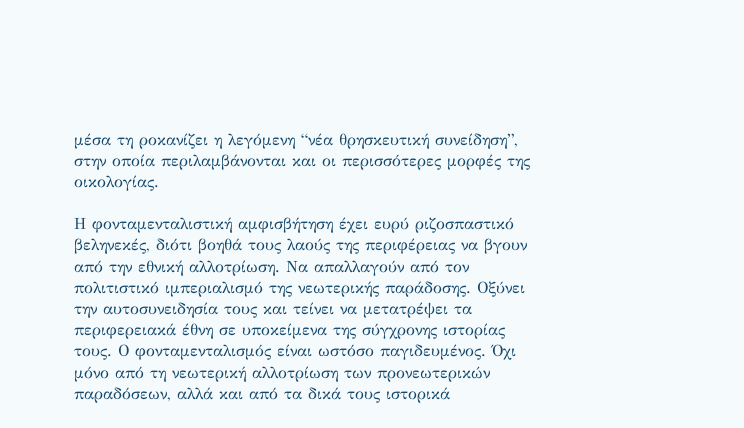μέσα τη ροκανίζει η λεγόμενη “νέα θρησκευτική συνείδηση”, στην οποία περιλαμβάνονται και οι περισσότερες μορφές της οικολογίας.

Η φονταμενταλιστική αμφισβήτηση έχει ευρύ ριζοσπαστικό βεληνεκές, διότι βοηθά τους λαούς της περιφέρειας να βγουν από την εθνική αλλοτρίωση. Να απαλλαγούν από τον πολιτιστικό ιμπεριαλισμό της νεωτερικής παράδοσης. Οξύνει την αυτοσυνειδησία τους και τείνει να μετατρέψει τα περιφερειακά έθνη σε υποκείμενα της σύγχρονης ιστορίας τους. Ο φονταμενταλισμός είναι ωστόσο παγιδευμένος. Όχι μόνο από τη νεωτερική αλλοτρίωση των προνεωτερικών παραδόσεων, αλλά και από τα δικά τους ιστορικά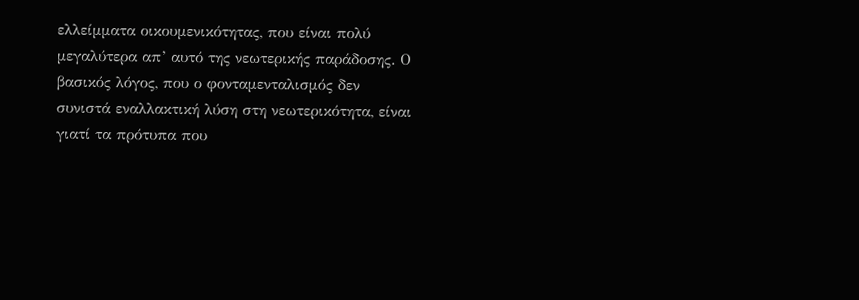ελλείμματα οικουμενικότητας, που είναι πολύ μεγαλύτερα απ’ αυτό της νεωτερικής παράδοσης. Ο βασικός λόγος, που ο φονταμενταλισμός δεν συνιστά εναλλακτική λύση στη νεωτερικότητα, είναι γιατί τα πρότυπα που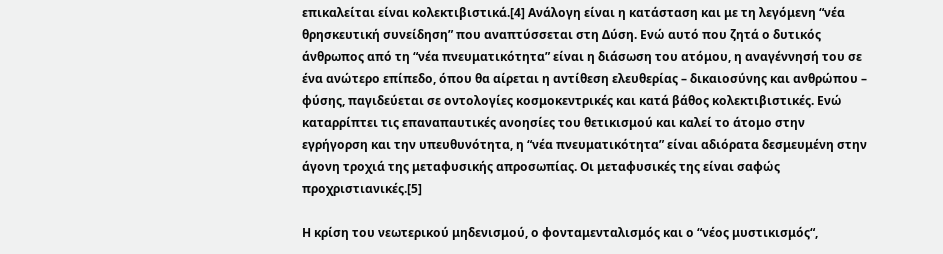επικαλείται είναι κολεκτιβιστικά.[4] Ανάλογη είναι η κατάσταση και με τη λεγόμενη “νέα θρησκευτική συνείδηση” που αναπτύσσεται στη Δύση. Ενώ αυτό που ζητά ο δυτικός άνθρωπος από τη “νέα πνευματικότητα” είναι η διάσωση του ατόμου, η αναγέννησή του σε ένα ανώτερο επίπεδο, όπου θα αίρεται η αντίθεση ελευθερίας – δικαιοσύνης και ανθρώπου – φύσης, παγιδεύεται σε οντολογίες κοσμοκεντρικές και κατά βάθος κολεκτιβιστικές. Ενώ καταρρίπτει τις επαναπαυτικές ανοησίες του θετικισμού και καλεί το άτομο στην εγρήγορση και την υπευθυνότητα, η “νέα πνευματικότητα” είναι αδιόρατα δεσμευμένη στην άγονη τροχιά της μεταφυσικής απροσωπίας. Οι μεταφυσικές της είναι σαφώς προχριστιανικές.[5]

Η κρίση του νεωτερικού μηδενισμού, ο φονταμενταλισμός και ο “νέος μυστικισμός“,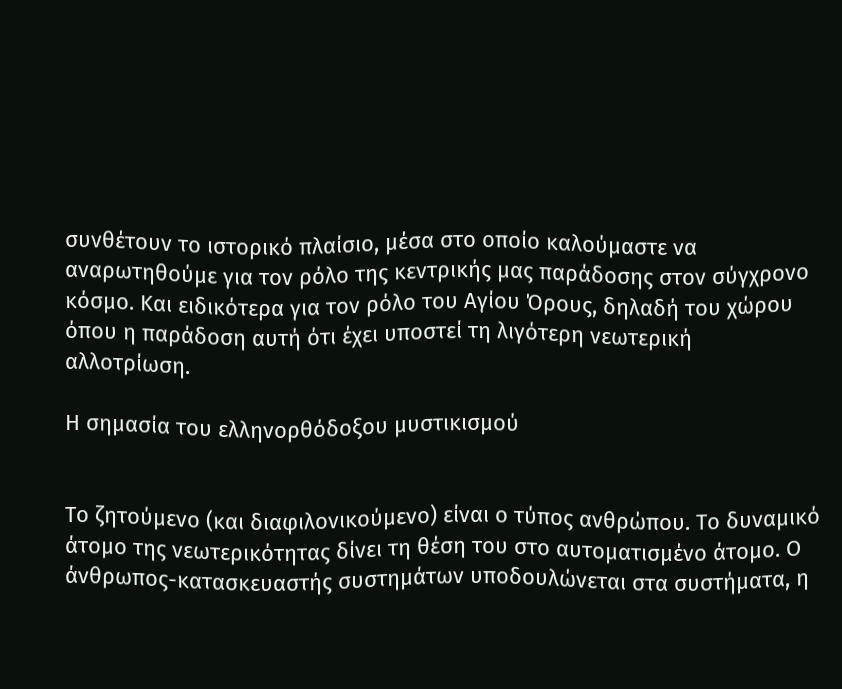συνθέτουν το ιστορικό πλαίσιο, μέσα στο οποίο καλούμαστε να αναρωτηθούμε για τον ρόλο της κεντρικής μας παράδοσης στον σύγχρονο κόσμο. Και ειδικότερα για τον ρόλο του Αγίου Όρους, δηλαδή του χώρου όπου η παράδοση αυτή ότι έχει υποστεί τη λιγότερη νεωτερική αλλοτρίωση.

Η σημασία του ελληνορθόδοξου μυστικισμού


Το ζητούμενο (και διαφιλονικούμενο) είναι ο τύπος ανθρώπου. Το δυναμικό άτομο της νεωτερικότητας δίνει τη θέση του στο αυτοματισμένο άτομο. Ο άνθρωπος-κατασκευαστής συστημάτων υποδουλώνεται στα συστήματα, η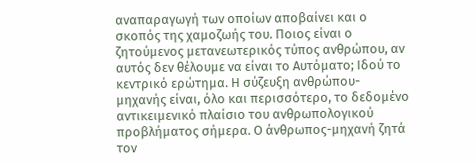αναπαραγωγή των οποίων αποβαίνει και ο σκοπός της χαμοζωής του. Ποιος είναι ο ζητούμενος μετανεωτερικός τύπος ανθρώπου, αν αυτός δεν θέλουμε να είναι το Αυτόματο; Ιδού το κεντρικό ερώτημα. Η σύζευξη ανθρώπου-μηχανής είναι, όλο και περισσότερο, το δεδομένο αντικειμενικό πλαίσιο του ανθρωπολογικού προβλήματος σήμερα. Ο άνθρωπος-μηχανή ζητά τον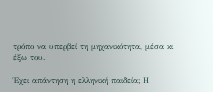τρόπο να υπερβεί τη μηχανικότητα, μέσα κι έξω του.

Έχει απάντηση η ελληνική παιδεία; Η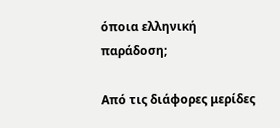όποια ελληνική παράδοση;

Από τις διάφορες μερίδες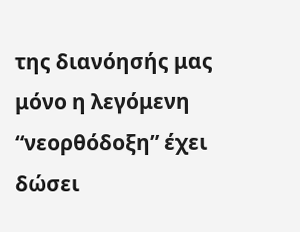της διανόησής μας μόνο η λεγόμενη “νεορθόδοξη” έχει δώσει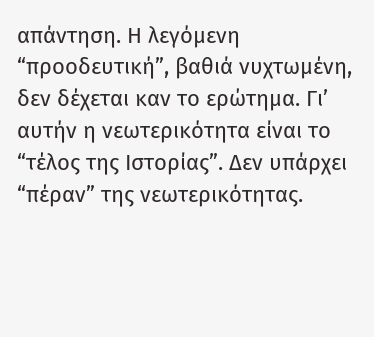απάντηση. Η λεγόμενη “προοδευτική”, βαθιά νυχτωμένη, δεν δέχεται καν το ερώτημα. Γι’ αυτήν η νεωτερικότητα είναι το “τέλος της Ιστορίας”. Δεν υπάρχει “πέραν” της νεωτερικότητας.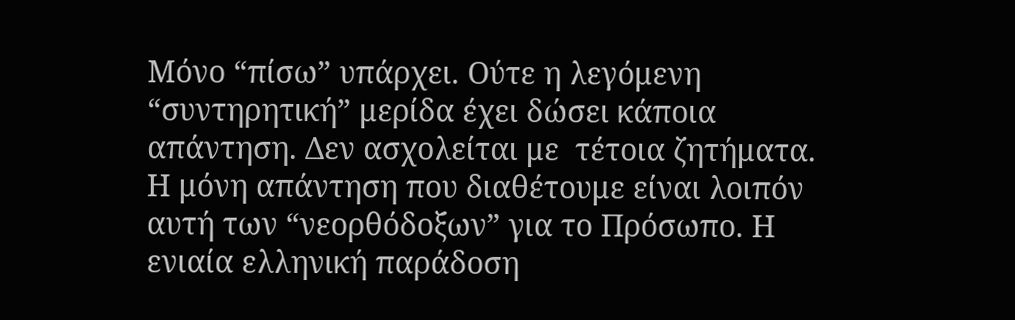Μόνο “πίσω” υπάρχει. Ούτε η λεγόμενη “συντηρητική” μερίδα έχει δώσει κάποια απάντηση. Δεν ασχολείται με  τέτοια ζητήματα. Η μόνη απάντηση που διαθέτουμε είναι λοιπόν αυτή των “νεορθόδοξων” για το Πρόσωπο. Η ενιαία ελληνική παράδοση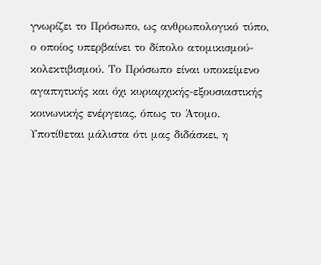γνωρίζει το Πρόσωπο, ως ανθρωπολογικό τύπο, ο οποίος υπερβαίνει το δίπολο ατομικισμού-κολεκτιβισμού. Το Πρόσωπο είναι υποκείμενο αγαπητικής και όχι κυριαρχικής-εξουσιαστικής κοινωνικής ενέργειας, όπως το Άτομο. Υποτίθεται μάλιστα ότι μας διδάσκει, η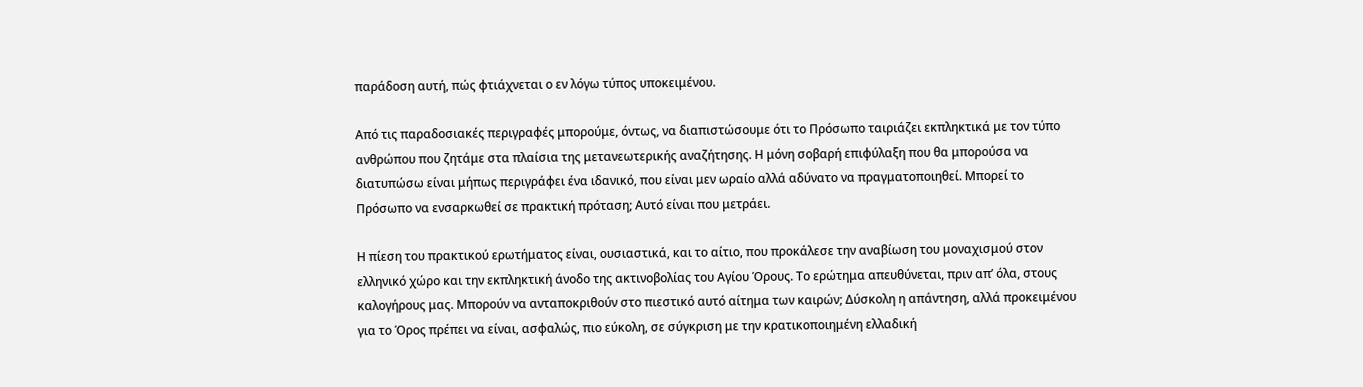παράδοση αυτή, πώς φτιάχνεται ο εν λόγω τύπος υποκειμένου.

Από τις παραδοσιακές περιγραφές μπορούμε, όντως, να διαπιστώσουμε ότι το Πρόσωπο ταιριάζει εκπληκτικά με τον τύπο ανθρώπου που ζητάμε στα πλαίσια της μετανεωτερικής αναζήτησης. Η μόνη σοβαρή επιφύλαξη που θα μπορούσα να διατυπώσω είναι μήπως περιγράφει ένα ιδανικό, που είναι μεν ωραίο αλλά αδύνατο να πραγματοποιηθεί. Μπορεί το Πρόσωπο να ενσαρκωθεί σε πρακτική πρόταση; Αυτό είναι που μετράει.

Η πίεση του πρακτικού ερωτήματος είναι, ουσιαστικά, και το αίτιο, που προκάλεσε την αναβίωση του μοναχισμού στον ελληνικό χώρο και την εκπληκτική άνοδο της ακτινοβολίας του Αγίου Όρους. Το ερώτημα απευθύνεται, πριν απ’ όλα, στους καλογήρους μας. Μπορούν να ανταποκριθούν στο πιεστικό αυτό αίτημα των καιρών; Δύσκολη η απάντηση, αλλά προκειμένου για το Όρος πρέπει να είναι, ασφαλώς, πιο εύκολη, σε σύγκριση με την κρατικοποιημένη ελλαδική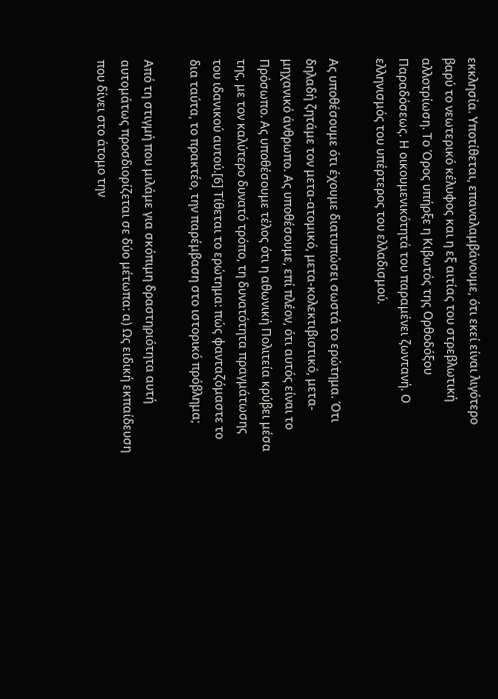εκκλησία. Υποτίθεται, επαναλαμβάνουμε, ότι εκεί είναι λιγότερο βαρύ το νεωτερικό κέλυφος και η εξ αιτίας του στρεβλωτική αλλοτρίωση. Το Όρος υπήρξε η Κιβωτός της Ορθοδόξου Παραδόσεως. Η οικουμενικότητά του παραμένει ζωντανή. Ο ελληνισμός του υπέρτερος του ελλαδισμού.

Ας υποθέσουμε ότι έχουμε διατυπώσει σωστά το ερώτημα. Ότι δηλαδή ζητάμε τον μετα-ατομικό, μετα-κολεκτιβιστικό, μετα-μηχανικό άνθρωπο. Ας υποθέσουμε, επί πλέον, ότι αυτός είναι το Πρόσωπο. Ας υποθέσουμε τέλος ότι η αθωνική Πολιτεία κρύβει μέσα της, με τον καλύτερο δυνατό τρόπο, τη δυνατότητα πραγμάτωσης του ιδανικού αυτού.[6] Τίθεται το ερώτημα: πώς φανταζόμαστε το δια ταύτα, το πρακτέο, την παρέμβαση στο ιστορικό πρόβλημα;

Από τη στιγμή που μιλάμε για σκόπιμη δραστηριότητα αυτή αυτομάτως προσδιορίζεται σε δύο μέτωπα: α) Ως ειδική εκπαίδευση που δίνει στο άτομο την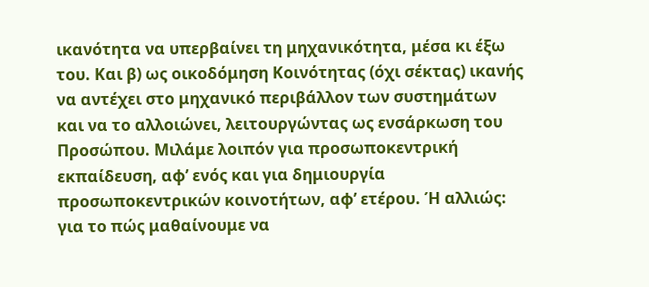ικανότητα να υπερβαίνει τη μηχανικότητα, μέσα κι έξω του. Και β) ως οικοδόμηση Κοινότητας (όχι σέκτας) ικανής να αντέχει στο μηχανικό περιβάλλον των συστημάτων και να το αλλοιώνει, λειτουργώντας ως ενσάρκωση του Προσώπου. Μιλάμε λοιπόν για προσωποκεντρική εκπαίδευση, αφ’ ενός και για δημιουργία προσωποκεντρικών κοινοτήτων, αφ’ ετέρου. Ή αλλιώς: για το πώς μαθαίνουμε να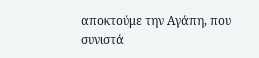αποκτούμε την Αγάπη, που συνιστά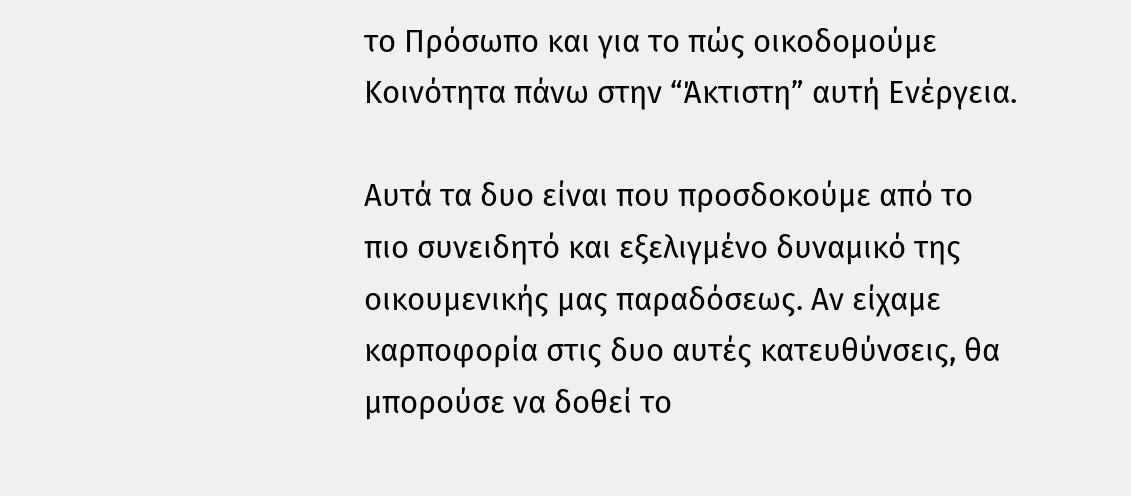το Πρόσωπο και για το πώς οικοδομούμε Κοινότητα πάνω στην “Άκτιστη” αυτή Ενέργεια.

Αυτά τα δυο είναι που προσδοκούμε από το πιο συνειδητό και εξελιγμένο δυναμικό της οικουμενικής μας παραδόσεως. Αν είχαμε καρποφορία στις δυο αυτές κατευθύνσεις, θα μπορούσε να δοθεί το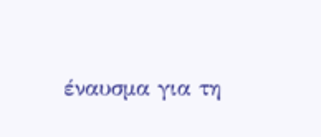έναυσμα για τη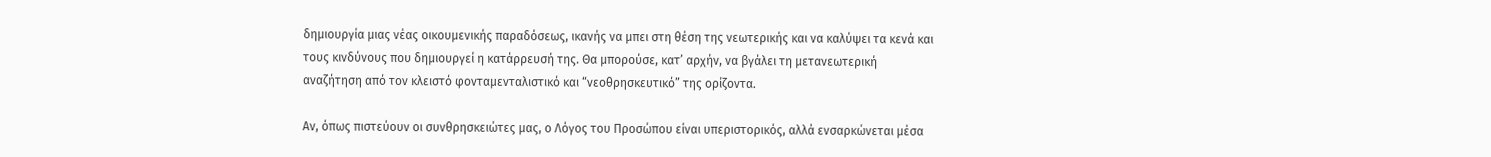δημιουργία μιας νέας οικουμενικής παραδόσεως, ικανής να μπει στη θέση της νεωτερικής και να καλύψει τα κενά και τους κινδύνους που δημιουργεί η κατάρρευσή της. Θα μπορούσε, κατ’ αρχήν, να βγάλει τη μετανεωτερική αναζήτηση από τον κλειστό φονταμενταλιστικό και “νεοθρησκευτικό” της ορίζοντα.

Αν, όπως πιστεύουν οι συνθρησκειώτες μας, ο Λόγος του Προσώπου είναι υπεριστορικός, αλλά ενσαρκώνεται μέσα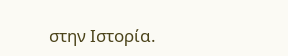στην Ιστορία.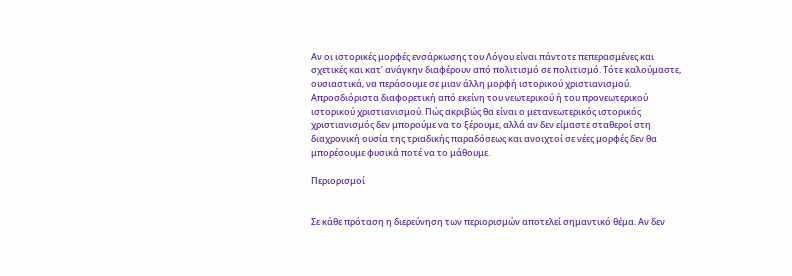Αν οι ιστορικές μορφές ενσάρκωσης του Λόγου είναι πάντοτε πεπερασμένες και σχετικές και κατ’ ανάγκην διαφέρουν από πολιτισμό σε πολιτισμό. Τότε καλούμαστε, ουσιαστικά, να περάσουμε σε μιαν άλλη μορφή ιστορικού χριστιανισμού. Απροσδιόριστα διαφορετική από εκείνη του νεωτερικού ή του προνεωτερικού ιστορικού χριστιανισμού. Πώς ακριβώς θα είναι ο μετανεωτερικός ιστορικός χριστιανισμός δεν μπορούμε να το ξέρουμε, αλλά αν δεν είμαστε σταθεροί στη διαχρονική ουσία της τριαδικής παραδόσεως και ανοιχτοί σε νέες μορφές δεν θα μπορέσουμε φυσικά ποτέ να το μάθουμε.

Περιορισμοί


Σε κάθε πρόταση η διερεύνηση των περιορισμών αποτελεί σημαντικό θέμα. Αν δεν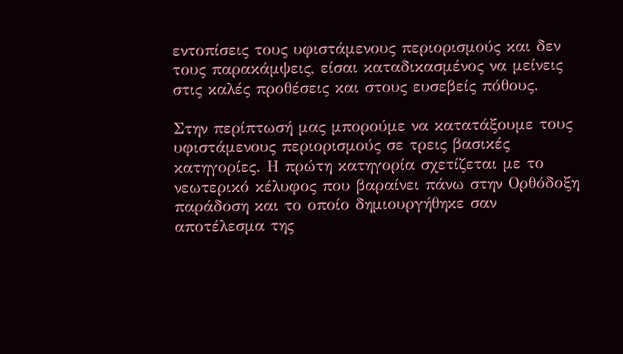εντοπίσεις τους υφιστάμενους περιορισμούς και δεν τους παρακάμψεις, είσαι καταδικασμένος να μείνεις στις καλές προθέσεις και στους ευσεβείς πόθους.

Στην περίπτωσή μας μπορούμε να κατατάξουμε τους υφιστάμενους περιορισμούς σε τρεις βασικές κατηγορίες. Η πρώτη κατηγορία σχετίζεται με το νεωτερικό κέλυφος που βαραίνει πάνω στην Ορθόδοξη παράδοση και το οποίο δημιουργήθηκε σαν αποτέλεσμα της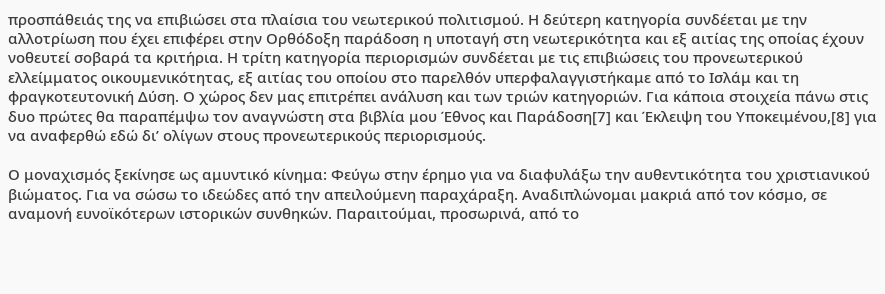προσπάθειάς της να επιβιώσει στα πλαίσια του νεωτερικού πολιτισμού. Η δεύτερη κατηγορία συνδέεται με την αλλοτρίωση που έχει επιφέρει στην Ορθόδοξη παράδοση η υποταγή στη νεωτερικότητα και εξ αιτίας της οποίας έχουν νοθευτεί σοβαρά τα κριτήρια. Η τρίτη κατηγορία περιορισμών συνδέεται με τις επιβιώσεις του προνεωτερικού ελλείμματος οικουμενικότητας, εξ αιτίας του οποίου στο παρελθόν υπερφαλαγγιστήκαμε από το Ισλάμ και τη φραγκοτευτονική Δύση. Ο χώρος δεν μας επιτρέπει ανάλυση και των τριών κατηγοριών. Για κάποια στοιχεία πάνω στις δυο πρώτες θα παραπέμψω τον αναγνώστη στα βιβλία μου Έθνος και Παράδοση[7] και Έκλειψη του Υποκειμένου,[8] για να αναφερθώ εδώ δι’ ολίγων στους προνεωτερικούς περιορισμούς.

Ο μοναχισμός ξεκίνησε ως αμυντικό κίνημα: Φεύγω στην έρημο για να διαφυλάξω την αυθεντικότητα του χριστιανικού βιώματος. Για να σώσω το ιδεώδες από την απειλούμενη παραχάραξη. Αναδιπλώνομαι μακριά από τον κόσμο, σε αναμονή ευνοϊκότερων ιστορικών συνθηκών. Παραιτούμαι, προσωρινά, από το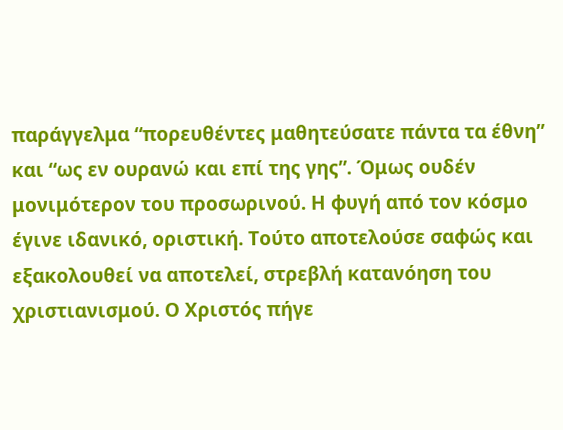παράγγελμα “πορευθέντες μαθητεύσατε πάντα τα έθνη” και “ως εν ουρανώ και επί της γης”. Όμως ουδέν μονιμότερον του προσωρινού. Η φυγή από τον κόσμο έγινε ιδανικό, οριστική. Τούτο αποτελούσε σαφώς και εξακολουθεί να αποτελεί, στρεβλή κατανόηση του χριστιανισμού. Ο Χριστός πήγε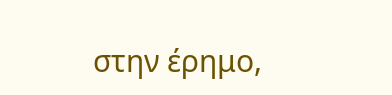στην έρημο,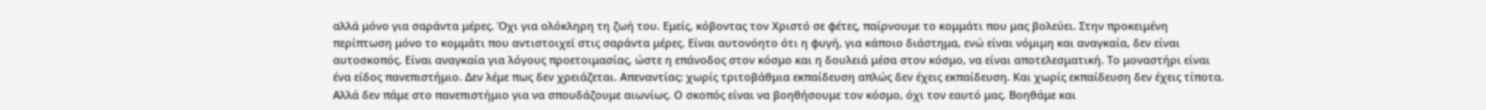αλλά μόνο για σαράντα μέρες. Όχι για ολόκληρη τη ζωή του. Εμείς, κόβοντας τον Χριστό σε φέτες, παίρνουμε το κομμάτι που μας βολεύει. Στην προκειμένη περίπτωση μόνο το κομμάτι που αντιστοιχεί στις σαράντα μέρες. Είναι αυτονόητο ότι η φυγή, για κάποιο διάστημα, ενώ είναι νόμιμη και αναγκαία, δεν είναι αυτοσκοπός. Είναι αναγκαία για λόγους προετοιμασίας, ώστε η επάνοδος στον κόσμο και η δουλειά μέσα στον κόσμο, να είναι αποτελεσματική. Το μοναστήρι είναι ένα είδος πανεπιστήμιο. Δεν λέμε πως δεν χρειάζεται. Απεναντίας: χωρίς τριτοβάθμια εκπαίδευση απλώς δεν έχεις εκπαίδευση. Και χωρίς εκπαίδευση δεν έχεις τίποτα. Αλλά δεν πάμε στο πανεπιστήμιο για να σπουδάζουμε αιωνίως. Ο σκοπός είναι να βοηθήσουμε τον κόσμο, όχι τον εαυτό μας. Βοηθάμε και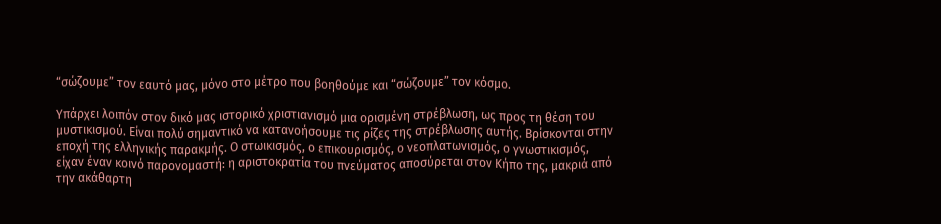“σώζουμε” τον εαυτό μας, μόνο στο μέτρο που βοηθούμε και “σώζουμε” τον κόσμο.

Υπάρχει λοιπόν στον δικό μας ιστορικό χριστιανισμό μια ορισμένη στρέβλωση, ως προς τη θέση του μυστικισμού. Είναι πολύ σημαντικό να κατανοήσουμε τις ρίζες της στρέβλωσης αυτής. Βρίσκονται στην εποχή της ελληνικής παρακμής. Ο στωικισμός, ο επικουρισμός, ο νεοπλατωνισμός, ο γνωστικισμός, είχαν έναν κοινό παρονομαστή: η αριστοκρατία του πνεύματος αποσύρεται στον Κήπο της, μακριά από την ακάθαρτη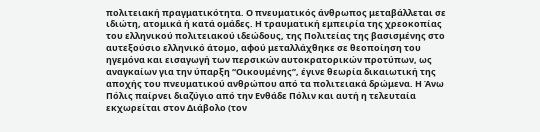πολιτειακή πραγματικότητα. Ο πνευματικός άνθρωπος μεταβάλλεται σε ιδιώτη, ατομικά ή κατά ομάδες. Η τραυματική εμπειρία της χρεοκοπίας του ελληνικού πολιτειακού ιδεώδους, της Πολιτείας της βασισμένης στο αυτεξούσιο ελληνικό άτομο, αφού μεταλλάχθηκε σε θεοποίηση του ηγεμόνα και εισαγωγή των περσικών αυτοκρατορικών προτύπων, ως αναγκαίων για την ύπαρξη “Οικουμένης”, έγινε θεωρία δικαιωτική της αποχής του πνευματικού ανθρώπου από τα πολιτειακά δρώμενα. Η Άνω Πόλις παίρνει διαζύγιο από την Ενθάδε Πόλιν και αυτή η τελευταία εκχωρείται στον Διάβολο (τον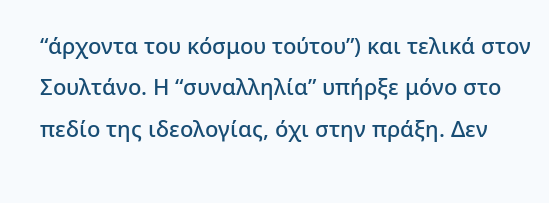“άρχοντα του κόσμου τούτου”) και τελικά στον Σουλτάνο. Η “συναλληλία” υπήρξε μόνο στο πεδίο της ιδεολογίας, όχι στην πράξη. Δεν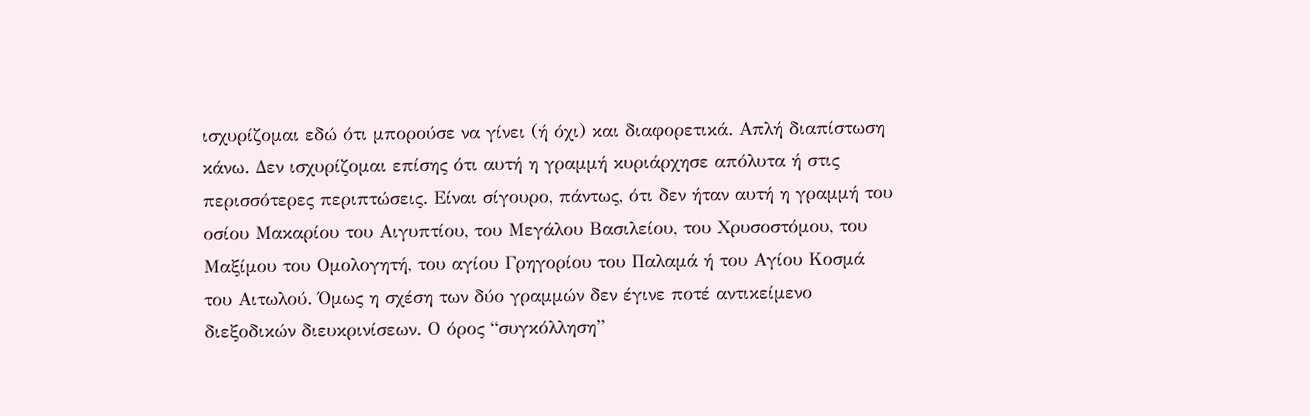ισχυρίζομαι εδώ ότι μπορούσε να γίνει (ή όχι) και διαφορετικά. Απλή διαπίστωση κάνω. Δεν ισχυρίζομαι επίσης ότι αυτή η γραμμή κυριάρχησε απόλυτα ή στις περισσότερες περιπτώσεις. Είναι σίγουρο, πάντως, ότι δεν ήταν αυτή η γραμμή του οσίου Μακαρίου του Αιγυπτίου, του Μεγάλου Βασιλείου, του Χρυσοστόμου, του Μαξίμου του Ομολογητή, του αγίου Γρηγορίου του Παλαμά ή του Αγίου Κοσμά του Αιτωλού. Όμως η σχέση των δύο γραμμών δεν έγινε ποτέ αντικείμενο διεξοδικών διευκρινίσεων. Ο όρος “συγκόλληση”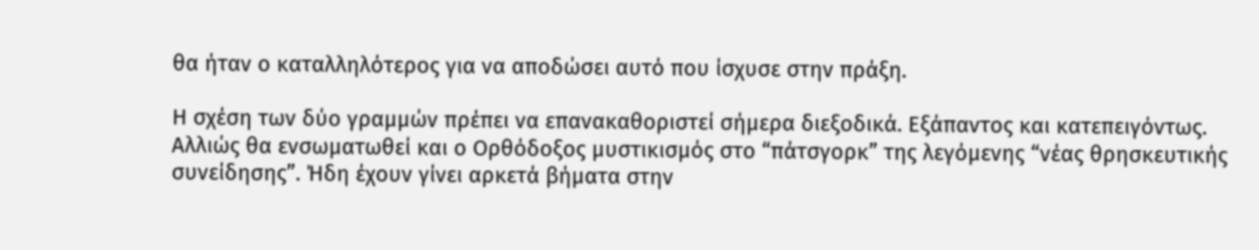θα ήταν ο καταλληλότερος για να αποδώσει αυτό που ίσχυσε στην πράξη.

Η σχέση των δύο γραμμών πρέπει να επανακαθοριστεί σήμερα διεξοδικά. Εξάπαντος και κατεπειγόντως. Αλλιώς θα ενσωματωθεί και ο Ορθόδοξος μυστικισμός στο “πάτσγορκ” της λεγόμενης “νέας θρησκευτικής συνείδησης”. Ήδη έχουν γίνει αρκετά βήματα στην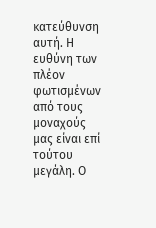κατεύθυνση αυτή. Η ευθύνη των πλέον φωτισμένων από τους μοναχούς μας είναι επί τούτου μεγάλη. Ο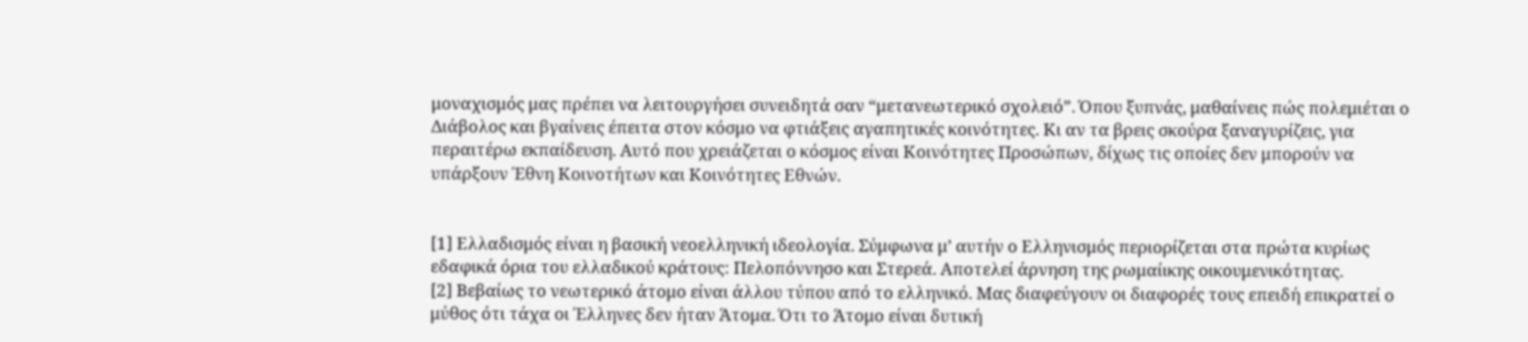μοναχισμός μας πρέπει να λειτουργήσει συνειδητά σαν “μετανεωτερικό σχολειό”. Όπου ξυπνάς, μαθαίνεις πώς πολεμιέται ο Διάβολος και βγαίνεις έπειτα στον κόσμο να φτιάξεις αγαπητικές κοινότητες. Κι αν τα βρεις σκούρα ξαναγυρίζεις, για περαιτέρω εκπαίδευση. Αυτό που χρειάζεται ο κόσμος είναι Κοινότητες Προσώπων, δίχως τις οποίες δεν μπορούν να υπάρξουν Έθνη Κοινοτήτων και Κοινότητες Εθνών.


[1] Ελλαδισμός είναι η βασική νεοελληνική ιδεολογία. Σύμφωνα μ’ αυτήν ο Ελληνισμός περιορίζεται στα πρώτα κυρίως εδαφικά όρια του ελλαδικού κράτους: Πελοπόννησο και Στερεά. Αποτελεί άρνηση της ρωμαίικης οικουμενικότητας.
[2] Βεβαίως το νεωτερικό άτομο είναι άλλου τύπου από το ελληνικό. Μας διαφεύγουν οι διαφορές τους επειδή επικρατεί ο μύθος ότι τάχα οι Έλληνες δεν ήταν Άτομα. Ότι το Άτομο είναι δυτική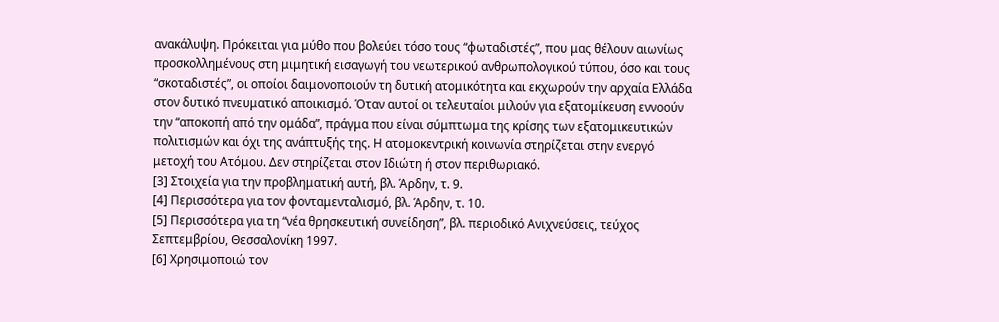ανακάλυψη. Πρόκειται για μύθο που βολεύει τόσο τους “φωταδιστές”, που μας θέλουν αιωνίως προσκολλημένους στη μιμητική εισαγωγή του νεωτερικού ανθρωπολογικού τύπου, όσο και τους “σκοταδιστές”, οι οποίοι δαιμονοποιούν τη δυτική ατομικότητα και εκχωρούν την αρχαία Ελλάδα στον δυτικό πνευματικό αποικισμό. Όταν αυτοί οι τελευταίοι μιλούν για εξατομίκευση εννοούν την “αποκοπή από την ομάδα”, πράγμα που είναι σύμπτωμα της κρίσης των εξατομικευτικών πολιτισμών και όχι της ανάπτυξής της. Η ατομοκεντρική κοινωνία στηρίζεται στην ενεργό μετοχή του Ατόμου. Δεν στηρίζεται στον Ιδιώτη ή στον περιθωριακό.
[3] Στοιχεία για την προβληματική αυτή, βλ. Άρδην, τ. 9.
[4] Περισσότερα για τον φονταμενταλισμό, βλ. Άρδην, τ. 10.
[5] Περισσότερα για τη “νέα θρησκευτική συνείδηση”, βλ. περιοδικό Ανιχνεύσεις, τεύχος Σεπτεμβρίου, Θεσσαλονίκη 1997.
[6] Χρησιμοποιώ τον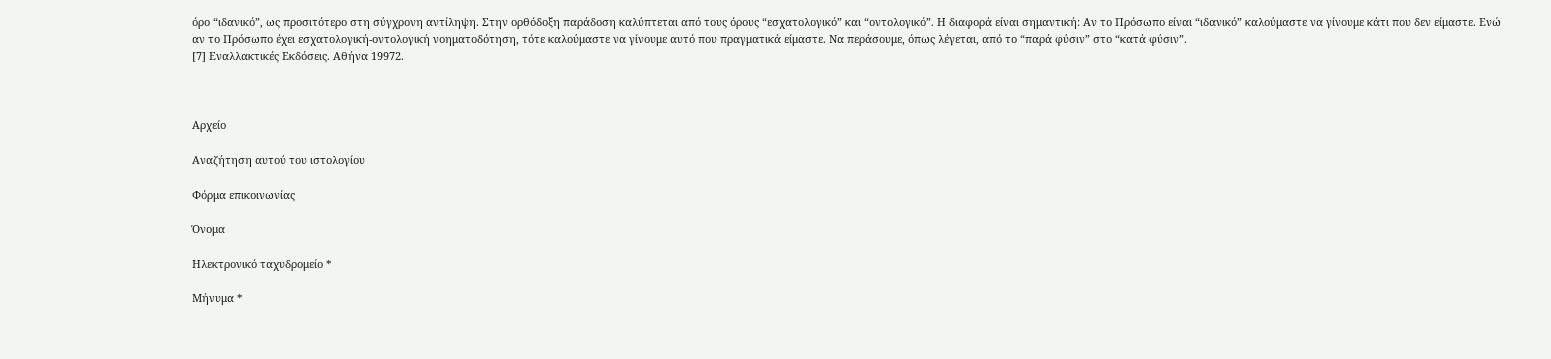όρο “ιδανικό”, ως προσιτότερο στη σύγχρονη αντίληψη. Στην ορθόδοξη παράδοση καλύπτεται από τους όρους “εσχατολογικό” και “οντολογικό”. Η διαφορά είναι σημαντική: Αν το Πρόσωπο είναι “ιδανικό” καλούμαστε να γίνουμε κάτι που δεν είμαστε. Ενώ αν το Πρόσωπο έχει εσχατολογική-οντολογική νοηματοδότηση, τότε καλούμαστε να γίνουμε αυτό που πραγματικά είμαστε. Να περάσουμε, όπως λέγεται, από το “παρά φύσιν” στο “κατά φύσιν”.
[7] Εναλλακτικές Εκδόσεις. Αθήνα 19972.



Αρχείο

Αναζήτηση αυτού του ιστολογίου

Φόρμα επικοινωνίας

Όνομα

Ηλεκτρονικό ταχυδρομείο *

Μήνυμα *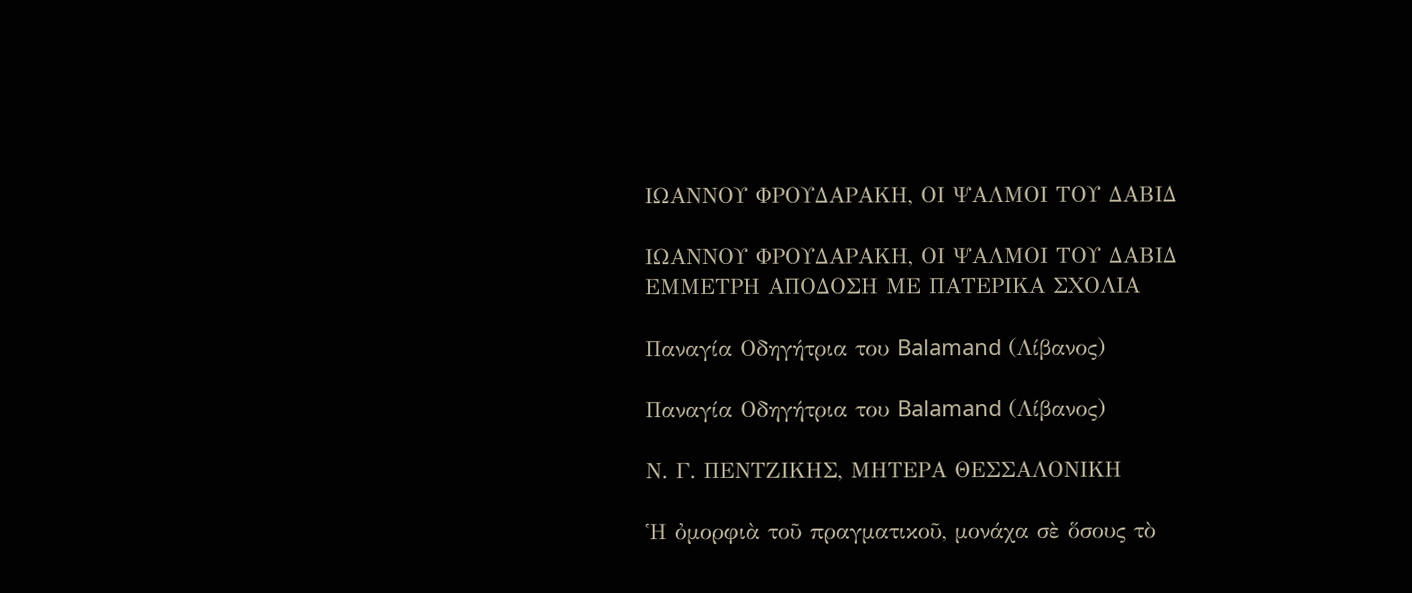ΙΩΑΝΝΟΥ ΦΡΟΥΔΑΡΑΚΗ, ΟΙ ΨΑΛΜΟΙ ΤΟΥ ΔΑΒΙΔ

ΙΩΑΝΝΟΥ ΦΡΟΥΔΑΡΑΚΗ, ΟΙ ΨΑΛΜΟΙ ΤΟΥ ΔΑΒΙΔ
ΕΜΜΕΤΡΗ ΑΠΟΔΟΣΗ ΜΕ ΠΑΤΕΡΙΚΑ ΣΧΟΛΙΑ

Παναγία Οδηγήτρια του Balamand (Λίβανος)

Παναγία Οδηγήτρια του Balamand (Λίβανος)

Ν. Γ. ΠΕΝΤΖΙΚΗΣ, ΜΗΤΕΡΑ ΘΕΣΣΑΛΟΝΙΚΗ

Ἡ ὀμορφιὰ τοῦ πραγματικοῦ, μονάχα σὲ ὅσους τὸ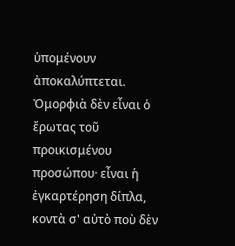ὑπομένουν ἀποκαλύπτεται. Ὀμορφιὰ δὲν εἶναι ὁ ἔρωτας τοῦ προικισμένου προσώπου· εἶναι ἡ ἐγκαρτέρηση δίπλα, κοντὰ σ' αὐτὸ ποὺ δὲν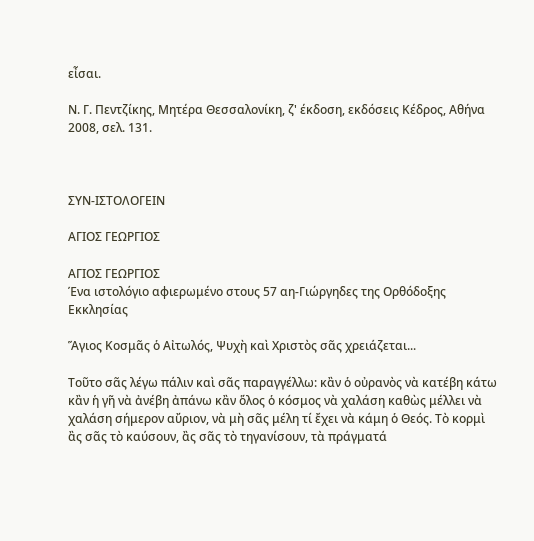εἶσαι.

Ν. Γ. Πεντζίκης, Μητέρα Θεσσαλονίκη, ζ' έκδοση, εκδόσεις Κέδρος, Αθήνα 2008, σελ. 131.



ΣΥΝ-ΙΣΤΟΛΟΓΕΙΝ

ΑΓΙΟΣ ΓΕΩΡΓΙΟΣ

ΑΓΙΟΣ ΓΕΩΡΓΙΟΣ
Ένα ιστολόγιο αφιερωμένο στους 57 αη-Γιώργηδες της Ορθόδοξης Εκκλησίας

Ἅγιος Κοσμᾶς ὁ Αἰτωλός, Ψυχὴ καὶ Χριστὸς σᾶς χρειάζεται...

Τοῦτο σᾶς λέγω πάλιν καὶ σᾶς παραγγέλλω: κἂν ὁ οὐρανὸς νὰ κατέβη κάτω κἂν ἡ γῆ νὰ ἀνέβη ἀπάνω κἂν ὅλος ὁ κόσμος νὰ χαλάση καθὼς μέλλει νὰ χαλάση σήμερον αὔριον, νὰ μὴ σᾶς μέλη τί ἔχει νὰ κάμη ὁ Θεός. Τὸ κορμὶ ἂς σᾶς τὸ καύσουν, ἂς σᾶς τὸ τηγανίσουν, τὰ πράγματά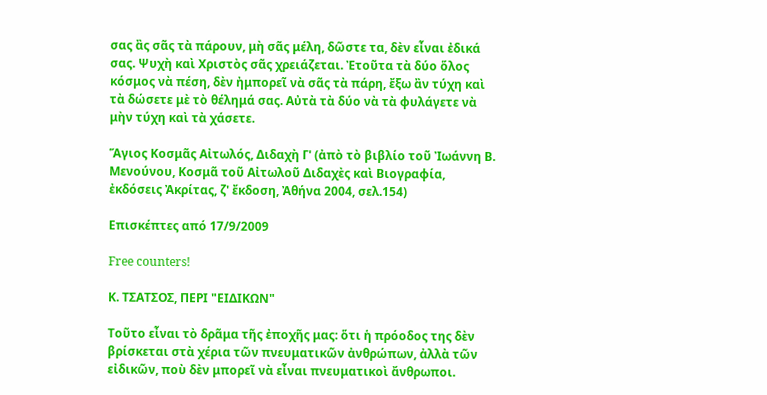σας ἂς σᾶς τὰ πάρουν, μὴ σᾶς μέλη, δῶστε τα, δὲν εἶναι ἐδικά σας. Ψυχὴ καὶ Χριστὸς σᾶς χρειάζεται. Ἐτοῦτα τὰ δύο ὅλος κόσμος νὰ πέση, δὲν ἠμπορεῖ νὰ σᾶς τὰ πάρη, ἔξω ἂν τύχη καὶ τὰ δώσετε μὲ τὸ θέλημά σας. Αὐτὰ τὰ δύο νὰ τὰ φυλάγετε νὰ μὴν τύχη καὶ τὰ χάσετε.

Ἅγιος Κοσμᾶς Αἰτωλός, Διδαχὴ Γ' (ἀπὸ τὸ βιβλίο τοῦ Ἰωάννη Β. Μενούνου, Κοσμᾶ τοῦ Αἰτωλοῦ Διδαχὲς καὶ Βιογραφία, ἐκδόσεις Ἀκρίτας, ζ' ἔκδοση, Ἀθήνα 2004, σελ.154)

Επισκέπτες από 17/9/2009

Free counters!

Κ. ΤΣΑΤΣΟΣ, ΠΕΡΙ "ΕΙΔΙΚΩΝ"

Τοῦτο εἶναι τὸ δρᾶμα τῆς ἐποχῆς μας: ὅτι ἡ πρόοδος της δὲν βρίσκεται στὰ χέρια τῶν πνευματικῶν ἀνθρώπων, ἀλλὰ τῶν εἰδικῶν, ποὺ δὲν μπορεῖ νὰ εἶναι πνευματικοὶ ἄνθρωποι.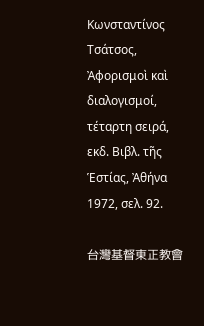Κωνσταντίνος Τσάτσος, Ἀφορισμοὶ καὶ διαλογισμοί, τέταρτη σειρά, εκδ. Βιβλ. τῆς Ἑστίας, Ἀθήνα 1972, σελ. 92.

台灣基督東正教會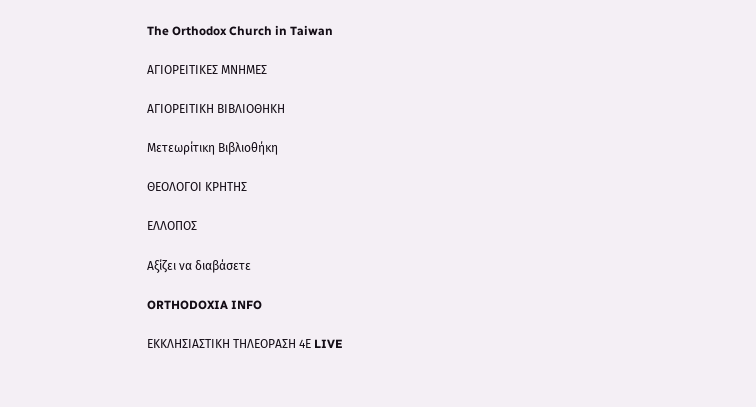The Orthodox Church in Taiwan

ΑΓΙΟΡΕΙΤΙΚΕΣ ΜΝΗΜΕΣ

ΑΓΙΟΡΕΙΤΙΚΗ ΒΙΒΛΙΟΘΗΚΗ

Μετεωρίτικη Βιβλιοθήκη

ΘΕΟΛΟΓΟΙ ΚΡΗΤΗΣ

ΕΛΛΟΠΟΣ

Αξίζει να διαβάσετε

ORTHODOXIA INFO

ΕΚΚΛΗΣΙΑΣΤΙΚΗ ΤΗΛΕΟΡΑΣΗ 4Ε LIVE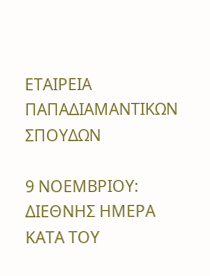ΕΤΑΙΡΕΙΑ ΠΑΠΑΔΙΑΜΑΝΤΙΚΩΝ ΣΠΟΥΔΩΝ

9 ΝΟΕΜΒΡΙΟΥ: ΔΙΕΘΝΗΣ ΗΜΕΡΑ ΚΑΤΑ ΤΟΥ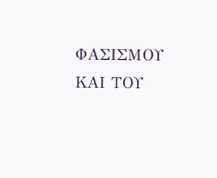ΦΑΣΙΣΜΟΥ ΚΑΙ ΤΟΥ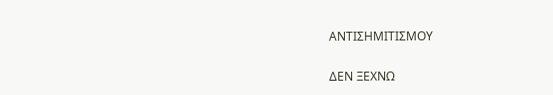ΑΝΤΙΣΗΜΙΤΙΣΜΟΥ

ΔΕΝ ΞΕΧΝΩ